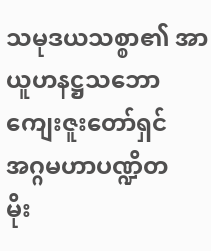သမုဒယသစ္စာ၏ အာယူဟနဋ္ဌသဘော
ကျေးဇူးတော်ရှင် အဂ္ဂမဟာပဏ္ဍိတ
မိုး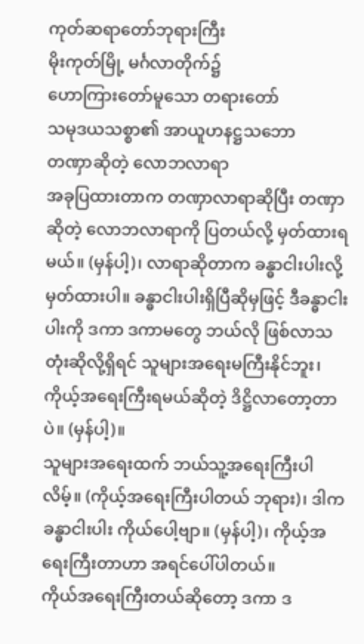ကုတ်ဆရာတော်ဘုရားကြီး
မိုးကုတ်မြို့ မင်္ဂလာတိုက်၌
ဟောကြားတော်မူသော တရားတော်
သမုဒယသစ္စာ၏ အာယူဟနဋ္ဌသဘော
တဏှာဆိုတဲ့ လောဘလာရာ
အခုပြထားတာက တဏှာလာရာဆိုပြီး တဏှာဆိုတဲ့ လောဘလာရာကို ပြတယ်လို့ မှတ်ထားရမယ်။ (မှန်ပါ့)၊ လာရာဆိုတာက ခန္ဓာငါးပါးလို့ မှတ်ထားပါ။ ခန္ဓာငါးပါးရှိပြီဆိုမှဖြင့် ဒီခန္ဓာငါးပါးကို ဒကာ ဒကာမတွေ ဘယ်လို ဖြစ်လာသတုံးဆိုလို့ရှိရင် သူများအရေးမကြီးနိုင်ဘူး၊ ကိုယ့်အရေးကြီးရမယ်ဆိုတဲ့ ဒိဋ္ဌိလာတော့တာပဲ။ (မှန်ပါ့)။
သူများအရေးထက် ဘယ်သူ့အရေးကြီးပါလိမ့်။ (ကိုယ့်အရေးကြီးပါတယ် ဘုရား)၊ ဒါက ခန္ဓာငါးပါး ကိုယ်ပေါ့ဗျာ။ (မှန်ပါ့)၊ ကိုယ့်အရေးကြီးတာဟာ အရင်ပေါ်ပါတယ်။
ကိုယ်အရေးကြီးတယ်ဆိုတော့ ဒကာ ဒ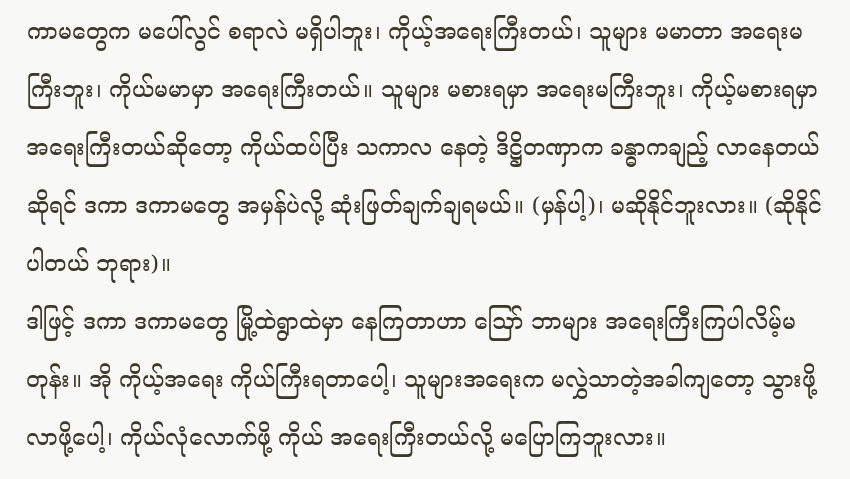ကာမတွေက မပေါ်လွင် စရာလဲ မရှိပါဘူး၊ ကိုယ့်အရေးကြီးတယ်၊ သူများ မမာတာ အရေးမကြီးဘူး၊ ကိုယ်မမာမှာ အရေးကြီးတယ်။ သူများ မစားရမှာ အရေးမကြီးဘူး၊ ကိုယ့်မစားရမှာ အရေးကြီးတယ်ဆိုတော့ ကိုယ်ထပ်ပြီး သကာလ နေတဲ့ ဒိဋ္ဌိတဏှာက ခန္ဓာကချည့် လာနေတယ်ဆိုရင် ဒကာ ဒကာမတွေ အမှန်ပဲလို့ ဆုံးဖြတ်ချက်ချရမယ်။ (မှန်ပါ့)၊ မဆိုနိုင်ဘူးလား။ (ဆိုနိုင်ပါတယ် ဘုရား)။
ဒါဖြင့် ဒကာ ဒကာမတွေ မြို့ထဲရွာထဲမှာ နေကြတာဟာ ဪ ဘာများ အရေးကြီးကြပါလိမ့်မတုန်း။ အို ကိုယ့်အရေး ကိုယ်ကြီးရတာပေါ့၊ သူများအရေးက မလွှဲသာတဲ့အခါကျတော့ သွားဖို့လာဖို့ပေါ့၊ ကိုယ်လုံလောက်ဖို့ ကိုယ် အရေးကြီးတယ်လို့ မပြောကြဘူးလား။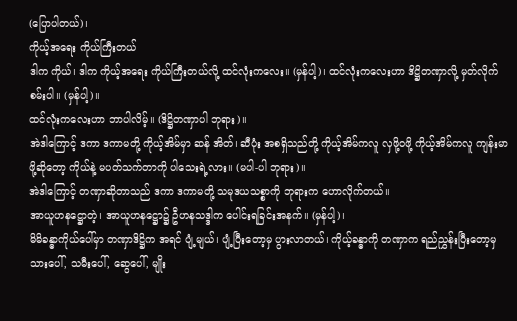(ပြောပါတယ်)၊
ကိုယ့်အရေး ကိုယ်ကြီးတယ်
ဒါက ကိုယ်၊ ဒါက ကိုယ့်အရေး ကိုယ်ကြီးတယ်လို့ ထင်လုံးကလေး။ (မှန်ပါ့)၊ ထင်လုံးကလေးဟာ ဒိဋ္ဌိတဏှာလို့ မှတ်လိုက်စမ်းပါ။ (မှန်ပါ့)။
ထင်လုံးကလေးဟာ ဘာပါလိမ့်။ (ဒိဋ္ဌိတဏှာပါ ဘုရား)။
အဲဒါကြောင့် ဒကာ ဒကာမတို့ ကိုယ့်အိမ်မှာ ဆန် အိတ်၊ ဆီပုံး အစရှိသည်တို့ ကိုယ့်အိမ်ကလူ လှဖို့ဝဖို့ ကိုယ့်အိမ်ကလူ ကျန်းမာဖို့ဆိုတော့ ကိုယ်နဲ့ မပတ်သက်တာကို ပါသေးရဲ့လား။ (မပါ-ပါ ဘုရား)။
အဲဒါကြောင့် တဏှာဆိုတာသည် ဒကာ ဒကာမတို့ သမုဒယသစ္စာကို ဘုရားက ဟောလိုက်တယ်။
အာယူဟနဋ္ဌောတဲ့၊ အာယူဟနဋ္ဌော၌ ဦဟနသဒ္ဒါက ပေါင်းရခြင်းအနက်။ (မှန်ပါ့)၊
မိမိခန္ဓာကိုယ်ပေါ်မှာ တဏှာဒိဋ္ဌိက အရင် ပျံ့မျယ်၊ ပျံ့ပြီးတော့မှ ပွားလာတယ်၊ ကိုယ့်ခန္ဓာကို တဏှာက ရည်ညွှန်းပြီးတော့မှ သားပေါ်, သမီးပေါ်, ဆွေပေါ်, မျိုး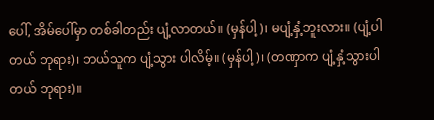ပေါ်, အိမ်ပေါ်မှာ တစ်ခါတည်း ပျံ့လာတယ်။ (မှန်ပါ့)၊ မပျံ့နှံ့ဘူးလား။ (ပျံ့ပါတယ် ဘုရား)၊ ဘယ်သူက ပျံ့သွား ပါလိမ့်။ (မှန်ပါ့)၊ (တဏှာက ပျံ့နှံ့သွားပါတယ် ဘုရား)။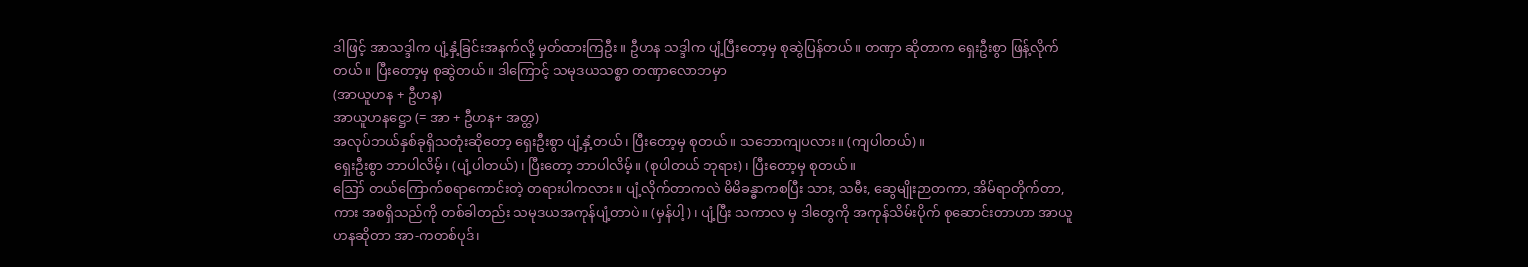ဒါဖြင့် အာသဒ္ဒါက ပျံ့နှံ့ခြင်းအနက်လို့ မှတ်ထားကြဦး။ ဦဟန သဒ္ဒါက ပျံ့ပြီးတော့မှ စုဆွဲပြန်တယ်။ တဏှာ ဆိုတာက ရှေးဦးစွာ ဖြန့်လိုက်တယ်။ ပြီးတော့မှ စုဆွဲတယ်။ ဒါကြောင့် သမုဒယသစ္စာ တဏှာလောဘမှာ
(အာယူဟန + ဦဟန)
အာယူဟနဋ္ဌော (= အာ + ဦဟန+ အတ္ထ)
အလုပ်ဘယ်နှစ်ခုရှိသတုံးဆိုတော့ ရှေးဦးစွာ ပျံ့နှံ့တယ်၊ ပြီးတော့မှ စုတယ်။ သဘောကျပလား။ (ကျပါတယ်)။
ရှေးဦးစွာ ဘာပါလိမ့်၊ (ပျံ့ပါတယ်)၊ ပြီးတော့ ဘာပါလိမ့်။ (စုပါတယ် ဘုရား)၊ ပြီးတော့မှ စုတယ်။
ဪ တယ်ကြောက်စရာကောင်းတဲ့ တရားပါကလား။ ပျံ့လိုက်တာကလဲ မိမိခန္ဓာကစပြီး သား, သမီး, ဆွေမျိုးဉာတကာ, အိမ်ရာတိုက်တာ, ကား အစရှိသည်ကို တစ်ခါတည်း သမုဒယအကုန်ပျံ့တာပဲ။ (မှန်ပါ့)၊ ပျံ့ပြီး သကာလ မှ ဒါတွေကို အကုန်သိမ်းပိုက် စုဆောင်းတာဟာ အာယူဟနဆိုတာ အာ-ကတစ်ပုဒ်၊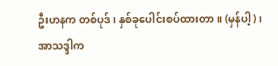ဦးဟနက တစ်ပုဒ်၊ နှစ်ခုပေါင်းစပ်ထားတာ။ (မှန်ပါ့)၊
အာသဒ္ဒါက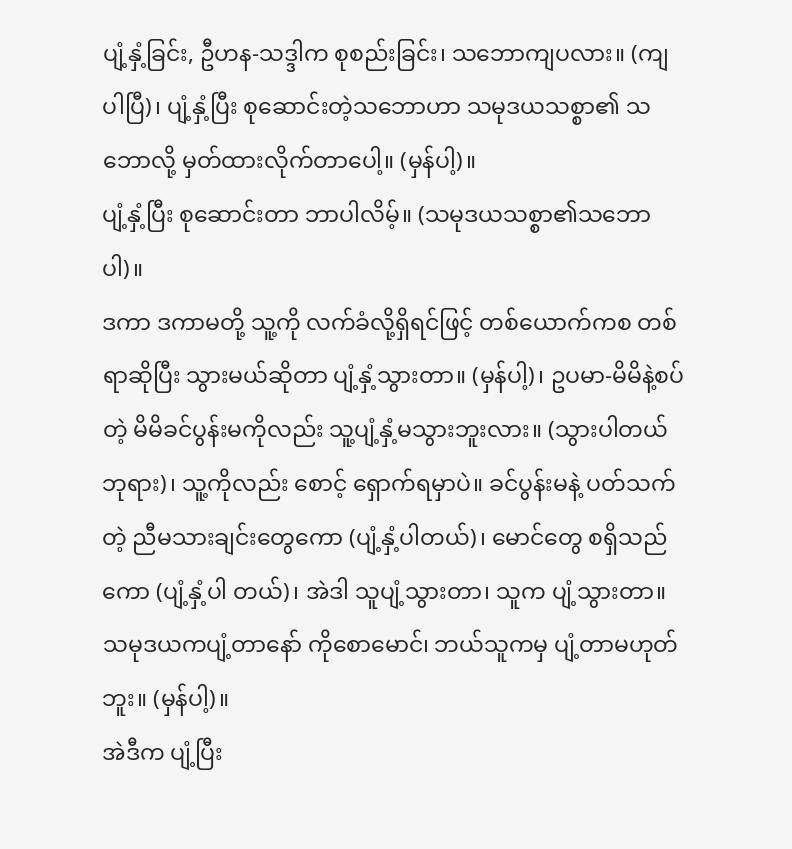ပျံ့နှံ့ခြင်း, ဦဟန-သဒ္ဒါက စုစည်းခြင်း၊ သဘောကျပလား။ (ကျပါပြီ)၊ ပျံ့နှံ့ပြီး စုဆောင်းတဲ့သဘောဟာ သမုဒယသစ္စာ၏ သဘောလို့ မှတ်ထားလိုက်တာပေါ့။ (မှန်ပါ့)။
ပျံ့နှံ့ပြီး စုဆောင်းတာ ဘာပါလိမ့်။ (သမုဒယသစ္စာ၏သဘောပါ)။
ဒကာ ဒကာမတို့ သူ့ကို လက်ခံလို့ရှိရင်ဖြင့် တစ်ယောက်ကစ တစ်ရာဆိုပြီး သွားမယ်ဆိုတာ ပျံ့နှံ့သွားတာ။ (မှန်ပါ့)၊ ဥပမာ-မိမိနဲ့စပ်တဲ့ မိမိခင်ပွန်းမကိုလည်း သူ့ပျံ့နှံ့မသွားဘူးလား။ (သွားပါတယ် ဘုရား)၊ သူ့ကိုလည်း စောင့် ရှောက်ရမှာပဲ။ ခင်ပွန်းမနဲ့ ပတ်သက်တဲ့ ညီမသားချင်းတွေကော (ပျံ့နှံ့ပါတယ်)၊ မောင်တွေ စရှိသည်ကော (ပျံ့နှံ့ပါ တယ်)၊ အဲဒါ သူပျံ့သွားတာ၊ သူက ပျံ့သွားတာ။ သမုဒယကပျံ့တာနော် ကိုစောမောင်၊ ဘယ်သူကမှ ပျံ့တာမဟုတ်ဘူး။ (မှန်ပါ့)။
အဲဒီက ပျံ့ပြီး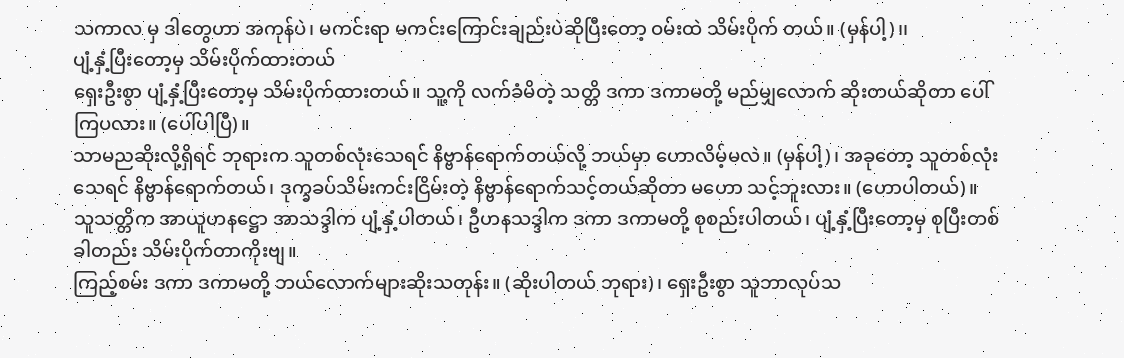သကာလ မှ ဒါတွေဟာ အကုန်ပဲ၊ မကင်းရာ မကင်းကြောင်းချည်းပဲဆိုပြီးတော့ ဝမ်းထဲ သိမ်းပိုက် တယ်။ (မှန်ပါ့)၊၊
ပျံ့နှံ့ပြီးတော့မှ သိမ်းပိုက်ထားတယ်
ရှေးဦးစွာ ပျံ့နှံ့ပြီးတော့မှ သိမ်းပိုက်ထားတယ်။ သူ့ကို လက်ခံမိတဲ့ သတ္တိ ဒကာ ဒကာမတို့ မည်မျှလောက် ဆိုးတယ်ဆိုတာ ပေါ်ကြပလား။ (ပေါ်ပါပြီ)။
သာမညဆိုးလို့ရှိရင် ဘုရားက သူတစ်လုံးသေရင် နိဗ္ဗာန်ရောက်တယ်လို့ ဘယ်မှာ ဟောလိမ့်မလဲ။ (မှန်ပါ့)၊ အခုတော့ သူတစ်လုံးသေရင် နိဗ္ဗာန်ရောက်တယ်၊ ဒုက္ခခပ်သိမ်းကင်းငြိမ်းတဲ့ နိဗ္ဗာန်ရောက်သင့်တယ်ဆိုတာ မဟော သင့်ဘူးလား။ (ဟောပါတယ်)။
သူသတ္တိက အာယူဟနဋ္ဌော အာသဒ္ဒါက ပျံ့နှံ့ပါတယ်၊ ဦဟနသဒ္ဒါက ဒကာ ဒကာမတို့ စုစည်းပါတယ်၊ ပျံ့နှံ့ပြီးတော့မှ စုပြီးတစ်ခါတည်း သိမ်းပိုက်တာကိုးဗျ။
ကြည့်စမ်း ဒကာ ဒကာမတို့ ဘယ်လောက်များဆိုးသတုန်း။ (ဆိုးပါတယ် ဘုရား)၊ ရှေးဦးစွာ သူဘာလုပ်သ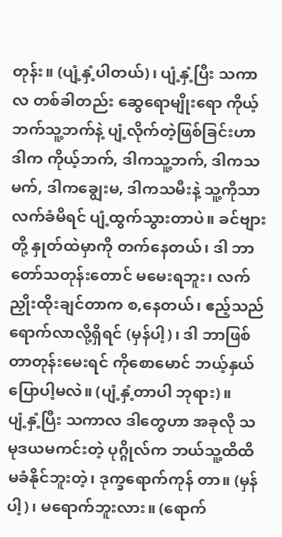တုန်း။ (ပျံ့နှံ့ပါတယ်)၊ ပျံ့နှံ့ပြီး သကာလ တစ်ခါတည်း ဆွေရောမျိုးရော ကိုယ့်ဘက်သူ့ဘက်နဲ့ ပျံ့လိုက်တဲ့ဖြစ်ခြင်းဟာ ဒါက ကိုယ့်ဘက်, ဒါကသူ့ဘက်, ဒါကသမက်, ဒါကချွေးမ, ဒါကသမီးနဲ့ သူ့ကိုသာ လက်ခံမိရင် ပျံ့ထွက်သွားတာပဲ။ ခင်ဗျားတို့ နှုတ်ထဲမှာကို တက်နေတယ်၊ ဒါ ဘာတော်သတုန်းတောင် မမေးရဘူး၊ လက်ညှိုးထိုးချင်တာက စ,နေတယ်၊ ဧည့်သည် ရောက်လာလို့ရှိရင် (မှန်ပါ့)၊ ဒါ ဘာဖြစ်တာတုန်းမေးရင် ကိုစောမောင် ဘယ့်နှယ်ပြောပါ့မလဲ။ (ပျံ့နှံ့တာပါ ဘုရား)။
ပျံ့နှံ့ပြီး သကာလ ဒါတွေဟာ အခုလို သမုဒယမကင်းတဲ့ ပုဂ္ဂိုလ်က ဘယ်သူ့ထိထိ မခံနိုင်ဘူးတဲ့၊ ဒုက္ခရောက်ကုန် တာ။ (မှန်ပါ့)၊ မရောက်ဘူးလား။ (ရောက်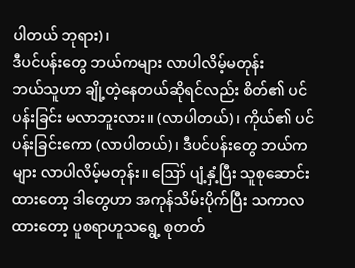ပါတယ် ဘုရား)၊
ဒီပင်ပန်းတွေ ဘယ်ကများ လာပါလိမ့်မတုန်း
ဘယ်သူဟာ ချို့တဲ့နေတယ်ဆိုရင်လည်း စိတ်၏ ပင်ပန်းခြင်း မလာဘူးလား။ (လာပါတယ်)၊ ကိုယ်၏ ပင်ပန်းခြင်းကော (လာပါတယ်)၊ ဒီပင်ပန်းတွေ ဘယ်ကများ လာပါလိမ့်မတုန်း။ ဪ ပျံ့နှံ့ပြီး သူစုဆောင်းထားတော့ ဒါတွေဟာ အကုန်သိမ်းပိုက်ပြီး သကာလ ထားတော့ ပူစရာဟူသရွေ့ စုတတ်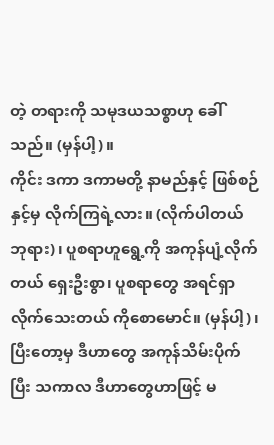တဲ့ တရားကို သမုဒယသစ္စာဟု ခေါ်သည်။ (မှန်ပါ့)။
ကိုင်း ဒကာ ဒကာမတို့ နာမည်နှင့် ဖြစ်စဉ်နှင့်မှ လိုက်ကြရဲ့လား။ (လိုက်ပါတယ် ဘုရား)၊ ပူစရာဟူရွေ့ကို အကုန်ပျံ့လိုက်တယ် ရှေးဦးစွာ၊ ပူစရာတွေ အရင်ရှာလိုက်သေးတယ် ကိုစောမောင်။ (မှန်ပါ့)၊ ပြီးတော့မှ ဒီဟာတွေ အကုန်သိမ်းပိုက်ပြီး သကာလ ဒီဟာတွေဟာဖြင့် မ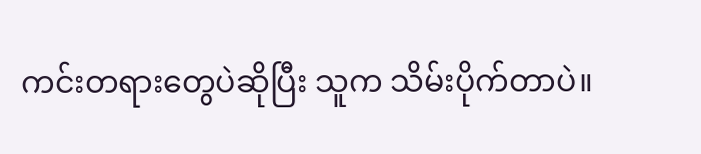ကင်းတရားတွေပဲဆိုပြီး သူက သိမ်းပိုက်တာပဲ။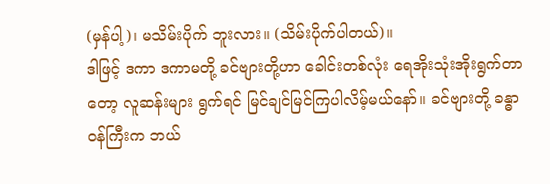(မှန်ပါ့)၊ မသိမ်းပိုက် ဘူးလား။ (သိမ်းပိုက်ပါတယ်)။
ဒါဖြင့် ဒကာ ဒကာမတို့ ခင်ဗျားတို့ဟာ ခေါင်းတစ်လုံး ရေအိုးသုံးအိုးရွက်တာတော့ လူဆန်းများ ရွက်ရင် မြင်ချင်မြင်ကြပါလိမ့်မယ်နော်။ ခင်ဗျားတို့ ခန္ဓာဝန်ကြီးက ဘယ်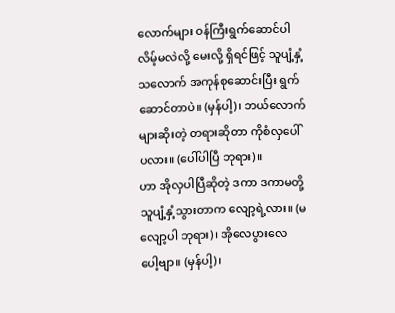လောက်များ ဝန်ကြီးရွက်ဆောင်ပါလိမ့်မလဲလို့ မေးလို့ ရှိရင်ဖြင့် သူပျံ့နှံ့သလောက် အကုန်စုဆောင်းပြီး ရွက်ဆောင်တာပဲ။ (မှန်ပါ့)၊ ဘယ်လောက်များဆိုးတဲ့ တရားဆိုတာ ကိုစံလှပေါ်ပလား။ (ပေါ်ပါပြီ ဘုရား)။
ဟာ အိုလှပါပြီဆိုတဲ့ ဒကာ ဒကာမတို့ သူပျံ့နှံ့သွားတာက လျော့ရဲ့လား။ (မလျော့ပါ ဘုရား)၊ အိုလေပွားလေ ပေါ့ဗျာ။ (မှန်ပါ့)၊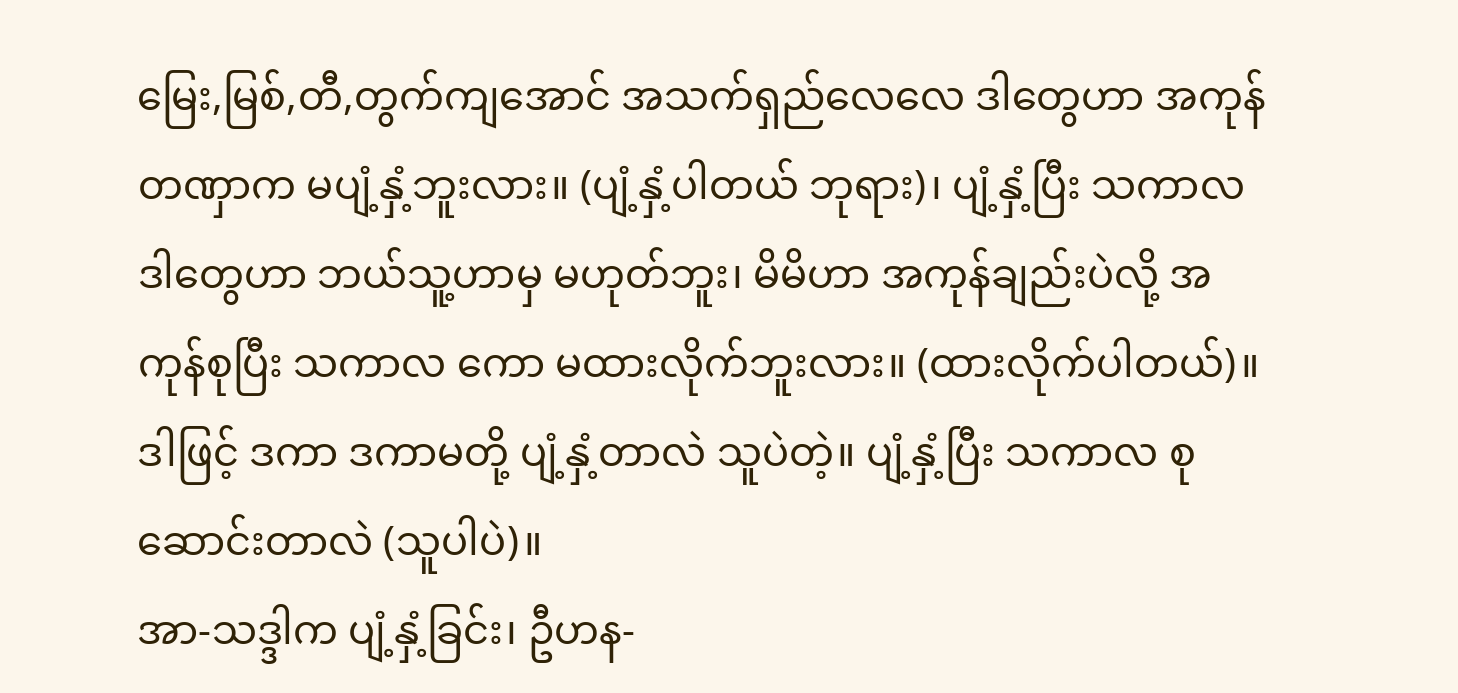မြေး,မြစ်,တီ,တွက်ကျအောင် အသက်ရှည်လေလေ ဒါတွေဟာ အကုန်တဏှာက မပျံ့နှံ့ဘူးလား။ (ပျံ့နှံ့ပါတယ် ဘုရား)၊ ပျံ့နှံ့ပြီး သကာလ ဒါတွေဟာ ဘယ်သူ့ဟာမှ မဟုတ်ဘူး၊ မိမိဟာ အကုန်ချည်းပဲလို့ အကုန်စုပြီး သကာလ ကော မထားလိုက်ဘူးလား။ (ထားလိုက်ပါတယ်)။
ဒါဖြင့် ဒကာ ဒကာမတို့ ပျံ့နှံ့တာလဲ သူပဲတဲ့။ ပျံ့နှံ့ပြီး သကာလ စုဆောင်းတာလဲ (သူပါပဲ)။
အာ-သဒ္ဒါက ပျံ့နှံ့ခြင်း၊ ဦဟန-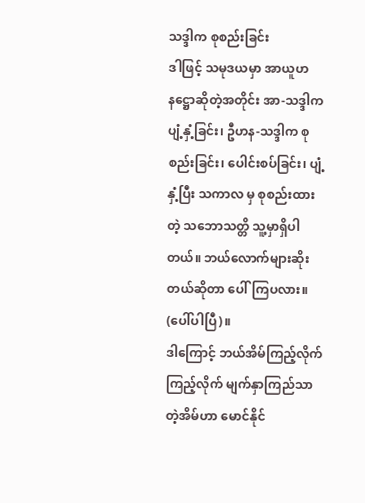သဒ္ဒါက စုစည်းခြင်း
ဒါဖြင့် သမုဒယမှာ အာယူဟနဋ္ဌောဆိုတဲ့အတိုင်း အာ-သဒ္ဒါက ပျံ့နှံ့ခြင်း၊ ဦဟန-သဒ္ဒါက စုစည်းခြင်း၊ ပေါင်းစပ်ခြင်း၊ ပျံ့နှံ့ပြီး သကာလ မှ စုစည်းထားတဲ့ သဘောသတ္တိ သူ့မှာရှိပါတယ်။ ဘယ်လောက်များဆိုးတယ်ဆိုတာ ပေါ်ကြပလား။ (ပေါ်ပါပြီ)။
ဒါကြောင့် ဘယ်အိမ်ကြည့်လိုက် ကြည့်လိုက် မျက်နှာကြည်သာတဲ့အိမ်ဟာ မောင်နိုင်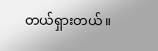တယ်ရှားတယ်။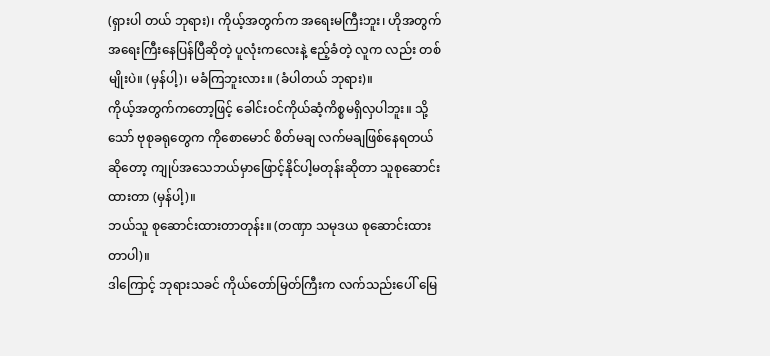(ရှားပါ တယ် ဘုရား)၊ ကိုယ့်အတွက်က အရေးမကြီးဘူး၊ ဟိုအတွက် အရေးကြီးနေပြန်ပြီဆိုတဲ့ ပူလုံးကလေးနဲ့ ဧည့်ခံတဲ့ လူက လည်း တစ်မျိုးပဲ။ (မှန်ပါ့)၊ မခံကြဘူးလား။ (ခံပါတယ် ဘုရား)။
ကိုယ့်အတွက်ကတော့ဖြင့် ခေါင်းဝင်ကိုယ်ဆံ့ကိစ္စမရှိလှပါဘူး။ သို့သော် ဗုစုခရုတွေက ကိုစောမောင် စိတ်မချ လက်မချဖြစ်နေရတယ်ဆိုတော့ ကျုပ်အသေဘယ်မှာဖြောင့်နိုင်ပါ့မတုန်းဆိုတာ သူစုဆောင်းထားတာ (မှန်ပါ့)။
ဘယ်သူ စုဆောင်းထားတာတုန်း။ (တဏှာ သမုဒယ စုဆောင်းထားတာပါ)။
ဒါကြောင့် ဘုရားသခင် ကိုယ်တော်မြတ်ကြီးက လက်သည်းပေါ် မြေ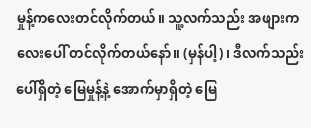မှုန့်ကလေးတင်လိုက်တယ်။ သူ့လက်သည်း အဖျားကလေးပေါ် တင်လိုက်တယ်နော်။ (မှန်ပါ့)၊ ဒီလက်သည်းပေါ်ရှိတဲ့ မြေမှုန့်နဲ့ အောက်မှာရှိတဲ့ မြေ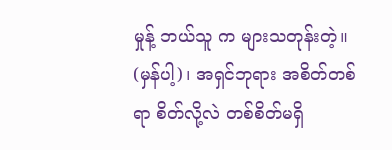မှုန့် ဘယ်သူ က များသတုန်းတဲ့။ (မှန်ပါ့)၊ အရှင်ဘုရား အစိတ်တစ်ရာ စိတ်လို့လဲ တစ်စိတ်မရှိ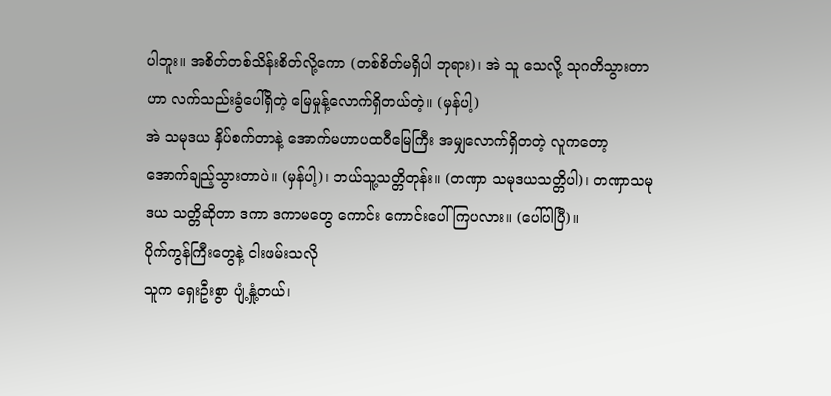ပါဘူး။ အစိတ်တစ်သိန်းစိတ်လို့ကော (တစ်စိတ်မရှိပါ ဘုရား)၊ အဲ သူ သေလို့ သုဂတိသွားတာဟာ လက်သည်းခွံပေါ်ရှိတဲ့ မြေမှုန့်လောက်ရှိတယ်တဲ့။ (မှန်ပါ့)
အဲ သမုဒယ နှိပ်စက်တာနဲ့ အောက်မဟာပထဝီမြေကြီး အမျှလောက်ရှိတတဲ့ လူကတော့ အောက်ချည့်သွားတာပဲ။ (မှန်ပါ့)၊ ဘယ်သူ့သတ္တိတုန်း။ (တဏှာ သမုဒယသတ္တိပါ)၊ တဏှာသမုဒယ သတ္တိဆိုတာ ဒကာ ဒကာမတွေ ကောင်း ကောင်းပေါ်ကြပလား။ (ပေါ်ပါပြီ)။
ပိုက်ကွန်ကြီးတွေနဲ့ ငါးဖမ်းသလို
သူက ရှေးဦးစွာ ပျံ့နှုံ့တယ်၊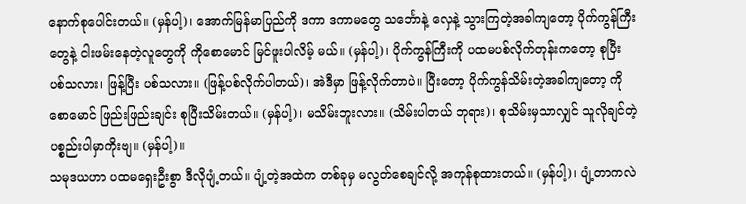နောက်စုပေါင်းတယ်။ (မှန်ပါ့)၊ အောက်မြန်မာပြည်ကို ဒကာ ဒကာမတွေ သင်္ဘောနဲ့ လှေနဲ့ သွားကြတဲ့အခါကျတော့ ပိုက်ကွန်ကြီးတွေနဲ့ ငါးဖမ်းနေတဲ့လူတွေကို ကိုစောမောင် မြင်ဖူးပါလိမ့် မယ်။ (မှန်ပါ့)၊ ပိုက်ကွန်ကြီးကို ပထမပစ်လိုက်တုန်းကတော့ စုပြီး ပစ်သလား၊ ဖြန့်ပြီး ပစ်သလား။ (ဖြန့်ပစ်လိုက်ပါတယ်)၊ အဲဒီမှာ ဖြန့်လိုက်တာပဲ။ ပြီးတော့ ပိုက်ကွန်သိမ်းတဲ့အခါကျတော့ ကိုစောမောင် ဖြည်းဖြည်းချင်း စုပြီးသိမ်းတယ်။ (မှန်ပါ့)၊ မသိမ်းဘူးလား။ (သိမ်းပါတယ် ဘုရား)၊ စုသိမ်းမှသာလျှင် သူလိုချင်တဲ့ ပစ္စည်းပါမှာကိုးဗျ။ (မှန်ပါ့)။
သမုဒယဟာ ပထမရှေးဦးစွာ ဒီလိုပျံ့တယ်။ ပျံ့တဲ့အထဲက တစ်ခုမှ မလွတ်စေချင်လို့ အကုန်စုထားတယ်။ (မှန်ပါ့)၊ ပျံ့တာကလဲ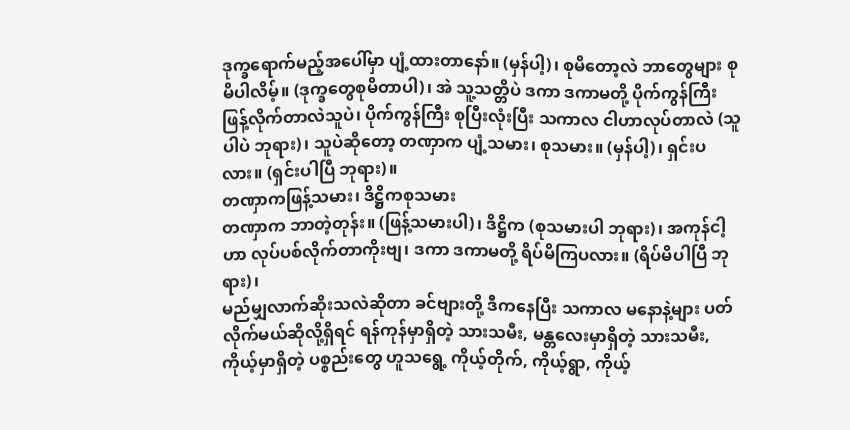ဒုက္ခရောက်မည့်အပေါ်မှာ ပျံ့ထားတာနော်။ (မှန်ပါ့)၊ စုမိတော့လဲ ဘာတွေများ စုမိပါလိမ့်။ (ဒုက္ခတွေစုမိတာပါ)၊ အဲ သူ့သတ္တိပဲ ဒကာ ဒကာမတို့ ပိုက်ကွန်ကြီး ဖြန့်လိုက်တာလဲသူပဲ၊ ပိုက်ကွန်ကြီး စုပြီးလုံးပြီး သကာလ ငါဟာလုပ်တာလဲ (သူပါပဲ ဘုရား)၊ သူပဲဆိုတော့ တဏှာက ပျံ့သမား၊ စုသမား။ (မှန်ပါ့)၊ ရှင်းပလား။ (ရှင်းပါပြီ ဘုရား)။
တဏှာကဖြန့်သမား၊ ဒိဋ္ဌိကစုသမား
တဏှာက ဘာတဲ့တုန်း။ (ဖြန့်သမားပါ)၊ ဒိဋ္ဌိက (စုသမားပါ ဘုရား)၊ အကုန်ငါ့ဟာ လုပ်ပစ်လိုက်တာကိုးဗျ၊ ဒကာ ဒကာမတို့ ရိပ်မိကြပလား။ (ရိပ်မိပါပြီ ဘုရား)၊
မည်မျှလာက်ဆိုးသလဲဆိုတာ ခင်ဗျားတို့ ဒီကနေပြီး သကာလ မနောနဲ့များ ပတ်လိုက်မယ်ဆိုလို့ရှိရင် ရန်ကုန်မှာရှိတဲ့ သားသမီး, မန္တလေးမှာရှိတဲ့ သားသမီး, ကိုယ့်မှာရှိတဲ့ ပစ္စည်းတွေ ဟူသရွေ့ ကိုယ့်တိုက်, ကိုယ့်ရွာ, ကိုယ့်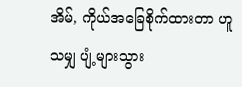အိမ်, ကိုယ်အခြေစိုက်ထားတာ ဟူသမျှ ပျံ့များသွား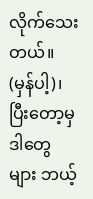လိုက်သေးတယ်။ (မှန်ပါ့)၊ ပြီးတော့မှ ဒါတွေများ ဘယ့်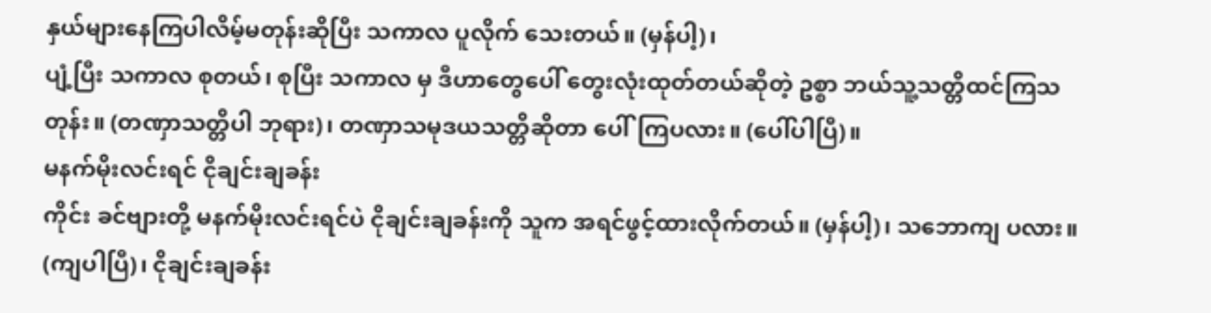နှယ်များနေကြပါလိမ့်မတုန်းဆိုပြီး သကာလ ပူလိုက် သေးတယ်။ (မှန်ပါ့)၊
ပျံ့ပြီး သကာလ စုတယ်၊ စုပြီး သကာလ မှ ဒီဟာတွေပေါ် တွေးလုံးထုတ်တယ်ဆိုတဲ့ ဥစ္စာ ဘယ်သူ့သတ္တိထင်ကြသတုန်း။ (တဏှာသတ္တိပါ ဘုရား)၊ တဏှာသမုဒယသတ္တိဆိုတာ ပေါ်ကြပလား။ (ပေါ်ပါပြီ)။
မနက်မိုးလင်းရင် ငိုချင်းချခန်း
ကိုင်း ခင်ဗျားတို့ မနက်မိုးလင်းရင်ပဲ ငိုချင်းချခန်းကို သူက အရင်ဖွင့်ထားလိုက်တယ်။ (မှန်ပါ့)၊ သဘောကျ ပလား။ (ကျပါပြီ)၊ ငိုချင်းချခန်း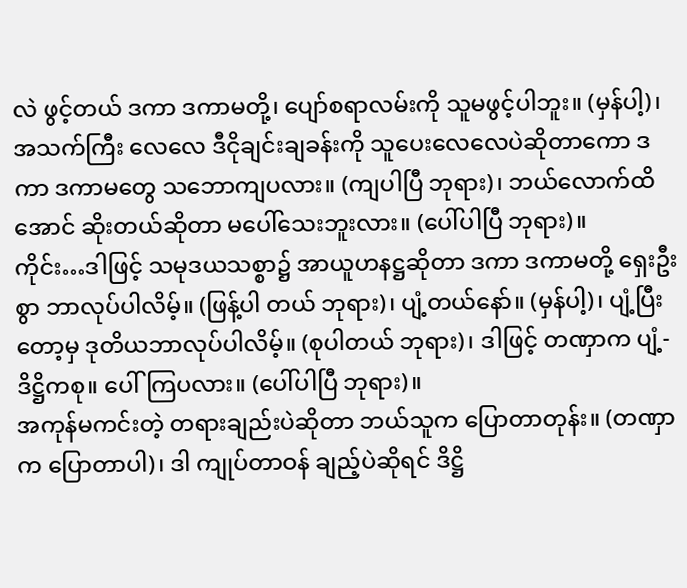လဲ ဖွင့်တယ် ဒကာ ဒကာမတို့၊ ပျော်စရာလမ်းကို သူမဖွင့်ပါဘူး။ (မှန်ပါ့)၊ အသက်ကြီး လေလေ ဒီငိုချင်းချခန်းကို သူပေးလေလေပဲဆိုတာကော ဒကာ ဒကာမတွေ သဘောကျပလား။ (ကျပါပြီ ဘုရား)၊ ဘယ်လောက်ထိအောင် ဆိုးတယ်ဆိုတာ မပေါ်သေးဘူးလား။ (ပေါ်ပါပြီ ဘုရား)။
ကိုင်း…ဒါဖြင့် သမုဒယသစ္စာ၌ အာယူဟနဋ္ဌဆိုတာ ဒကာ ဒကာမတို့ ရှေးဦးစွာ ဘာလုပ်ပါလိမ့်။ (ဖြန့်ပါ တယ် ဘုရား)၊ ပျံ့တယ်နော်။ (မှန်ပါ့)၊ ပျံ့ပြီးတော့မှ ဒုတိယဘာလုပ်ပါလိမ့်။ (စုပါတယ် ဘုရား)၊ ဒါဖြင့် တဏှာက ပျံ့- ဒိဋ္ဌိကစု။ ပေါ်ကြပလား။ (ပေါ်ပါပြီ ဘုရား)။
အကုန်မကင်းတဲ့ တရားချည်းပဲဆိုတာ ဘယ်သူက ပြောတာတုန်း။ (တဏှာက ပြောတာပါ)၊ ဒါ ကျုပ်တာဝန် ချည့်ပဲဆိုရင် ဒိဋ္ဌိ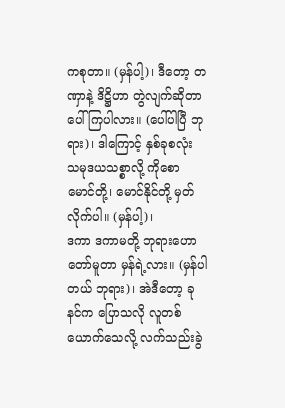ကစုတာ။ (မှန်ပါ့)၊ ဒီတော့ တဏှာနဲ့ ဒိဋ္ဌိဟာ တွဲလျက်ဆိုတာ ပေါ်ကြပါလား။ (ပေါ်ပါပြီ ဘုရား)၊ ဒါကြောင့် နှစ်ခုစလုံး သမုဒယသစ္စာလို့ ကိုစောမောင်တို့၊ မောင်နိုင်တို့ မှတ်လိုက်ပါ။ (မှန်ပါ့)၊
ဒကာ ဒကာမတို့ ဘုရားဟောတော်မူတာ မှန်ရဲ့လား။ (မှန်ပါတယ် ဘုရား)၊ အဲဒီတော့ ခုနင်က ပြောသလို လူတစ်ယောက်သေလို့ လက်သည်းခွဲ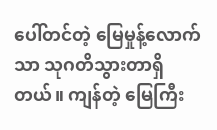ပေါ်တင်တဲ့ မြေမှုန့်လောက်သာ သုဂတိသွားတာရှိတယ်။ ကျန်တဲ့ မြေကြီး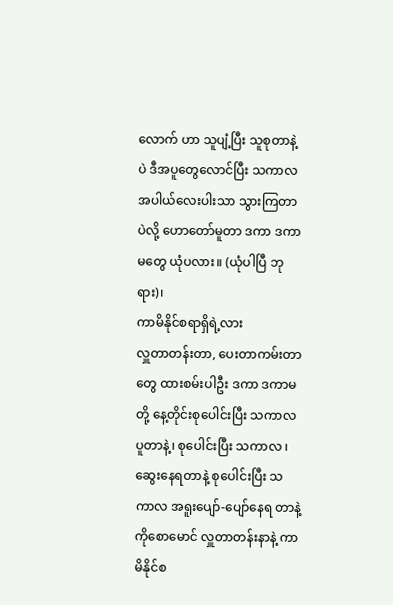လောက် ဟာ သူပျံ့ပြီး သူစုတာနဲ့ပဲ ဒီအပူတွေလောင်ပြီး သကာလ အပါယ်လေးပါးသာ သွားကြတာပဲလို့ ဟောတော်မူတာ ဒကာ ဒကာမတွေ ယုံပလား။ (ယုံပါပြီ ဘုရား)၊
ကာမိနိုင်စရာရှိရဲ့လား
လှူတာတန်းတာ, ပေးတာကမ်းတာတွေ ထားစမ်းပါဦး ဒကာ ဒကာမတို့ နေ့တိုင်းစုပေါင်းပြီး သကာလ ပူတာနဲ့၊ စုပေါင်းပြီး သကာလ ၊ ဆွေးနေရတာနဲ့ စုပေါင်းပြီး သကာလ အရူးပျော်-ပျော်နေရ တာနဲ့ ကိုစောမောင် လှူတာတန်းနာနဲ့ ကာမိနိုင်စ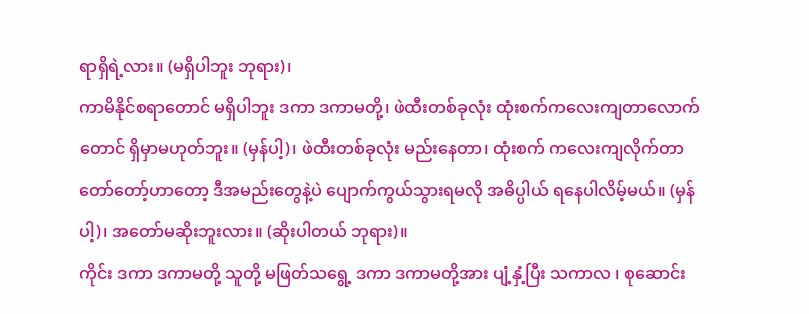ရာရှိရဲ့လား။ (မရှိပါဘူး ဘုရား)၊
ကာမိနိုင်စရာတောင် မရှိပါဘူး ဒကာ ဒကာမတို့၊ ဖဲထီးတစ်ခုလုံး ထုံးစက်ကလေးကျတာလောက်တောင် ရှိမှာမဟုတ်ဘူး။ (မှန်ပါ့)၊ ဖဲထီးတစ်ခုလုံး မည်းနေတာ၊ ထုံးစက် ကလေးကျလိုက်တာ တော်တော့်ဟာတော့ ဒီအမည်းတွေနဲ့ပဲ ပျောက်ကွယ်သွားရမလို အဓိပ္ပါယ် ရနေပါလိမ့်မယ်။ (မှန်ပါ့)၊ အတော်မဆိုးဘူးလား။ (ဆိုးပါတယ် ဘုရား)။
ကိုင်း ဒကာ ဒကာမတို့ သူတို့ မဖြတ်သရွေ့ ဒကာ ဒကာမတို့အား ပျံ့နှံ့ပြီး သကာလ ၊ စုဆောင်း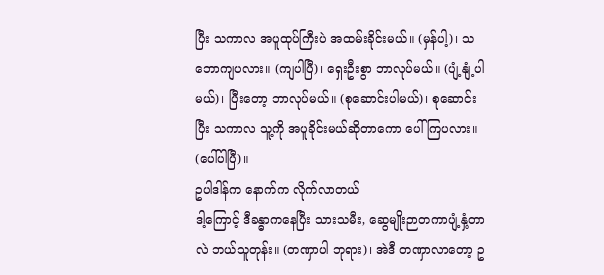ပြီး သကာလ အပူထုပ်ကြီးပဲ အထမ်းခိုင်းမယ်။ (မှန်ပါ့)၊ သဘောကျပလား။ (ကျပါပြီ)၊ ရှေးဦးစွာ ဘာလုပ်မယ်။ (ပျံ့နျံ့ပါမယ်)၊ ပြီးတော့ ဘာလုပ်မယ်။ (စုဆောင်းပါမယ်)၊ စုဆောင်းပြီး သကာလ သူ့ကို အပူခိုင်းမယ်ဆိုတာကော ပေါ်ကြပလား။ (ပေါ်ပါပြီ)။
ဥပါဒါန်က နောက်က လိုက်လာတယ်
ဒါ့ကြောင့် ဒီခန္ဓာကနေပြီး သားသမီး, ဆွေမျိုးဉာတကာပျံ့နှံ့တာလဲ ဘယ်သူတုန်း။ (တဏှာပါ ဘုရား)၊ အဲဒီ တဏှာလာတော့ ဥ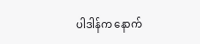ပါဒါန်က နောက်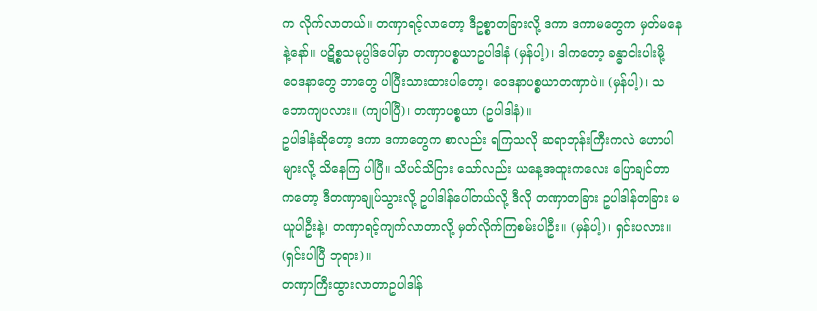က လိုက်လာတယ်။ တဏှာရင့်လာတော့ ဒီဥစ္စာတခြားလို့ ဒကာ ဒကာမတွေက မှတ်မနေနဲ့နော်။ ပဋိစ္စသမုပ္ပါဒ်ပေါ်မှာ တဏှာပစ္စယာဥပါဒါနံ (မှန်ပါ့)၊ ဒါကတော့ ခန္ဓာငါးပါးမို့ ဝေဒနာတွေ ဘာတွေ ပါပြီးသားထားပါတော့၊ ဝေဒနာပစ္စယာတဏှာပဲ။ (မှန်ပါ့)၊ သဘောကျပလား။ (ကျပါပြီ)၊ တဏှာပစ္စယာ (ဥပါဒါနံ)။
ဥပါဒါနံဆိုတော့ ဒကာ ဒကာတွေက စာလည်း ရကြသလို ဆရာဘုန်းကြီးကလဲ ဟောပါများလို့ သိနေကြ ပါပြီ။ သိပင်သိငြား သော်လည်း ယနေ့အထူးကလေး ပြောချင်တာကတော့ ဒီတဏှာချုပ်သွားလို့ ဥပါဒါန်ပေါ်တယ်လို့ ဒီလို တဏှာတခြား ဥပါဒါန်တခြား မယူပါဦးနဲ့၊ တဏှာရင့်ကျက်လာတာလို့ မှတ်လိုက်ကြစမ်းပါဦး။ (မှန်ပါ့)၊ ရှင်းပလား။ (ရှင်းပါပြီ ဘုရား)။
တဏှာကြီးထွားလာတာဥပါဒါန်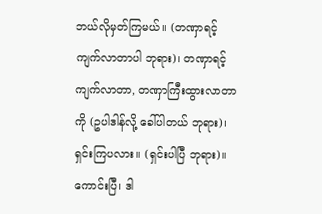ဘယ်လိုမှတ်ကြမယ်။ (တဏှာရင့်ကျက်လာတာပါ ဘုရား)၊ တဏှာရင့်ကျက်လာတာ, တဏှာကြီးထွားလာတာ ကို (ဥပါဒါန်လို့ ခေါ်ပါတယ် ဘုရား)၊ ရှင်းကြပလား။ (ရှင်းပါပြီ ဘုရား)။
ကောင်းပြီ၊ ဒါ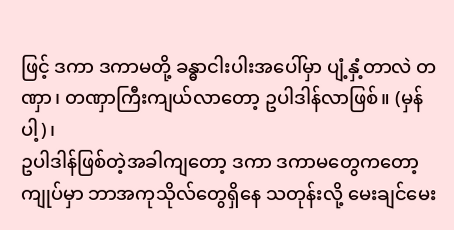ဖြင့် ဒကာ ဒကာမတို့ ခန္ဓာငါးပါးအပေါ်မှာ ပျံ့နှံ့တာလဲ တဏှာ၊ တဏှာကြီးကျယ်လာတော့ ဥပါဒါန်လာဖြစ်။ (မှန်ပါ့)၊
ဥပါဒါန်ဖြစ်တဲ့အခါကျတော့ ဒကာ ဒကာမတွေကတော့ ကျုပ်မှာ ဘာအကုသိုလ်တွေရှိနေ သတုန်းလို့ မေးချင်မေး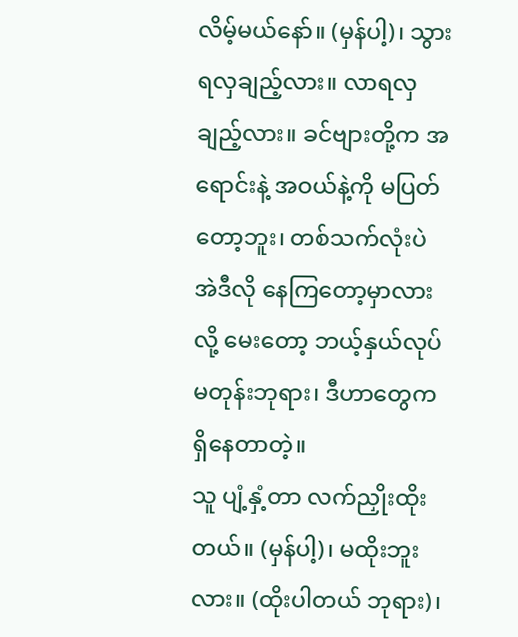လိမ့်မယ်နော်။ (မှန်ပါ့)၊ သွားရလှချည့်လား။ လာရလှချည့်လား။ ခင်ဗျားတို့က အရောင်းနဲ့ အဝယ်နဲ့ကို မပြတ်တော့ဘူး၊ တစ်သက်လုံးပဲ အဲဒီလို နေကြတော့မှာလားလို့ မေးတော့ ဘယ့်နှယ်လုပ်မတုန်းဘုရား၊ ဒီဟာတွေက ရှိနေတာတဲ့။
သူ ပျံ့နှံ့တာ လက်ညှိုးထိုးတယ်။ (မှန်ပါ့)၊ မထိုးဘူးလား။ (ထိုးပါတယ် ဘုရား)၊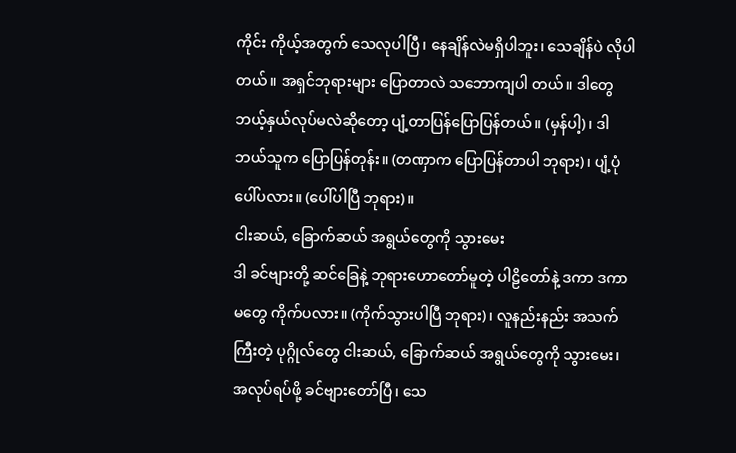ကိုင်း ကိုယ့်အတွက် သေလုပါပြီ၊ နေချိန်လဲမရှိပါဘူး၊ သေချိန်ပဲ လိုပါတယ်။ အရှင်ဘုရားများ ပြောတာလဲ သဘောကျပါ တယ်။ ဒါတွေ ဘယ့်နှယ်လုပ်မလဲဆိုတော့ ပျံ့တာပြန်ပြောပြန်တယ်။ (မှန်ပါ့)၊ ဒါ ဘယ်သူက ပြောပြန်တုန်း။ (တဏှာက ပြောပြန်တာပါ ဘုရား)၊ ပျံ့ပုံပေါ်ပလား။ (ပေါ်ပါပြီ ဘုရား)။
ငါးဆယ်, ခြောက်ဆယ် အရွယ်တွေကို သွားမေး
ဒါ ခင်ဗျားတို့ ဆင်ခြေနဲ့ ဘုရားဟောတော်မူတဲ့ ပါဠိတော်နဲ့ ဒကာ ဒကာမတွေ ကိုက်ပလား။ (ကိုက်သွားပါပြီ ဘုရား)၊ လူနည်းနည်း အသက်ကြီးတဲ့ ပုဂ္ဂိုလ်တွေ ငါးဆယ်, ခြောက်ဆယ် အရွယ်တွေကို သွားမေး၊ အလုပ်ရပ်ဖို့ ခင်ဗျားတော်ပြီ၊ သေ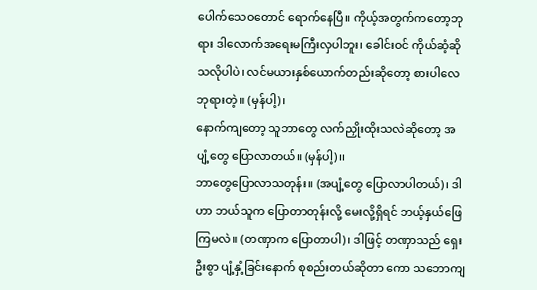ပေါက်သေဝတောင် ရောက်နေပြီ။ ကိုယ့်အတွက်ကတော့ဘုရား ဒါလောက်အရေးမကြီးလှပါဘူး၊ ခေါင်းဝင် ကိုယ်ဆံ့ဆိုသလိုပါပဲ၊ လင်မယားနှစ်ယောက်တည်းဆိုတော့ စားပါလေဘုရားတဲ့။ (မှန်ပါ့)၊
နောက်ကျတော့ သူဘာတွေ လက်ညှိုးထိုးသလဲဆိုတော့ အပျံ့တွေ ပြောလာတယ်။ (မှန်ပါ့)၊၊
ဘာတွေပြောလာသတုန်း။ (အပျံ့တွေ ပြောလာပါတယ်)၊ ဒါဟာ ဘယ်သူက ပြောတာတုန်းလို့ မေးလို့ရှိရင် ဘယ့်နှယ်ဖြေကြမလဲ။ (တဏှာက ပြောတာပါ)၊ ဒါဖြင့် တဏှာသည် ရှေးဦးစွာ ပျံ့နှံ့ခြင်းနောက် စုစည်းတယ်ဆိုတာ ကော သဘောကျ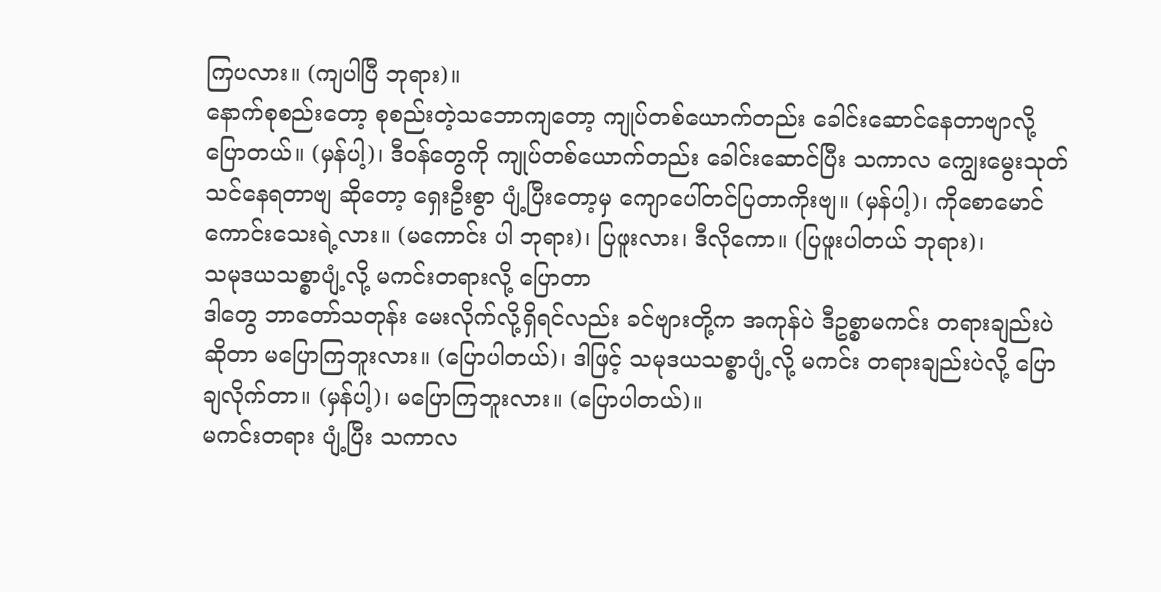ကြပလား။ (ကျပါပြီ ဘုရား)။
နောက်စုစည်းတော့ စုစည်းတဲ့သဘောကျတော့ ကျုပ်တစ်ယောက်တည်း ခေါင်းဆောင်နေတာဗျာလို့ ပြောတယ်။ (မှန်ပါ့)၊ ဒီဝန်တွေကို ကျုပ်တစ်ယောက်တည်း ခေါင်းဆောင်ပြီး သကာလ ကျွေးမွေးသုတ်သင်နေရတာဗျ ဆိုတော့ ရှေးဦးစွာ ပျံ့ပြီးတော့မှ ကျောပေါ်တင်ပြတာကိုးဗျ။ (မှန်ပါ့)၊ ကိုစောမောင် ကောင်းသေးရဲ့လား။ (မကောင်း ပါ ဘုရား)၊ ပြဖူးလား၊ ဒီလိုကော။ (ပြဖူးပါတယ် ဘုရား)၊
သမုဒယသစ္စာပျံ့လို့ မကင်းတရားလို့ ပြောတာ
ဒါတွေ ဘာတော်သတုန်း မေးလိုက်လို့ရှိရင်လည်း ခင်ဗျားတို့က အကုန်ပဲ ဒီဥစ္စာမကင်း တရားချည်းပဲ ဆိုတာ မပြောကြဘူးလား။ (ပြောပါတယ်)၊ ဒါဖြင့် သမုဒယသစ္စာပျံ့လို့ မကင်း တရားချည်းပဲလို့ ပြောချလိုက်တာ။ (မှန်ပါ့)၊ မပြောကြဘူးလား။ (ပြောပါတယ်)။
မကင်းတရား ပျံ့ပြီး သကာလ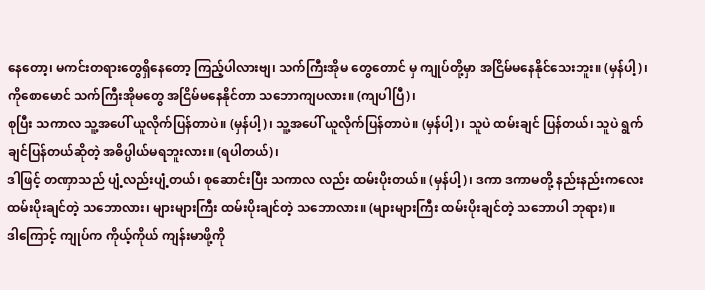နေတော့၊ မကင်းတရားတွေရှိနေတော့ ကြည့်ပါလားဗျ၊ သက်ကြီးအိုမ တွေတောင် မှ ကျုပ်တို့မှာ အငြိမ်မနေနိုင်သေးဘူး။ (မှန်ပါ့)၊ ကိုစောမောင် သက်ကြီးအိုမတွေ အငြိမ်မနေနိုင်တာ သဘောကျပလား။ (ကျပါပြီ)၊
စုပြီး သကာလ သူ့အပေါ် ယူလိုက်ပြန်တာပဲ။ (မှန်ပါ့)၊ သူ့အပေါ် ယူလိုက်ပြန်တာပဲ။ (မှန်ပါ့)၊ သူပဲ ထမ်းချင် ပြန်တယ်၊ သူပဲ ရွက်ချင်ပြန်တယ်ဆိုတဲ့ အဓိပ္ပါယ်မရဘူးလား။ (ရပါတယ်)၊
ဒါဖြင့် တဏှာသည် ပျံ့လည်းပျံ့တယ်၊ စုဆောင်းပြီး သကာလ လည်း ထမ်းပိုးတယ်။ (မှန်ပါ့)၊ ဒကာ ဒကာမတို့ နည်းနည်းကလေး ထမ်းပိုးချင်တဲ့ သဘောလား၊ များများကြီး ထမ်းပိုးချင်တဲ့ သဘောလား။ (များများကြီး ထမ်းပိုးချင်တဲ့ သဘောပါ ဘုရား)။
ဒါကြောင့် ကျုပ်က ကိုယ့်ကိုယ် ကျန်းမာဖို့ကို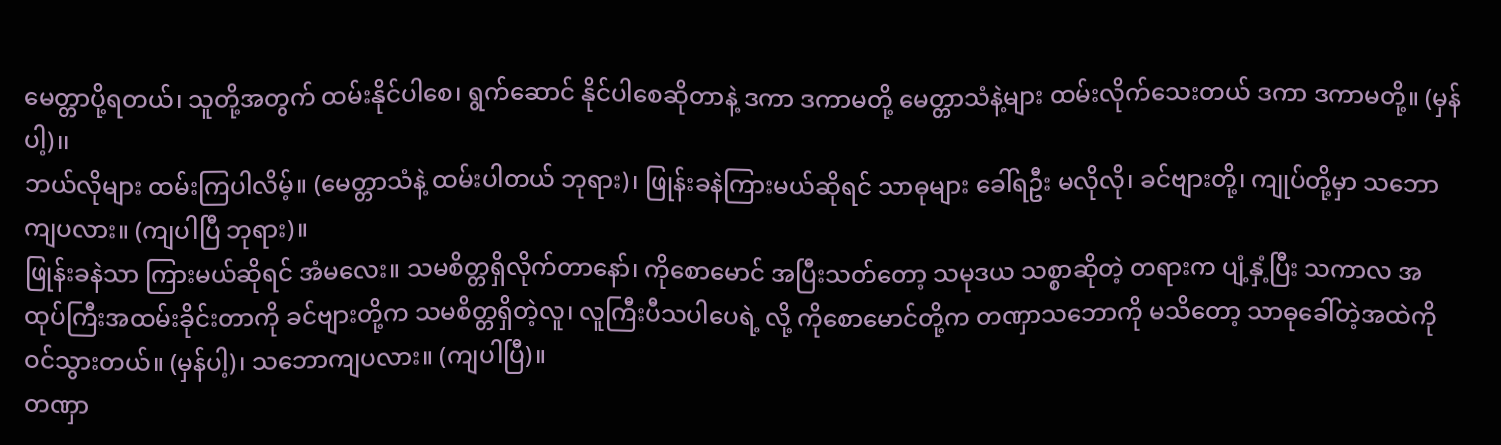မေတ္တာပို့ရတယ်၊ သူတို့အတွက် ထမ်းနိုင်ပါစေ၊ ရွက်ဆောင် နိုင်ပါစေဆိုတာနဲ့ ဒကာ ဒကာမတို့ မေတ္တာသံနဲ့များ ထမ်းလိုက်သေးတယ် ဒကာ ဒကာမတို့။ (မှန်ပါ့)၊၊
ဘယ်လိုများ ထမ်းကြပါလိမ့်။ (မေတ္တာသံနဲ့ ထမ်းပါတယ် ဘုရား)၊ ဖြုန်းခနဲကြားမယ်ဆိုရင် သာဓုများ ခေါ်ရဦး မလိုလို၊ ခင်ဗျားတို့၊ ကျုပ်တို့မှာ သဘောကျပလား။ (ကျပါပြီ ဘုရား)။
ဖြုန်းခနဲသာ ကြားမယ်ဆိုရင် အံမလေး။ သမစိတ္တရှိလိုက်တာနော်၊ ကိုစောမောင် အပြီးသတ်တော့ သမုဒယ သစ္စာဆိုတဲ့ တရားက ပျံ့နှံ့ပြီး သကာလ အထုပ်ကြီးအထမ်းခိုင်းတာကို ခင်ဗျားတို့က သမစိတ္တရှိတဲ့လူ၊ လူကြီးပီသပါပေရဲ့ လို့ ကိုစောမောင်တို့က တဏှာသဘောကို မသိတော့ သာဓုခေါ်တဲ့အထဲကို ဝင်သွားတယ်။ (မှန်ပါ့)၊ သဘောကျပလား။ (ကျပါပြီ)။
တဏှာ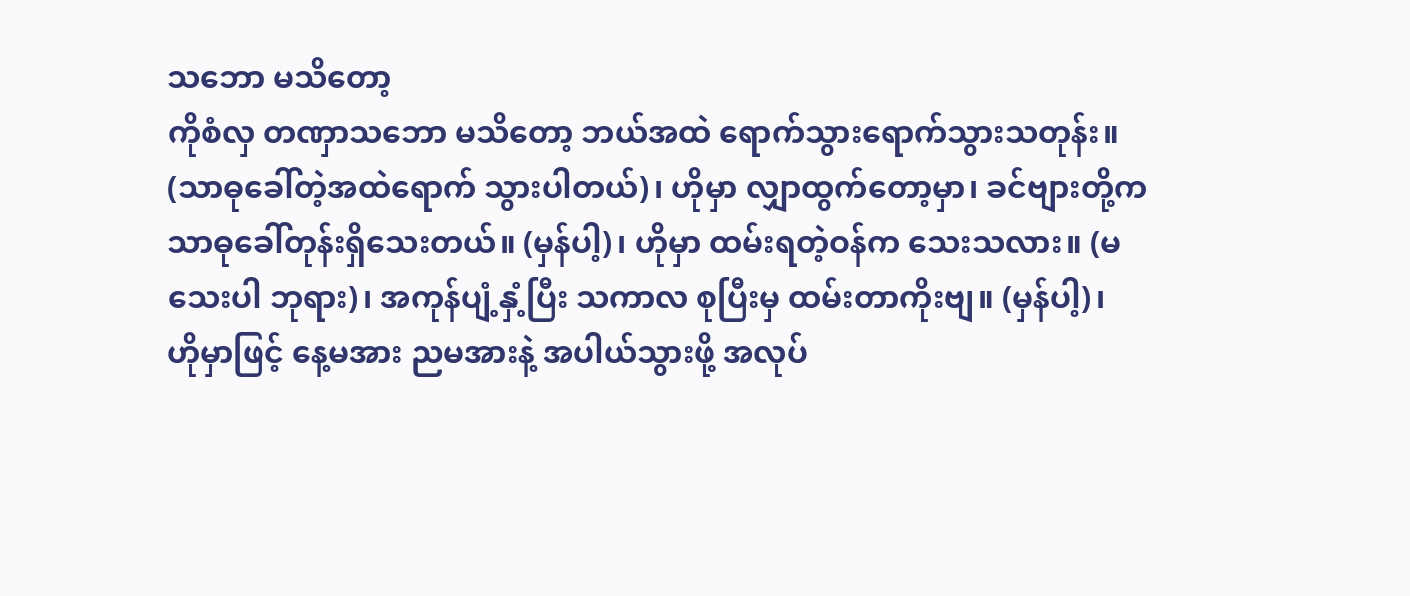သဘော မသိတော့
ကိုစံလှ တဏှာသဘော မသိတော့ ဘယ်အထဲ ရောက်သွားရောက်သွားသတုန်း။ (သာဓုခေါ်တဲ့အထဲရောက် သွားပါတယ်)၊ ဟိုမှာ လျှာထွက်တော့မှာ၊ ခင်ဗျားတို့က သာဓုခေါ်တုန်းရှိသေးတယ်။ (မှန်ပါ့)၊ ဟိုမှာ ထမ်းရတဲ့ဝန်က သေးသလား။ (မသေးပါ ဘုရား)၊ အကုန်ပျံ့နှံ့ပြီး သကာလ စုပြီးမှ ထမ်းတာကိုးဗျ။ (မှန်ပါ့)၊
ဟိုမှာဖြင့် နေ့မအား ညမအားနဲ့ အပါယ်သွားဖို့ အလုပ်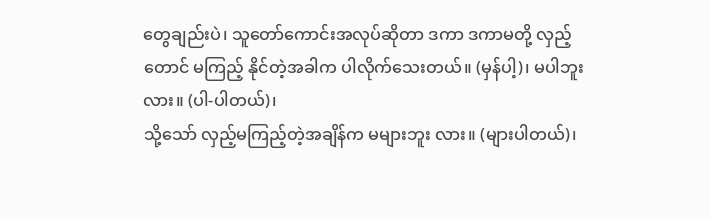တွေချည်းပဲ၊ သူတော်ကောင်းအလုပ်ဆိုတာ ဒကာ ဒကာမတို့ လှည့်တောင် မကြည့် နိုင်တဲ့အခါက ပါလိုက်သေးတယ်။ (မှန်ပါ့)၊ မပါဘူးလား။ (ပါ-ပါတယ်)၊
သို့သော် လှည့်မကြည့်တဲ့အချိန်က မများဘူး လား။ (များပါတယ်)၊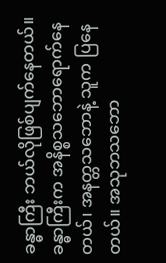ခန္ဓာကြီး ဘယ်လိုဖြစ်ပျက်နေတယ်။ ခန္ဓာကြီးက အနိစ္စသဘောရောက်နေတယ်၊ အနတ္တသဘောနဲ့ သူက ပြနေတယ်။ အသုဘသဘော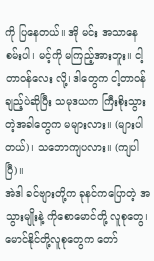ကို ပြနေတယ်။ အို မင်း အသာနေစမ်းပါ၊ မင့်ကို မကြည့်အားဘူး။ ငါ့ တာဝန်လေး လို့၊ ဒါတွေက ငါ့တာဝန်ချည့်ပဲဆိုပြီး သမုဒယက ကြီးစိုးသွားတဲ့အခါတွေက မများလား။ (များပါတယ်)၊ သဘောကျပလား။ (ကျပါပြီ)။
အဲဒါ ခင်ဗျားတို့က ခုနင်ကပြောတဲ့ အသွားမျိုးနဲ့ ကိုစောမောင်တို့ လူစုတွေ၊ မောင်နိုင်တို့လူစုတွေက တော်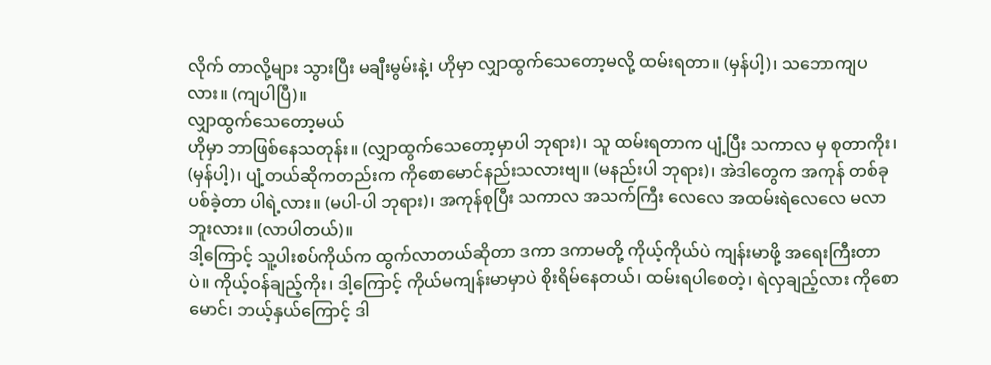လိုက် တာလို့များ သွားပြီး မချီးမွမ်းနဲ့၊ ဟိုမှာ လျှာထွက်သေတော့မလို့ ထမ်းရတာ။ (မှန်ပါ့)၊ သဘောကျပလား။ (ကျပါပြီ)။
လျှာထွက်သေတော့မယ်
ဟိုမှာ ဘာဖြစ်နေသတုန်း။ (လျှာထွက်သေတော့မှာပါ ဘုရား)၊ သူ ထမ်းရတာက ပျံ့ပြီး သကာလ မှ စုတာကိုး၊ (မှန်ပါ့)၊ ပျံ့တယ်ဆိုကတည်းက ကိုစောမောင်နည်းသလားဗျ။ (မနည်းပါ ဘုရား)၊ အဲဒါတွေက အကုန် တစ်ခုပစ်ခဲ့တာ ပါရဲ့လား။ (မပါ-ပါ ဘုရား)၊ အကုန်စုပြီး သကာလ အသက်ကြီး လေလေ အထမ်းရဲလေလေ မလာဘူးလား။ (လာပါတယ်)။
ဒါ့ကြောင့် သူ့ပါးစပ်ကိုယ်က ထွက်လာတယ်ဆိုတာ ဒကာ ဒကာမတို့ ကိုယ့်ကိုယ်ပဲ ကျန်းမာဖို့ အရေးကြီးတာ ပဲ။ ကိုယ့်ဝန်ချည့်ကိုး၊ ဒါ့ကြောင့် ကိုယ်မကျန်းမာမှာပဲ စိုးရိမ်နေတယ်၊ ထမ်းရပါစေတဲ့၊ ရဲလှချည့်လား ကိုစောမောင်၊ ဘယ့်နှယ်ကြောင့် ဒါ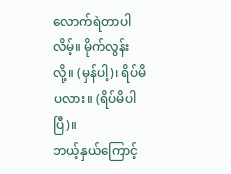လောက်ရဲတာပါလိမ့်။ မိုက်လွန်းလို့။ (မှန်ပါ့)၊ ရိပ်မိပလား။ (ရိပ်မိပါပြီ)။
ဘယ့်နှယ်ကြောင့်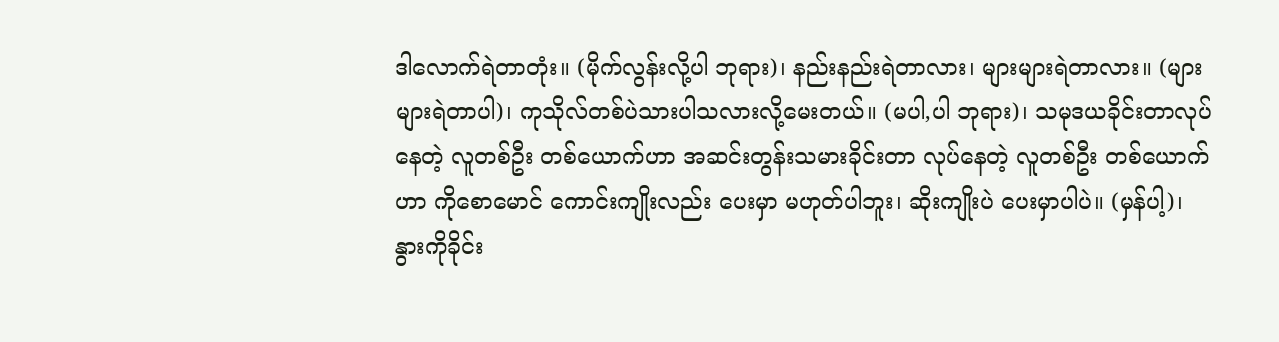ဒါလောက်ရဲတာတုံး။ (မိုက်လွန်းလို့ပါ ဘုရား)၊ နည်းနည်းရဲတာလား၊ များများရဲတာလား။ (များများရဲတာပါ)၊ ကုသိုလ်တစ်ပဲသားပါသလားလို့မေးတယ်။ (မပါ,ပါ ဘုရား)၊ သမုဒယခိုင်းတာလုပ်နေတဲ့ လူတစ်ဦး တစ်ယောက်ဟာ အဆင်းတွန်းသမားခိုင်းတာ လုပ်နေတဲ့ လူတစ်ဦး တစ်ယောက်ဟာ ကိုစောမောင် ကောင်းကျိုးလည်း ပေးမှာ မဟုတ်ပါဘူး၊ ဆိုးကျိုးပဲ ပေးမှာပါပဲ။ (မှန်ပါ့)၊
နွားကိုခိုင်း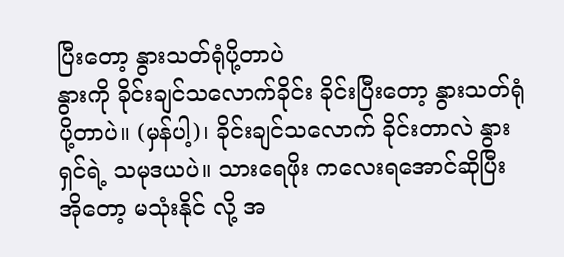ပြီးတော့ နွားသတ်ရုံပို့တာပဲ
နွားကို ခိုင်းချင်သလောက်ခိုင်း ခိုင်းပြီးတော့ နွားသတ်ရုံပို့တာပဲ။ (မှန်ပါ့)၊ ခိုင်းချင်သလောက် ခိုင်းတာလဲ နွားရှင်ရဲ့ သမုဒယပဲ။ သားရေဖိုး ကလေးရအောင်ဆိုပြီး အိုတော့ မသုံးနိုင် လို့ အ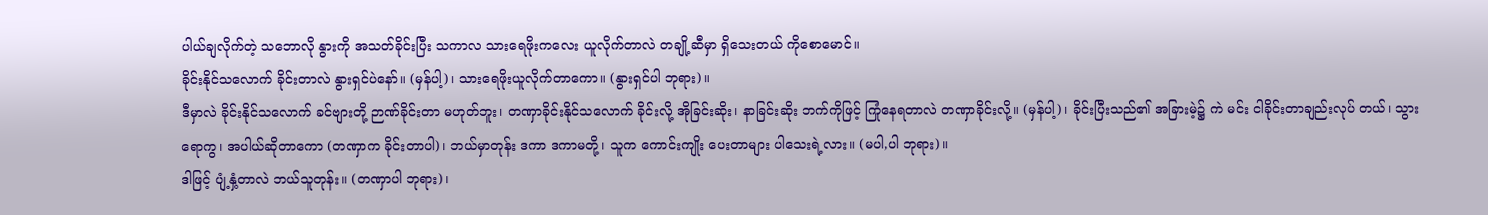ပါယ်ချလိုက်တဲ့ သဘောလို နွားကို အသတ်ခိုင်းပြီး သကာလ သားရေဖိုးကလေး ယူလိုက်တာလဲ တချို့ဆီမှာ ရှိသေးတယ် ကိုစောမောင်။
ခိုင်းနိုင်သလောက် ခိုင်းတာလဲ နွားရှင်ပဲနော်။ (မှန်ပါ့)၊ သားရေဖိုးယူလိုက်တာကော။ (နွားရှင်ပါ ဘုရား)။
ဒီမှာလဲ ခိုင်းနိုင်သလောက် ခင်ဗျားတို့ ဉာဏ်ခိုင်းတာ မဟုတ်ဘူး၊ တဏှာခိုင်းနိုင်သလောက် ခိုင်းလို့ အိုခြင်းဆိုး၊ နာခြင်းဆိုး ဘက်ကိုဖြင့် ကြုံနေရတာလဲ တဏှာခိုင်းလို့။ (မှန်ပါ့)၊ ခိုင်းပြီးသည်၏ အခြားမဲ့၌ ကဲ မင်း ငါခိုင်းတာချည်းလုပ် တယ်၊ သွားရောကွ၊ အပါယ်ဆိုတာကော (တဏှာက ခိုင်းတာပါ)၊ ဘယ်မှာတုန်း ဒကာ ဒကာမတို့၊ သူက ကောင်းကျိုး ပေးတာများ ပါသေးရဲ့လား။ (မပါ,ပါ ဘုရား)။
ဒါဖြင့် ပျံ့နှံ့တာလဲ ဘယ်သူတုန်း။ (တဏှာပါ ဘုရား)၊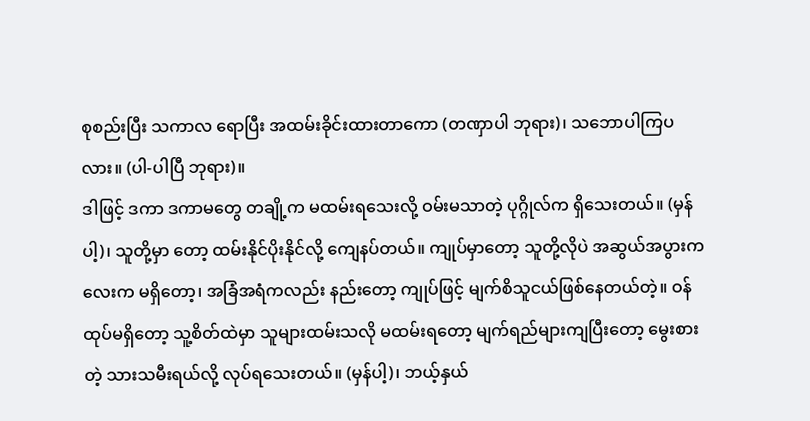စုစည်းပြီး သကာလ ရောပြီး အထမ်းခိုင်းထားတာကော (တဏှာပါ ဘုရား)၊ သဘောပါကြပလား။ (ပါ-ပါပြီ ဘုရား)။
ဒါဖြင့် ဒကာ ဒကာမတွေ တချို့က မထမ်းရသေးလို့ ဝမ်းမသာတဲ့ ပုဂ္ဂိုလ်က ရှိသေးတယ်။ (မှန်ပါ့)၊ သူတို့မှာ တော့ ထမ်းနိုင်ပိုးနိုင်လို့ ကျေနပ်တယ်။ ကျုပ်မှာတော့ သူတို့လိုပဲ အဆွယ်အပွားကလေးက မရှိတော့၊ အခြံအရံကလည်း နည်းတော့ ကျုပ်ဖြင့် မျက်စိသူငယ်ဖြစ်နေတယ်တဲ့။ ဝန်ထုပ်မရှိတော့ သူ့စိတ်ထဲမှာ သူများထမ်းသလို မထမ်းရတော့ မျက်ရည်များကျပြီးတော့ မွေးစားတဲ့ သားသမီးရယ်လို့ လုပ်ရသေးတယ်။ (မှန်ပါ့)၊ ဘယ့်နှယ်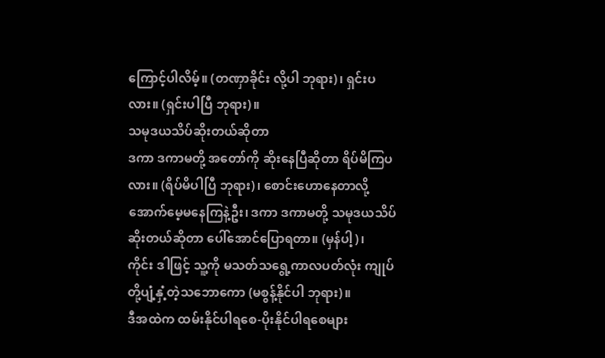ကြောင့်ပါလိမ့်။ (တဏှာခိုင်း လို့ပါ ဘုရား)၊ ရှင်းပလား။ (ရှင်းပါပြီ ဘုရား)။
သမုဒယသိပ်ဆိုးတယ်ဆိုတာ
ဒကာ ဒကာမတို့ အတော်ကို ဆိုးနေပြီဆိုတာ ရိပ်မိကြပလား။ (ရိပ်မိပါပြီ ဘုရား)၊ စောင်းဟောနေတာလို့ အောက်မေ့မနေကြနဲ့ဦး၊ ဒကာ ဒကာမတို့ သမုဒယသိပ်ဆိုးတယ်ဆိုတာ ပေါ်အောင်ပြောရတာ။ (မှန်ပါ့)၊
ကိုင်း ဒါဖြင့် သူ့ကို မသတ်သရွေ့ကာလပတ်လုံး ကျုပ်တို့ပျံ့နှံ့တဲ့သဘောကော (မစွန့်နိုင်ပါ ဘုရား)။
ဒီအထဲက ထမ်းနိုင်ပါရစေ-ပိုးနိုင်ပါရစေများ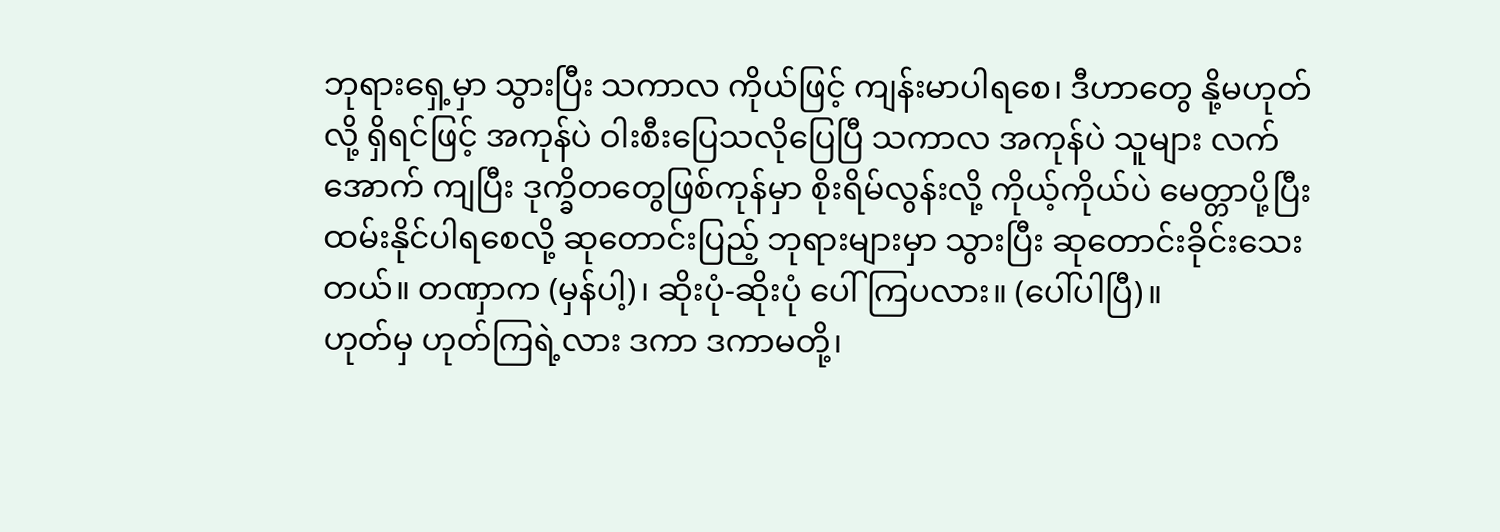ဘုရားရှေ့မှာ သွားပြီး သကာလ ကိုယ်ဖြင့် ကျန်းမာပါရစေ၊ ဒီဟာတွေ နို့မဟုတ်လို့ ရှိရင်ဖြင့် အကုန်ပဲ ဝါးစီးပြေသလိုပြေပြီ သကာလ အကုန်ပဲ သူများ လက်အောက် ကျပြီး ဒုက္ခိတတွေဖြစ်ကုန်မှာ စိုးရိမ်လွန်းလို့ ကိုယ့်ကိုယ်ပဲ မေတ္တာပို့ပြီး ထမ်းနိုင်ပါရစေလို့ ဆုတောင်းပြည့် ဘုရားများမှာ သွားပြီး ဆုတောင်းခိုင်းသေးတယ်။ တဏှာက (မှန်ပါ့)၊ ဆိုးပုံ-ဆိုးပုံ ပေါ်ကြပလား။ (ပေါ်ပါပြီ)။
ဟုတ်မှ ဟုတ်ကြရဲ့လား ဒကာ ဒကာမတို့၊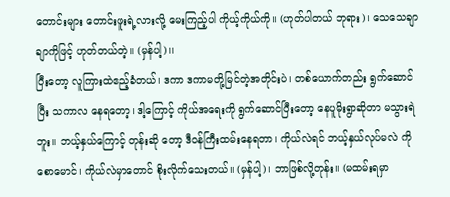တောင်းများ တောင်းဖူးရဲ့လားလို့ မေးကြည့်ပါ ကိုယ့်ကိုယ်ကို။ (ဟုတ်ပါတယ် ဘုရား)၊ သေသေချာချာကိုဖြင့် ဟုတ်တယ်တဲ့။ (မှန်ပါ့)၊၊
ပြီးတော့ လူကြားထဲဧည့်ခံတယ်၊ ဒကာ ဒကာမတို့မြင်တဲ့အတိုင်းပဲ၊ တစ်ယောက်တည်း ရွက်ဆောင်ပြီး သကာလ နေရတော့၊ ဒါ့ကြောင့် ကိုယ်အရေးကို ရွက်ဆောင်ပြီးတော့ နေပူမိုးရွာဆိုတာ မသွားရဲဘူး။ ဘယ့်နှယ်ကြောင့် တုန်းဆို တော့ ဒီဝန်ကြီးထမ်းနေရတာ၊ ကိုယ်လဲရင် ဘယ့်နှယ်လုပ်မလဲ ကိုစောမောင်၊ ကိုယ်လဲမှာတောင် စိုးလိုက်သေးတယ်။ (မှန်ပါ့)၊ ဘာဖြစ်လို့တုန်း။ (မထမ်းရမှာ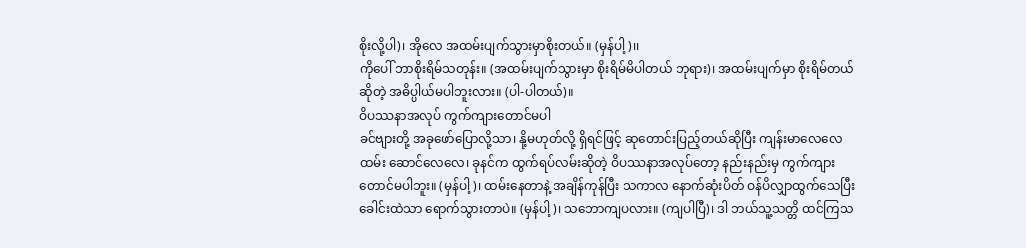စိုးလို့ပါ)၊ အိုလေ အထမ်းပျက်သွားမှာစိုးတယ်။ (မှန်ပါ့)၊၊
ကိုပေါ် ဘာစိုးရိမ်သတုန်း။ (အထမ်းပျက်သွားမှာ စိုးရိမ်မိပါတယ် ဘုရား)၊ အထမ်းပျက်မှာ စိုးရိမ်တယ်ဆိုတဲ့ အဓိပ္ပါယ်မပါဘူးလား။ (ပါ-ပါတယ်)။
ဝိပဿနာအလုပ် ကွက်ကျားတောင်မပါ
ခင်ဗျားတို့ အခုဖော်ပြောလို့သာ၊ နို့မဟုတ်လို့ ရှိရင်ဖြင့် ဆုတောင်းပြည့်တယ်ဆိုပြီး ကျန်းမာလေလေ ထမ်း ဆောင်လေလေ၊ ခုနင်က ထွက်ရပ်လမ်းဆိုတဲ့ ဝိပဿနာအလုပ်တော့ နည်းနည်းမှ ကွက်ကျားတောင်မပါဘူး။ (မှန်ပါ့)၊ ထမ်းနေတာနဲ့ အချိန်ကုန်ပြီး သကာလ နောက်ဆုံးပိတ် ဝန်ပိလျှာထွက်သေပြီး ခေါင်းထဲသာ ရောက်သွားတာပဲ။ (မှန်ပါ့)၊ သဘောကျပလား။ (ကျပါပြီ)၊ ဒါ ဘယ်သူ့သတ္တိ ထင်ကြသ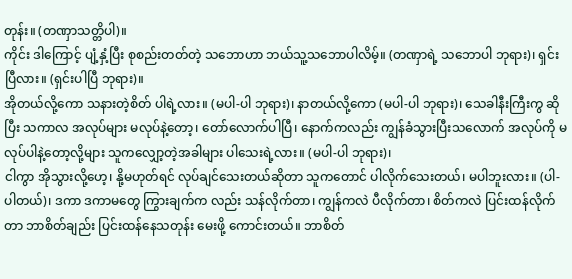တုန်း။ (တဏှာသတ္တိပါ)။
ကိုင်း ဒါကြောင့် ပျံ့နှံ့ပြီး စုစည်းတတ်တဲ့ သဘောဟာ ဘယ်သူ့သဘောပါလိမ့်။ (တဏှာရဲ့ သဘောပါ ဘုရား)၊ ရှင်းပြီလား။ (ရှင်းပါပြီ ဘုရား)။
အိုတယ်လို့ကော သနားတဲ့စိတ် ပါရဲ့လား။ (မပါ-ပါ ဘုရား)၊ နာတယ်လို့ကော (မပါ-ပါ ဘုရား)၊ သေခါနီးကြီးကွ ဆိုပြီး သကာလ အလုပ်များ မလုပ်နဲ့တော့၊ တော်လောက်ပါပြီ၊ နောက်ကလည်း ကျွန်ခံသွားပြီးသလောက် အလုပ်ကို မလုပ်ပါနဲ့တော့လို့များ သူကလျှော့တဲ့အခါများ ပါသေးရဲ့လား။ (မပါ-ပါ ဘုရား)၊
ငါကွာ အိုသွားလို့ဟေ့၊ နို့မဟုတ်ရင် လုပ်ချင်သေးတယ်ဆိုတာ သူကတောင် ပါလိုက်သေးတယ်၊ မပါဘူးလား။ (ပါ-ပါတယ်)၊ ဒကာ ဒကာမတွေ ကြွားချက်က လည်း သန်လိုက်တာ၊ ကျွန်ကလဲ ပီလိုက်တာ၊ စိတ်ကလဲ ပြင်းထန်လိုက်တာ ဘာစိတ်ချည်း ပြင်းထန်နေသတုန်း မေးဖို့ ကောင်းတယ်။ ဘာစိတ်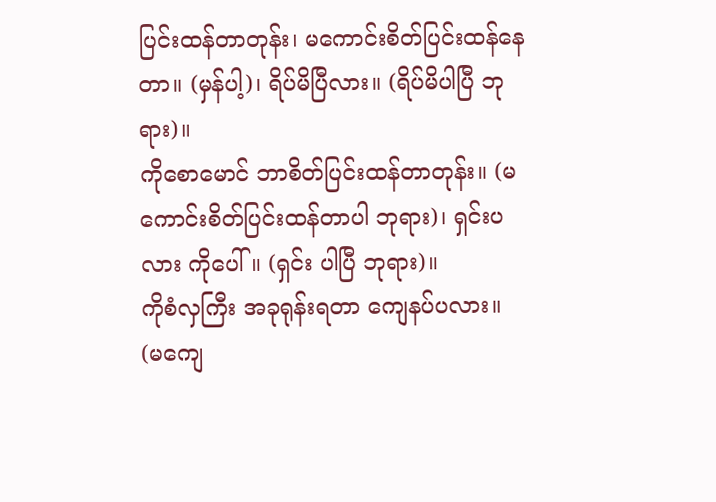ပြင်းထန်တာတုန်း၊ မကောင်းစိတ်ပြင်းထန်နေတာ။ (မှန်ပါ့)၊ ရိပ်မိပြီလား။ (ရိပ်မိပါပြီ ဘုရား)။
ကိုစောမောင် ဘာစိတ်ပြင်းထန်တာတုန်း။ (မကောင်းစိတ်ပြင်းထန်တာပါ ဘုရား)၊ ရှင်းပလား ကိုပေါ်။ (ရှင်း ပါပြီ ဘုရား)။
ကိုစံလှကြီး အခုရုန်းရတာ ကျေနပ်ပလား။ (မကျေ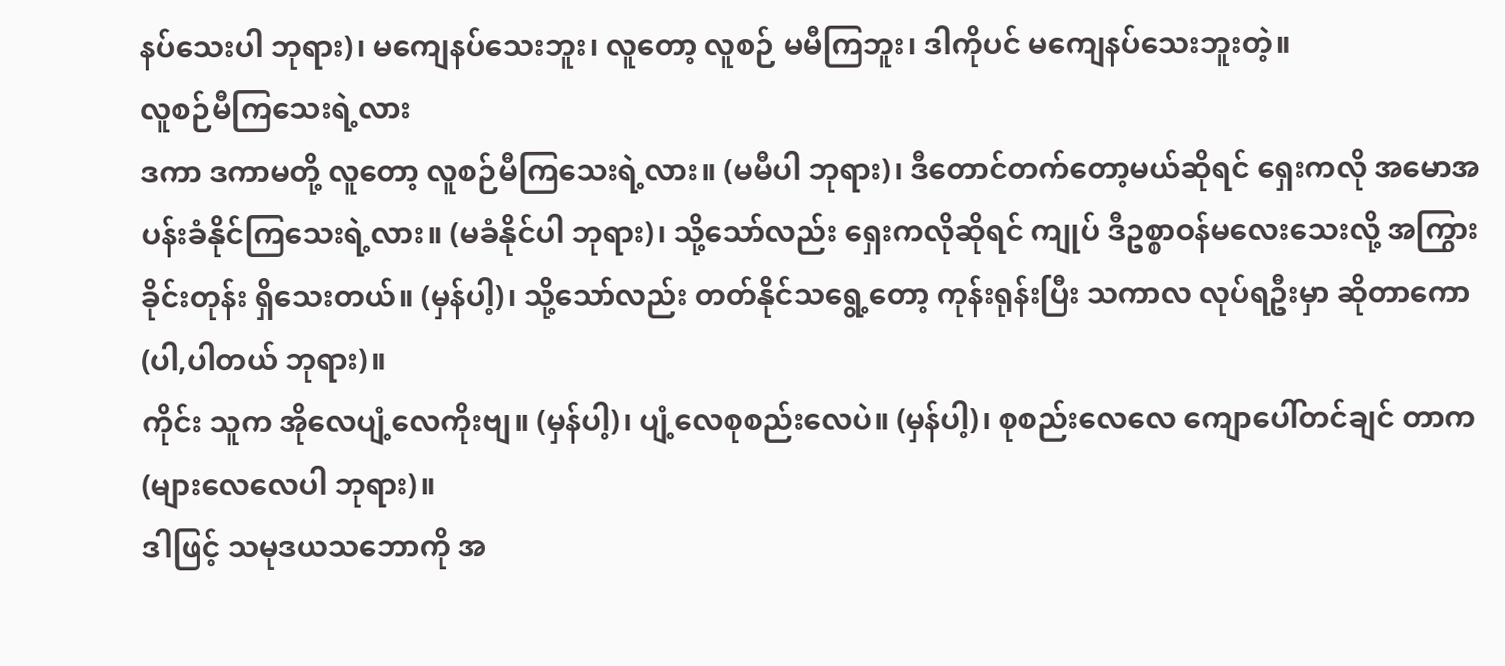နပ်သေးပါ ဘုရား)၊ မကျေနပ်သေးဘူး၊ လူတော့ လူစဉ် မမီကြဘူး၊ ဒါကိုပင် မကျေနပ်သေးဘူးတဲ့။
လူစဉ်မီကြသေးရဲ့လား
ဒကာ ဒကာမတို့ လူတော့ လူစဉ်မီကြသေးရဲ့လား။ (မမီပါ ဘုရား)၊ ဒီတောင်တက်တော့မယ်ဆိုရင် ရှေးကလို အမောအပန်းခံနိုင်ကြသေးရဲ့လား။ (မခံနိုင်ပါ ဘုရား)၊ သို့သော်လည်း ရှေးကလိုဆိုရင် ကျုပ် ဒီဥစ္စာဝန်မလေးသေးလို့ အကြွားခိုင်းတုန်း ရှိသေးတယ်။ (မှန်ပါ့)၊ သို့သော်လည်း တတ်နိုင်သရွေ့တော့ ကုန်းရုန်းပြီး သကာလ လုပ်ရဦးမှာ ဆိုတာကော (ပါ,ပါတယ် ဘုရား)။
ကိုင်း သူက အိုလေပျံ့လေကိုးဗျ။ (မှန်ပါ့)၊ ပျံ့လေစုစည်းလေပဲ။ (မှန်ပါ့)၊ စုစည်းလေလေ ကျောပေါ်တင်ချင် တာက (များလေလေပါ ဘုရား)။
ဒါဖြင့် သမုဒယသဘောကို အ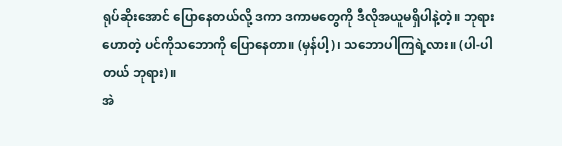ရုပ်ဆိုးအောင် ပြောနေတယ်လို့ ဒကာ ဒကာမတွေကို ဒီလိုအယူမရှိပါနဲ့တဲ့။ ဘုရားဟောတဲ့ ပင်ကိုသဘောကို ပြောနေတာ။ (မှန်ပါ့)၊ သဘောပါကြရဲ့လား။ (ပါ-ပါတယ် ဘုရား)။
အဲ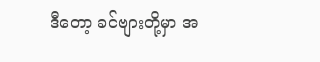ဒီတော့ ခင်ဗျားတို့မှာ အ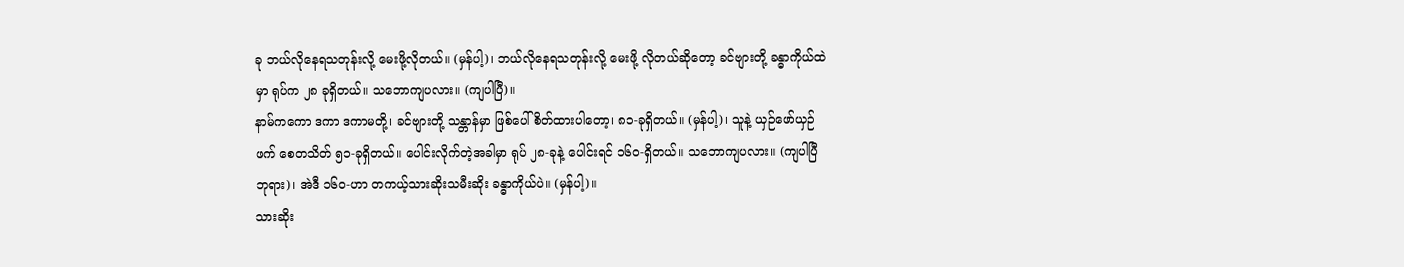ခု ဘယ်လိုနေရသတုန်းလို့ မေးဖို့လိုတယ်။ (မှန်ပါ့)၊ ဘယ်လိုနေရသတုန်းလို့ မေးဖို့ လိုတယ်ဆိုတော့ ခင်ဗျားတို့ ခန္ဓာကိုယ်ထဲမှာ ရုပ်က ၂၈ ခုရှိတယ်။ သဘောကျပလား။ (ကျပါပြီ)။
နာမ်ကကော ဒကာ ဒကာမတို့၊ ခင်ဗျားတို့ သန္တာန်မှာ ဖြစ်ပေါ်စိတ်ထားပါတော့၊ ၈၁-ခုရှိတယ်။ (မှန်ပါ့)၊ သူနဲ့ ယှဉ်ဖော်ယှဉ်ဖက် စေတသိတ် ၅၁-ခုရှိတယ်။ ပေါင်းလိုက်တဲ့အခါမှာ ရုပ် ၂၈-ခုနဲ့ ပေါင်းရင် ၁၆၀-ရှိတယ်။ သဘောကျပလား။ (ကျပါပြီ ဘုရား)၊ အဲဒီ ၁၆၀-ဟာ တကယ့်သားဆိုးသမီးဆိုး ခန္ဓာကိုယ်ပဲ။ (မှန်ပါ့)။
သားဆိုး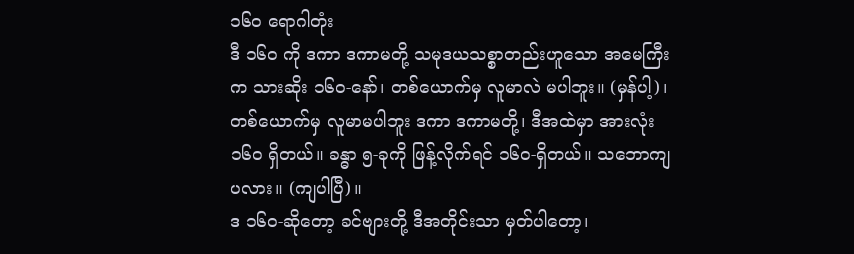၁၆၀ ရောဂါတုံး
ဒီ ၁၆၀ ကို ဒကာ ဒကာမတို့ သမုဒယသစ္စာတည်းဟူသော အမေကြီးက သားဆိုး ၁၆၀-နော်၊ တစ်ယောက်မှ လူမာလဲ မပါဘူး။ (မှန်ပါ့)၊ တစ်ယောက်မှ လူမာမပါဘူး ဒကာ ဒကာမတို့၊ ဒီအထဲမှာ အားလုံး ၁၆၀ ရှိတယ်။ ခန္ဓာ ၅-ခုကို ဖြန့်လိုက်ရင် ၁၆၀-ရှိတယ်။ သဘောကျပလား။ (ကျပါပြီ)။
ဒ ၁၆၀-ဆိုတော့ ခင်ဗျားတို့ ဒီအတိုင်းသာ မှတ်ပါတော့၊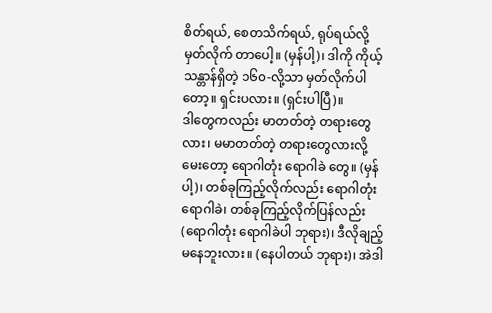စိတ်ရယ်, စေတသိက်ရယ်, ရုပ်ရယ်လို့ မှတ်လိုက် တာပေါ့။ (မှန်ပါ့)၊ ဒါကို ကိုယ့်သန္တာန်ရှိတဲ့ ၁၆၀-လို့သာ မှတ်လိုက်ပါတော့။ ရှင်းပလား။ (ရှင်းပါပြီ)။
ဒါတွေကလည်း မာတတ်တဲ့ တရားတွေလား၊ မမာတတ်တဲ့ တရားတွေလားလို့ မေးတော့ ရောဂါတုံး ရောဂါခဲ တွေ။ (မှန်ပါ့)၊ တစ်ခုကြည့်လိုက်လည်း ရောဂါတုံး ရောဂါခဲ၊ တစ်ခုကြည့်လိုက်ပြန်လည်း (ရောဂါတုံး ရောဂါခဲပါ ဘုရား)၊ ဒီလိုချည့် မနေဘူးလား။ (နေပါတယ် ဘုရား)၊ အဲဒါ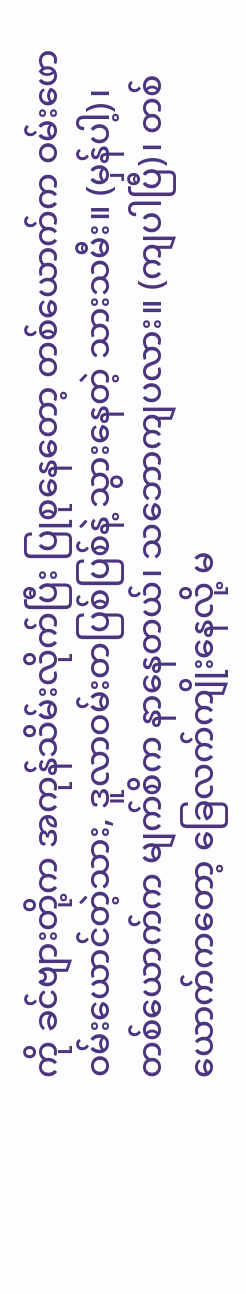ကို ခင်ဗျားတို့က အကုန်သိမ်းလိုက်ပြီး ပြုစုနေတော့ တစ်ယောက်က ဝမ်းဖောဝမ်းယောင်တဲ့သား, ဒူလာဝမ်းတပြစ်ပြစ်နဲ့ သွားနေတဲ့ သားသမီး။ (မှန်ပါ့)၊
တစ်ယောက်က မျက်စိက နာနေတယ်၊ သဘောကျပလား။ (ကျပါပြီ)၊ တစ်ယောက်ကတော့ ခြေလက်ကျိုးနေလို့ မ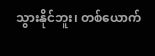သွားနိုင်ဘူး၊ တစ်ယောက်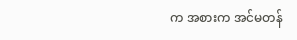က အစားက အင်မတန်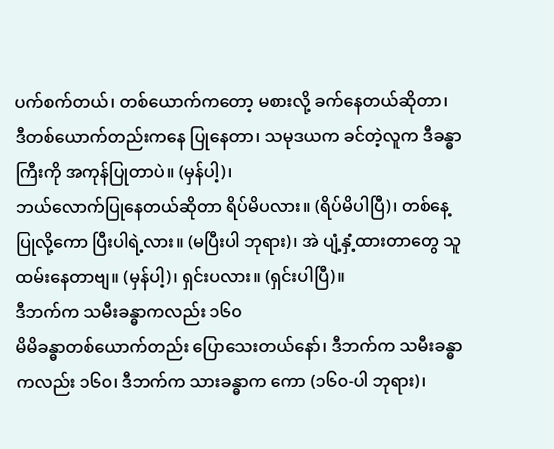ပက်စက်တယ်၊ တစ်ယောက်ကတော့ မစားလို့ ခက်နေတယ်ဆိုတာ၊ ဒီတစ်ယောက်တည်းကနေ ပြုနေတာ၊ သမုဒယက ခင်တဲ့လူက ဒီခန္ဓာကြီးကို အကုန်ပြုတာပဲ။ (မှန်ပါ့)၊
ဘယ်လောက်ပြုနေတယ်ဆိုတာ ရိပ်မိပလား။ (ရိပ်မိပါပြီ)၊ တစ်နေ့ပြုလို့ကော ပြီးပါရဲ့လား။ (မပြီးပါ ဘုရား)၊ အဲ ပျံ့နှံ့ထားတာတွေ သူထမ်းနေတာဗျ။ (မှန်ပါ့)၊ ရှင်းပလား။ (ရှင်းပါပြီ)။
ဒီဘက်က သမီးခန္ဓာကလည်း ၁၆၀
မိမိခန္ဓာတစ်ယောက်တည်း ပြောသေးတယ်နော်၊ ဒီဘက်က သမီးခန္ဓာကလည်း ၁၆၀၊ ဒီဘက်က သားခန္ဓာက ကော (၁၆၀-ပါ ဘုရား)၊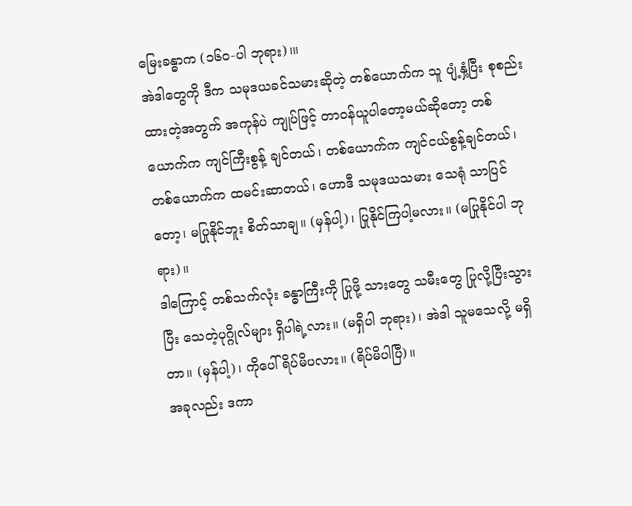မြေးခန္ဓာက (၁၆၀-ပါ ဘုရား)၊။
အဲဒါတွေကို ဒီက သမုဒယခင်သမားဆိုတဲ့ တစ်ယောက်က သူ ပျံ့နှံ့ပြီး စုစည်းထားတဲ့အတွက် အကုန်ပဲ ကျုပ်ဖြင့် တာဝန်ယူပါတော့မယ်ဆိုတော့ တစ်ယောက်က ကျင်ကြီးစွန့် ချင်တယ်၊ တစ်ယောက်က ကျင်ငယ်စွန့်ချင်တယ်၊ တစ်ယောက်က ထမင်းဆာတယ်၊ ဟောဒီ သမုဒယသမား သေရုံ သာပြင်တော့၊ မပြုနိုင်ဘူး စိတ်သာချ။ (မှန်ပါ့)၊ ပြုနိုင်ကြပါ့မလား။ (မပြုနိုင်ပါ ဘုရား)။
ဒါကြောင့် တစ်သက်လုံး ခန္ဓာကြီးကို ပြုဖို့ သားတွေ သမီးတွေ ပြုလို့ပြီးသွားပြီး သေတဲ့ပုဂ္ဂိုလ်များ ရှိပါရဲ့လား။ (မရှိပါ ဘုရား)၊ အဲဒါ သူမသေလို့ မရှိတာ။ (မှန်ပါ့)၊ ကိုပေါ် ရိပ်မိပလား။ (ရိပ်မိပါပြီ)။
အခုလည်း ဒကာ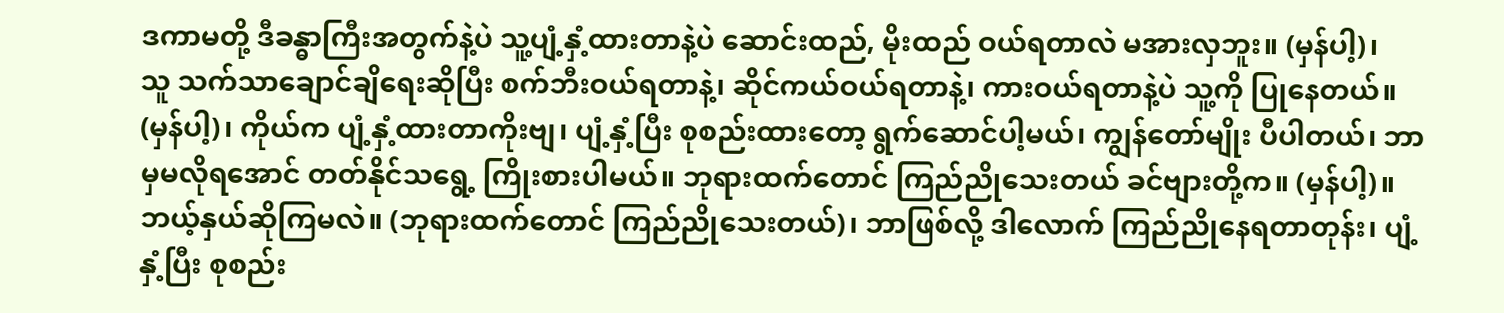ဒကာမတို့ ဒီခန္ဓာကြီးအတွက်နဲ့ပဲ သူ့ပျံ့နှံ့ထားတာနဲ့ပဲ ဆောင်းထည်, မိုးထည် ဝယ်ရတာလဲ မအားလှဘူး။ (မှန်ပါ့)၊
သူ သက်သာချောင်ချိရေးဆိုပြီး စက်ဘီးဝယ်ရတာနဲ့၊ ဆိုင်ကယ်ဝယ်ရတာနဲ့၊ ကားဝယ်ရတာနဲ့ပဲ သူ့ကို ပြုနေတယ်။ (မှန်ပါ့)၊ ကိုယ်က ပျံ့နှံ့ထားတာကိုးဗျ၊ ပျံ့နှံ့ပြီး စုစည်းထားတော့ ရွက်ဆောင်ပါ့မယ်၊ ကျွန်တော်မျိုး ပီပါတယ်၊ ဘာမှမလိုရအောင် တတ်နိုင်သရွေ့ ကြိုးစားပါမယ်။ ဘုရားထက်တောင် ကြည်ညိုသေးတယ် ခင်ဗျားတို့က။ (မှန်ပါ့)။
ဘယ့်နှယ်ဆိုကြမလဲ။ (ဘုရားထက်တောင် ကြည်ညိုသေးတယ်)၊ ဘာဖြစ်လို့ ဒါလောက် ကြည်ညိုနေရတာတုန်း၊ ပျံ့နှံ့ပြီး စုစည်း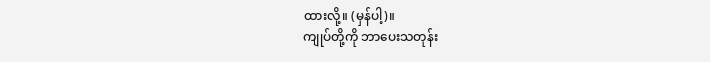ထားလို့။ (မှန်ပါ့)။
ကျုပ်တို့ကို ဘာပေးသတုန်း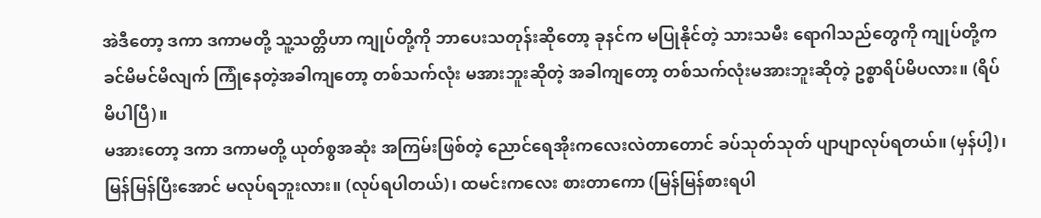အဲဒီတော့ ဒကာ ဒကာမတို့ သူ့သတ္တိဟာ ကျုပ်တို့ကို ဘာပေးသတုန်းဆိုတော့ ခုနင်က မပြုနိုင်တဲ့ သားသမီး ရောဂါသည်တွေကို ကျုပ်တို့က ခင်မိမင်မိလျက် ကြုံနေတဲ့အခါကျတော့ တစ်သက်လုံး မအားဘူးဆိုတဲ့ အခါကျတော့ တစ်သက်လုံးမအားဘူးဆိုတဲ့ ဥစ္စာရိပ်မိပလား။ (ရိပ်မိပါပြီ)။
မအားတော့ ဒကာ ဒကာမတို့ ယုတ်စွအဆုံး အကြမ်းဖြစ်တဲ့ ညောင်ရေအိုးကလေးလဲတာတောင် ခပ်သုတ်သုတ် ပျာပျာလုပ်ရတယ်။ (မှန်ပါ့)၊ မြန်မြန်ပြီးအောင် မလုပ်ရဘူးလား။ (လုပ်ရပါတယ်)၊ ထမင်းကလေး စားတာကော (မြန်မြန်စားရပါ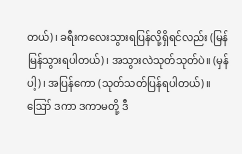တယ်)၊ ခရီးကလေးသွားရပြန်လို့ရှိရင်လည်း (မြန်မြန်သွားရပါတယ်)၊ အသွားလဲသုတ်သုတ်ပဲ။ (မှန်ပါ့)၊ အပြန်ကော (သုတ်သတ်ပြန်ရပါတယ်)။
ဪ ဒကာ ဒကာမတို့ ဒီ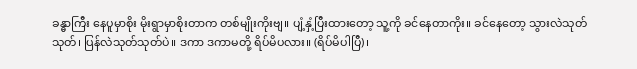ခန္ဓာကြီး နေပူမှာစိုး မိုးရွာမှာစိုးတာက တစ်မျိုးကိုးဗျ။ ပျံ့နှံ့ပြီးထားတော့ သူ့ကို ခင်နေတာကိုး။ ခင်နေတော့ သွားလဲသုတ်သုတ်၊ ပြန်လဲသုတ်သုတ်ပဲ။ ဒကာ ဒကာမတို့ ရိပ်မိပလား။ (ရိပ်မိပါပြီ)၊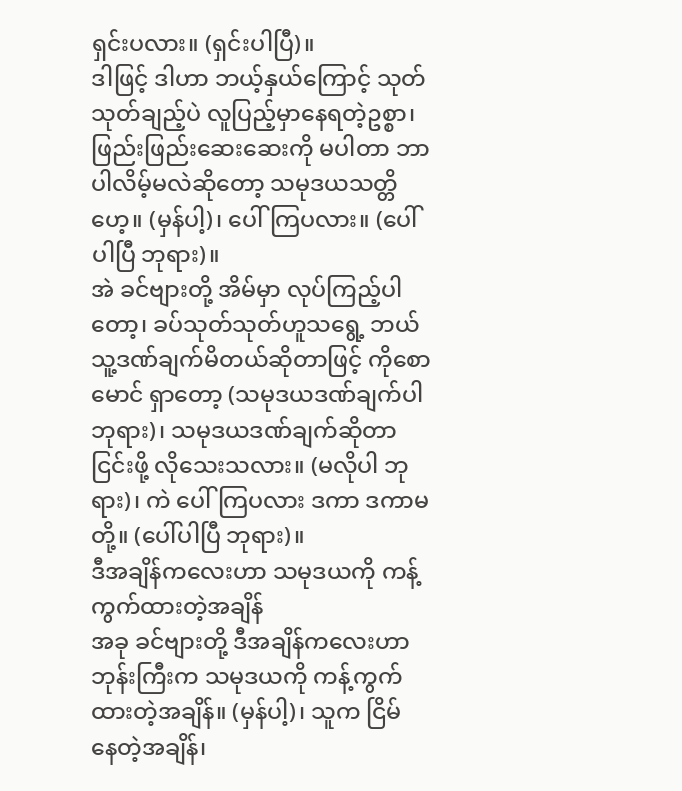ရှင်းပလား။ (ရှင်းပါပြီ)။
ဒါဖြင့် ဒါဟာ ဘယ့်နှယ်ကြောင့် သုတ်သုတ်ချည့်ပဲ လူပြည့်မှာနေရတဲ့ဥစ္စာ၊ ဖြည်းဖြည်းဆေးဆေးကို မပါတာ ဘာပါလိမ့်မလဲဆိုတော့ သမုဒယသတ္တိဟေ့။ (မှန်ပါ့)၊ ပေါ်ကြပလား။ (ပေါ်ပါပြီ ဘုရား)။
အဲ ခင်ဗျားတို့ အိမ်မှာ လုပ်ကြည့်ပါတော့၊ ခပ်သုတ်သုတ်ဟူသရွေ့ ဘယ်သူ့ဒဏ်ချက်မိတယ်ဆိုတာဖြင့် ကိုစောမောင် ရှာတော့ (သမုဒယဒဏ်ချက်ပါ ဘုရား)၊ သမုဒယဒဏ်ချက်ဆိုတာ ငြင်းဖို့ လိုသေးသလား။ (မလိုပါ ဘုရား)၊ ကဲ ပေါ်ကြပလား ဒကာ ဒကာမတို့။ (ပေါ်ပါပြီ ဘုရား)။
ဒီအချိန်ကလေးဟာ သမုဒယကို ကန့်ကွက်ထားတဲ့အချိန်
အခု ခင်ဗျားတို့ ဒီအချိန်ကလေးဟာ ဘုန်းကြီးက သမုဒယကို ကန့်ကွက်ထားတဲ့အချိန်။ (မှန်ပါ့)၊ သူက ငြိမ် နေတဲ့အချိန်၊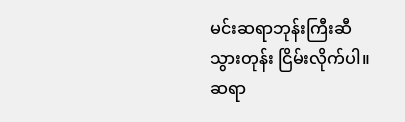မင်းဆရာဘုန်းကြီးဆီသွားတုန်း ငြိမ်းလိုက်ပါ။ ဆရာ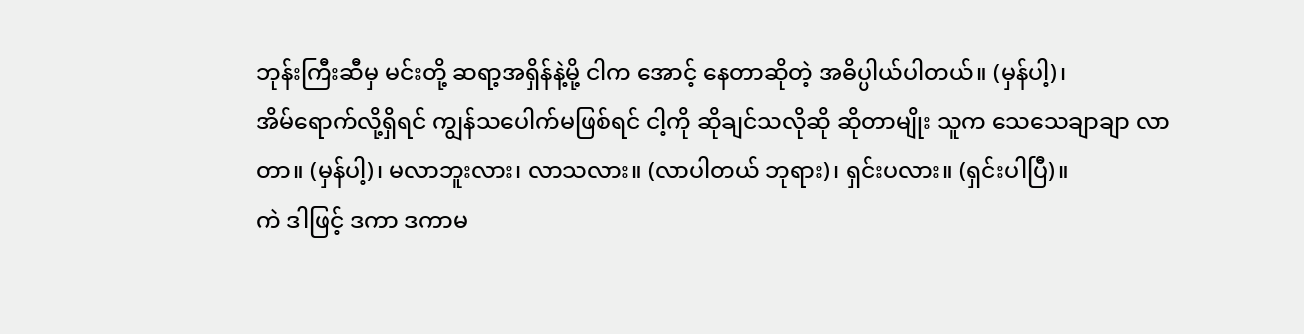ဘုန်းကြီးဆီမှ မင်းတို့ ဆရာ့အရှိန်နဲ့မို့ ငါက အောင့် နေတာဆိုတဲ့ အဓိပ္ပါယ်ပါတယ်။ (မှန်ပါ့)၊
အိမ်ရောက်လို့ရှိရင် ကျွန်သပေါက်မဖြစ်ရင် ငါ့ကို ဆိုချင်သလိုဆို ဆိုတာမျိုး သူက သေသေချာချာ လာတာ။ (မှန်ပါ့)၊ မလာဘူးလား၊ လာသလား။ (လာပါတယ် ဘုရား)၊ ရှင်းပလား။ (ရှင်းပါပြီ)။
ကဲ ဒါဖြင့် ဒကာ ဒကာမ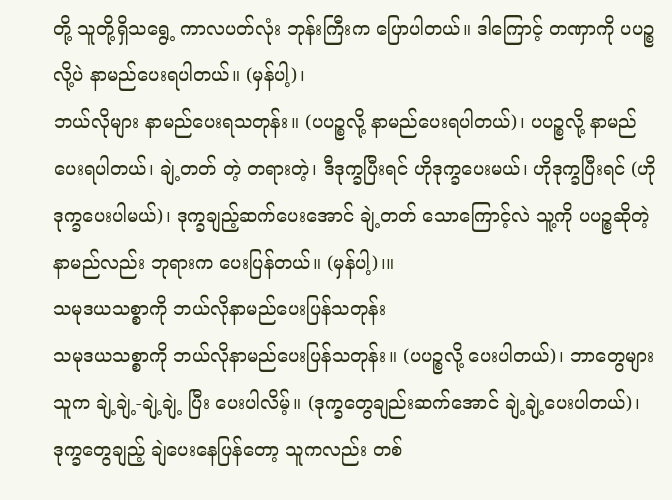တို့ သူတို့ရှိသရွေ့ ကာလပတ်လုံး ဘုန်းကြီးက ပြောပါတယ်။ ဒါကြောင့် တဏှာကို ပပဉ္စလို့ပဲ နာမည်ပေးရပါတယ်။ (မှန်ပါ့)၊
ဘယ်လိုများ နာမည်ပေးရသတုန်း။ (ပပဉ္စလို့ နာမည်ပေးရပါတယ်)၊ ပပဉ္စလို့ နာမည်ပေးရပါတယ်၊ ချဲ့တတ် တဲ့ တရားတဲ့၊ ဒီဒုက္ခပြီးရင် ဟိုဒုက္ခပေးမယ်၊ ဟိုဒုက္ခပြီးရင် (ဟိုဒုက္ခပေးပါမယ်)၊ ဒုက္ခချည့်ဆက်ပေးအောင် ချဲ့တတ် သောကြောင့်လဲ သူ့ကို ပပဉ္စဆိုတဲ့ နာမည်လည်း ဘုရားက ပေးပြန်တယ်။ (မှန်ပါ့)၊။
သမုဒယသစ္စာကို ဘယ်လိုနာမည်ပေးပြန်သတုန်း
သမုဒယသစ္စာကို ဘယ်လိုနာမည်ပေးပြန်သတုန်း။ (ပပဉ္စလို့ ပေးပါတယ်)၊ ဘာတွေများ သူက ချဲ့ချဲ့-ချဲ့ချဲ့ ပြီး ပေးပါလိမ့်။ (ဒုက္ခတွေချည်းဆက်အောင် ချဲ့ချဲ့ပေးပါတယ်)၊ ဒုက္ခတွေချည့် ချဲပေးနေပြန်တော့ သူကလည်း တစ်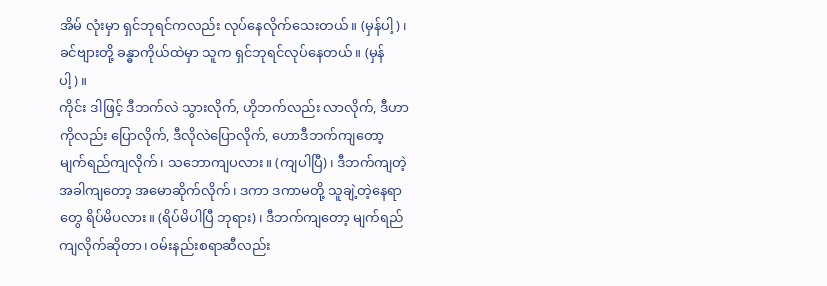အိမ် လုံးမှာ ရှင်ဘုရင်ကလည်း လုပ်နေလိုက်သေးတယ်။ (မှန်ပါ့)၊ ခင်ဗျားတို့ ခန္ဓာကိုယ်ထဲမှာ သူက ရှင်ဘုရင်လုပ်နေတယ်။ (မှန်ပါ့)။
ကိုင်း ဒါဖြင့် ဒီဘက်လဲ သွားလိုက်, ဟိုဘက်လည်း လာလိုက်, ဒီဟာကိုလည်း ပြောလိုက်, ဒီလိုလဲပြောလိုက်, ဟောဒီဘက်ကျတော့ မျက်ရည်ကျလိုက်၊ သဘောကျပလား။ (ကျပါပြီ)၊ ဒီဘက်ကျတဲ့အခါကျတော့ အမောဆိုက်လိုက်၊ ဒကာ ဒကာမတို့ သူချဲ့တဲ့နေရာတွေ ရိပ်မိပလား။ (ရိပ်မိပါပြီ ဘုရား)၊ ဒီဘက်ကျတော့ မျက်ရည်ကျလိုက်ဆိုတာ၊ ဝမ်းနည်းစရာဆီလည်း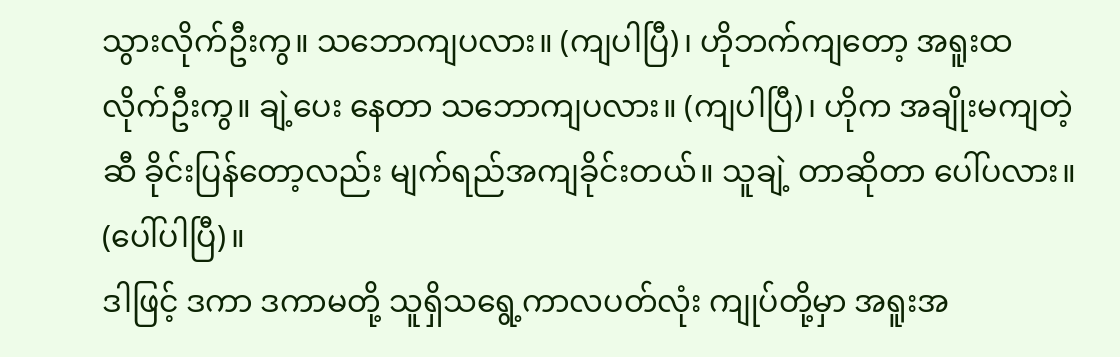သွားလိုက်ဦးကွ။ သဘောကျပလား။ (ကျပါပြီ)၊ ဟိုဘက်ကျတော့ အရူးထလိုက်ဦးကွ။ ချဲ့ပေး နေတာ သဘောကျပလား။ (ကျပါပြီ)၊ ဟိုက အချိုးမကျတဲ့ဆီ ခိုင်းပြန်တော့လည်း မျက်ရည်အကျခိုင်းတယ်။ သူချဲ့ တာဆိုတာ ပေါ်ပလား။ (ပေါ်ပါပြီ)။
ဒါဖြင့် ဒကာ ဒကာမတို့ သူရှိသရွေ့ကာလပတ်လုံး ကျုပ်တို့မှာ အရူးအ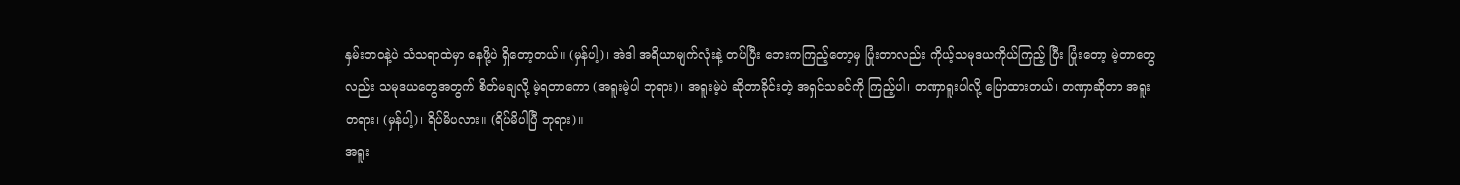နှမ်းဘဝနဲ့ပဲ သံသရာထဲမှာ နေဖို့ပဲ ရှိတော့တယ်။ (မှန်ပါ့)၊ အဲဒါ အရိယာမျက်လုံးနဲ့ တပ်ပြီး ဘေးကကြည့်တော့မှ ပြုံးတာလည်း ကိုယ့်သမုဒယကိုယ်ကြည့် ပြီး ပြုံးတော့ မဲ့တာတွေလည်း သမုဒယတွေအတွက် စိတ်မချလို့ မဲ့ရတာကော (အရူးမဲ့ပါ ဘုရား)၊ အရူးမဲ့ပဲ ဆိုတာခိုင်းတဲ့ အရှင်သခင်ကို ကြည့်ပါ၊ တဏှာရူးပါလို့ ပြောထားတယ်၊ တဏှာဆိုတာ အရူးတရား၊ (မှန်ပါ့)၊ ရိပ်မိပလား။ (ရိပ်မိပါပြီ ဘုရား)။
အရူး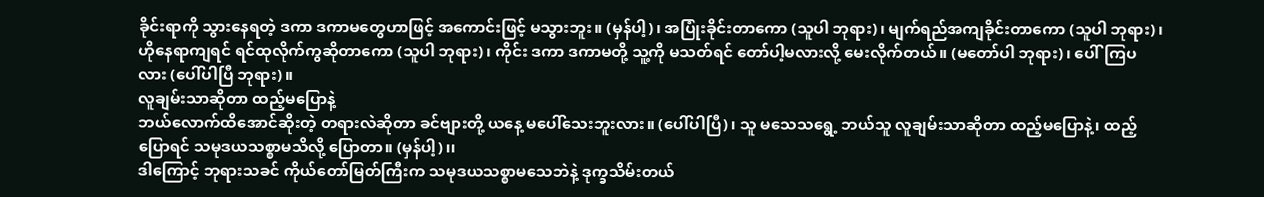ခိုင်းရာကို သွားနေရတဲ့ ဒကာ ဒကာမတွေဟာဖြင့် အကောင်းဖြင့် မသွားဘူး။ (မှန်ပါ့)၊ အပြုံးခိုင်းတာကော (သူပါ ဘုရား)၊ မျက်ရည်အကျခိုင်းတာကော (သူပါ ဘုရား)၊ ဟိုနေရာကျရင် ရင်ထုလိုက်ကွဆိုတာကော (သူပါ ဘုရား)၊ ကိုင်း ဒကာ ဒကာမတို့ သူ့ကို မသတ်ရင် တော်ပါ့မလားလို့ မေးလိုက်တယ်။ (မတော်ပါ ဘုရား)၊ ပေါ်ကြပလား (ပေါ်ပါပြီ ဘုရား)။
လူချမ်းသာဆိုတာ ထည့်မပြောနဲ့
ဘယ်လောက်ထိအောင်ဆိုးတဲ့ တရားလဲဆိုတာ ခင်ဗျားတို့ ယနေ့ မပေါ်သေးဘူးလား။ (ပေါ်ပါပြီ)၊ သူ မသေသရွေ့ ဘယ်သူ လူချမ်းသာဆိုတာ ထည့်မပြောနဲ့၊ ထည့်ပြောရင် သမုဒယသစ္စာမသိလို့ ပြောတာ။ (မှန်ပါ့)၊၊
ဒါကြောင့် ဘုရားသခင် ကိုယ်တော်မြတ်ကြီးက သမုဒယသစ္စာမသေဘဲနဲ့ ဒုက္ခသိမ်းတယ်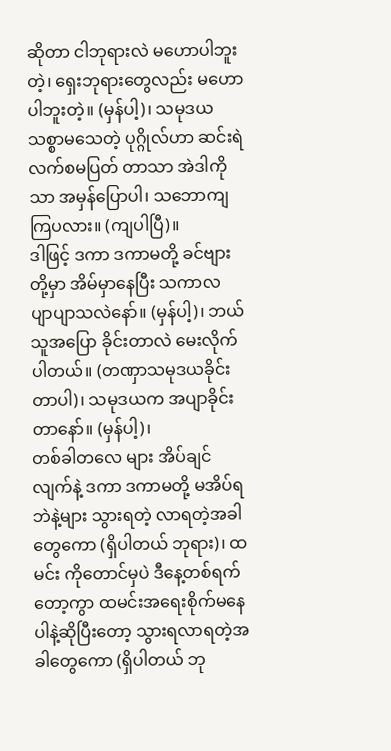ဆိုတာ ငါဘုရားလဲ မဟောပါဘူးတဲ့၊ ရှေးဘုရားတွေလည်း မဟောပါဘူးတဲ့။ (မှန်ပါ့)၊ သမုဒယသစ္စာမသေတဲ့ ပုဂ္ဂိုလ်ဟာ ဆင်းရဲလက်စမပြတ် တာသာ အဲဒါကိုသာ အမှန်ပြောပါ၊ သဘောကျကြပလား။ (ကျပါပြီ)။
ဒါဖြင့် ဒကာ ဒကာမတို့ ခင်ဗျားတို့မှာ အိမ်မှာနေပြီး သကာလ ပျာပျာသလဲနော်။ (မှန်ပါ့)၊ ဘယ်သူအပြော ခိုင်းတာလဲ မေးလိုက်ပါတယ်။ (တဏှာသမုဒယခိုင်းတာပါ)၊ သမုဒယက အပျာခိုင်းတာနော်။ (မှန်ပါ့)၊
တစ်ခါတလေ များ အိပ်ချင်လျက်နဲ့ ဒကာ ဒကာမတို့ မအိပ်ရဘဲနဲ့များ သွားရတဲ့ လာရတဲ့အခါတွေကော (ရှိပါတယ် ဘုရား)၊ ထမင်း ကိုတောင်မှပဲ ဒီနေ့တစ်ရက်တော့ကွာ ထမင်းအရေးစိုက်မနေပါနဲ့ဆိုပြီးတော့ သွားရလာရတဲ့အခါတွေကော (ရှိပါတယ် ဘု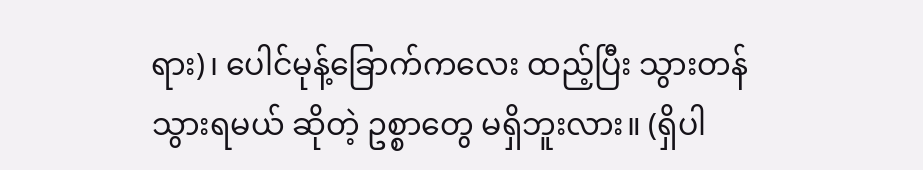ရား)၊ ပေါင်မုန့်ခြောက်ကလေး ထည့်ပြီး သွားတန်သွားရမယ် ဆိုတဲ့ ဥစ္စာတွေ မရှိဘူးလား။ (ရှိပါ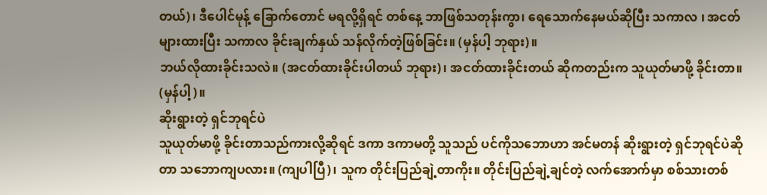တယ်)၊ ဒီပေါင်မုန့် ခြောက်တောင် မရလို့ရှိရင် တစ်နေ့ ဘာဖြစ်သတုန်းကွာ၊ ရေသောက်နေမယ်ဆိုပြီး သကာလ ၊ အငတ်များထားပြီး သကာလ ခိုင်းချက်နှယ် သန်လိုက်တဲ့ဖြစ်ခြင်း။ (မှန်ပါ့ ဘုရား)။
ဘယ်လိုထားခိုင်းသလဲ။ (အငတ်ထားခိုင်းပါတယ် ဘုရား)၊ အငတ်ထားခိုင်းတယ် ဆိုကတည်းက သူယုတ်မာဖို့ ခိုင်းတာ။ (မှန်ပါ့)။
ဆိုးရွားတဲ့ ရှင်ဘုရင်ပဲ
သူယုတ်မာဖို့ ခိုင်းတာသည်ကားလို့ဆိုရင် ဒကာ ဒကာမတို့ သူသည် ပင်ကိုသဘောဟာ အင်မတန် ဆိုးရွားတဲ့ ရှင်ဘုရင်ပဲဆိုတာ သဘောကျပလား။ (ကျပါပြီ)၊ သူက တိုင်းပြည်ချဲ့တာကိုး။ တိုင်းပြည်ချဲ့ချင်တဲ့ လက်အောက်မှာ စစ်သားတစ်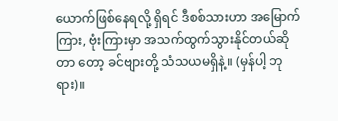ယောက်ဖြစ်နေရလို့ ရှိရင် ဒီစစ်သားဟာ အမြောက်ကြား, ဗုံးကြားမှာ အသက်ထွက်သွားနိုင်တယ်ဆိုတာ တော့ ခင်ဗျားတို့ သံသယမရှိနဲ့။ (မှန်ပါ့ ဘုရား)။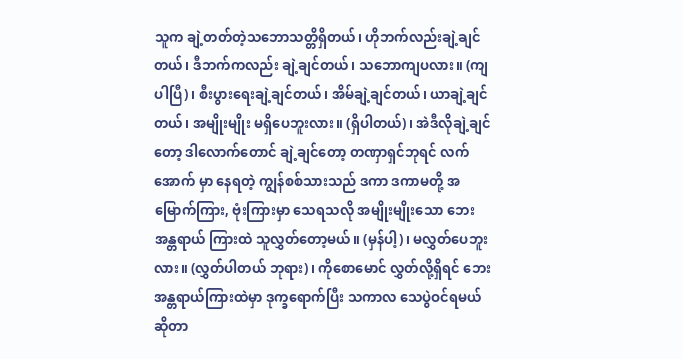သူက ချဲ့တတ်တဲ့သဘောသတ္တိရှိတယ်၊ ဟိုဘက်လည်းချဲ့ချင်တယ်၊ ဒီဘက်ကလည်း ချဲ့ချင်တယ်၊ သဘောကျပလား။ (ကျပါပြီ)၊ စီးပွားရေးချဲ့ချင်တယ်၊ အိမ်ချဲ့ချင်တယ်၊ ယာချဲ့ချင်တယ်၊ အမျိုးမျိုး မရှိပေဘူးလား။ (ရှိပါတယ်)၊ အဲဒီလိုချဲ့ချင်တော့ ဒါလောက်တောင် ချဲ့ချင်တော့ တဏှာရှင်ဘုရင် လက်အောက် မှာ နေရတဲ့ ကျွန်စစ်သားသည် ဒကာ ဒကာမတို့ အမြောက်ကြား, ဗုံးကြားမှာ သေရသလို အမျိုးမျိုးသော ဘေးအန္တရာယ် ကြားထဲ သူလွှတ်တော့မယ်။ (မှန်ပါ့)၊ မလွှတ်ပေဘူးလား။ (လွှတ်ပါတယ် ဘုရား)၊ ကိုစောမောင် လွှတ်လို့ရှိရင် ဘေး အန္တရာယ်ကြားထဲမှာ ဒုက္ခရောက်ပြီး သကာလ သေပွဲဝင်ရမယ်ဆိုတာ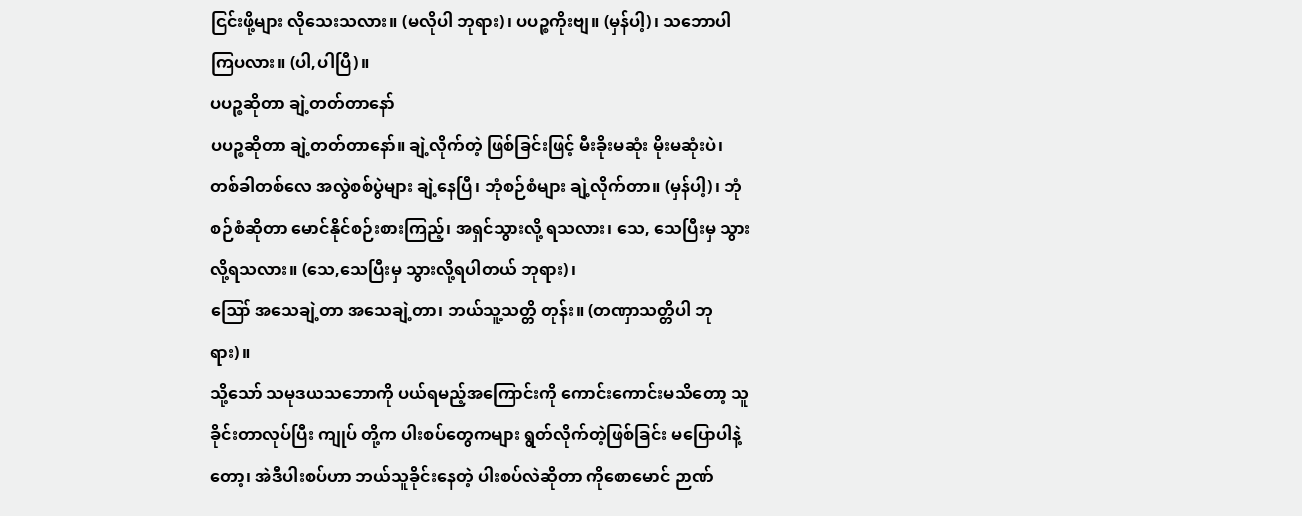ငြင်းဖို့များ လိုသေးသလား။ (မလိုပါ ဘုရား)၊ ပပဉ္စကိုးဗျ။ (မှန်ပါ့)၊ သဘောပါကြပလား။ (ပါ,ပါပြီ)။
ပပဉ္စဆိုတာ ချဲ့တတ်တာနော်
ပပဉ္စဆိုတာ ချဲ့တတ်တာနော်။ ချဲ့လိုက်တဲ့ ဖြစ်ခြင်းဖြင့် မီးခိုးမဆုံး မိုးမဆုံးပဲ၊ တစ်ခါတစ်လေ အလွဲစစ်ပွဲများ ချဲ့နေပြီ၊ ဘုံစဉ်စံများ ချဲ့လိုက်တာ။ (မှန်ပါ့)၊ ဘုံစဉ်စံဆိုတာ မောင်နိုင်စဉ်းစားကြည့်၊ အရှင်သွားလို့ ရသလား၊ သေ, သေပြီးမှ သွားလို့ရသလား။ (သေ,သေပြီးမှ သွားလို့ရပါတယ် ဘုရား)၊
ဪ အသေချဲ့တာ အသေချဲ့တာ၊ ဘယ်သူ့သတ္တိ တုန်း။ (တဏှာသတ္တိပါ ဘုရား)။
သို့သော် သမုဒယသဘောကို ပယ်ရမည့်အကြောင်းကို ကောင်းကောင်းမသိတော့ သူခိုင်းတာလုပ်ပြီး ကျုပ် တို့က ပါးစပ်တွေကများ ရွတ်လိုက်တဲ့ဖြစ်ခြင်း မပြောပါနဲ့တော့၊ အဲဒီပါးစပ်ဟာ ဘယ်သူခိုင်းနေတဲ့ ပါးစပ်လဲဆိုတာ ကိုစောမောင် ဉာဏ်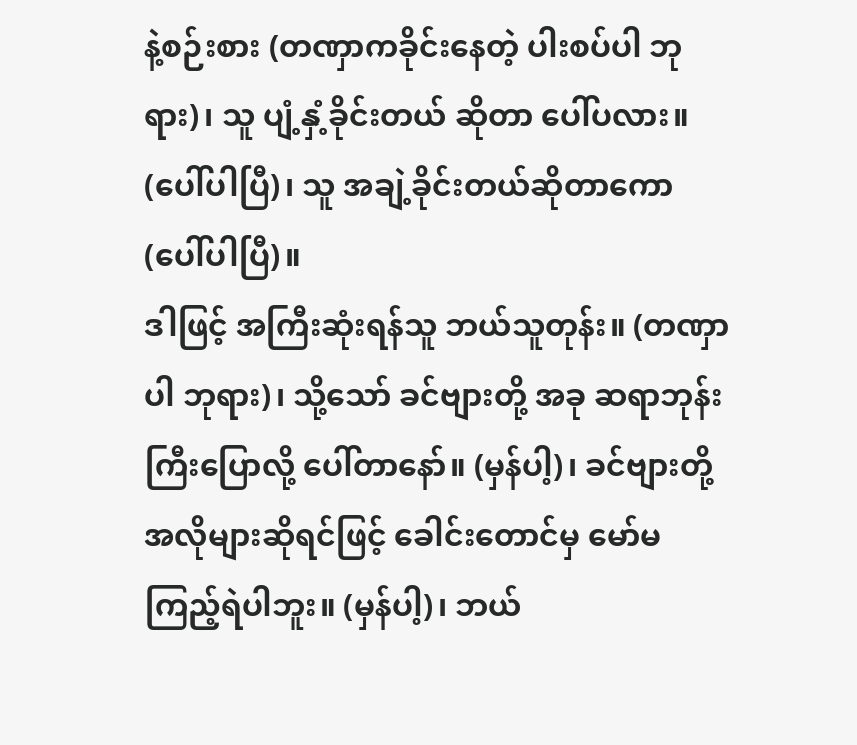နဲ့စဉ်းစား (တဏှာကခိုင်းနေတဲ့ ပါးစပ်ပါ ဘုရား)၊ သူ ပျံ့နှံ့ခိုင်းတယ် ဆိုတာ ပေါ်ပလား။ (ပေါ်ပါပြီ)၊ သူ အချဲ့ခိုင်းတယ်ဆိုတာကော (ပေါ်ပါပြီ)။
ဒါဖြင့် အကြီးဆုံးရန်သူ ဘယ်သူတုန်း။ (တဏှာပါ ဘုရား)၊ သို့သော် ခင်ဗျားတို့ အခု ဆရာဘုန်းကြီးပြောလို့ ပေါ်တာနော်။ (မှန်ပါ့)၊ ခင်ဗျားတို့ အလိုများဆိုရင်ဖြင့် ခေါင်းတောင်မှ မော်မကြည့်ရဲပါဘူး။ (မှန်ပါ့)၊ ဘယ်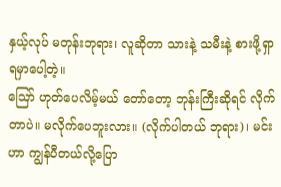နှယ့်လုပ် မတုန်းဘုရား၊ လူဆိုတာ သားနဲ့ သမီးနဲ့ စားဖို့ရှာရမှာပေါ့တဲ့။
ဪ ဟုတ်ပေလိမ့်မယ် တော်တော့ ဘုန်းကြီးဆိုရင် လိုက်တာပဲ။ မလိုက်ပေဘူးလား။ (လိုက်ပါတယ် ဘုရား)၊ မင်းဟာ ကျွန်ပီတယ်လို့ပြော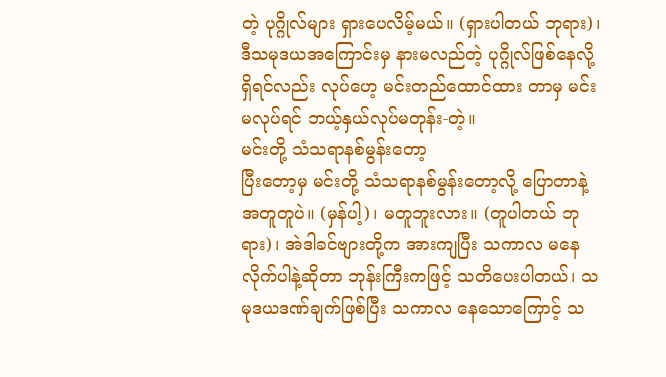တဲ့ ပုဂ္ဂိုလ်များ ရှားပေလိမ့်မယ်။ (ရှားပါတယ် ဘုရား)၊ ဒီသမုဒယအကြောင်းမှ နားမလည်တဲ့ ပုဂ္ဂိုလ်ဖြစ်နေလို့ရှိရင်လည်း လုပ်ဟေ့ မင်းတည်ထောင်ထား တာမှ မင်းမလုပ်ရင် ဘယ့်နှယ်လုပ်မတုန်း-တဲ့။
မင်းတို့ သံသရာနစ်မွန်းတော့
ပြီးတော့မှ မင်းတို့ သံသရာနစ်မွန်းတော့လို့ ပြောတာနဲ့ အတူတူပဲ။ (မှန်ပါ့)၊ မတူဘူးလား။ (တူပါတယ် ဘုရား)၊ အဲဒါခင်ဗျားတို့က အားကျပြီး သကာလ မနေလိုက်ပါနဲ့ဆိုတာ ဘုန်းကြီးကဖြင့် သတိပေးပါတယ်၊ သမုဒယဒဏ်ချက်ဖြစ်ပြီး သကာလ နေသောကြောင့် သ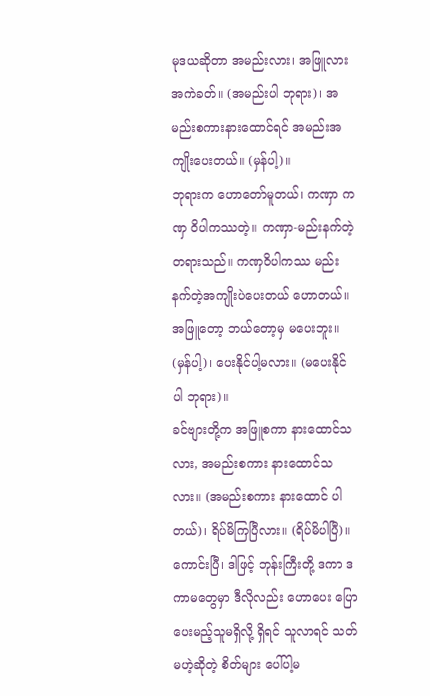မုဒယဆိုတာ အမည်းလား၊ အဖြူလား အကဲခတ်။ (အမည်းပါ ဘုရား)၊ အမည်းစကားနားထောင်ရင် အမည်းအကျိုးပေးတယ်။ (မှန်ပါ့)။
ဘုရားက ဟောတော်မူတယ်၊ ကဏှာ ကဏှ ဝိပါကဿတဲ့။ ကဏှာ-မည်းနက်တဲ့တရားသည်။ ကဏှဝိပါကဿ မည်းနက်တဲ့အကျိုးပဲပေးတယ် ဟောတယ်။ အဖြူတော့ ဘယ်တော့မှ မပေးဘူး။ (မှန်ပါ့)၊ ပေးနိုင်ပါ့မလား။ (မပေးနိုင် ပါ ဘုရား)။
ခင်ဗျားတို့က အဖြူစကာ နားထောင်သလား, အမည်းစကား နားထောင်သလား။ (အမည်းစကား နားထောင် ပါတယ်)၊ ရိပ်မိကြပြီလား။ (ရိပ်မိပါပြီ)။
ကောင်းပြီ၊ ဒါဖြင့် ဘုန်းကြီးတို့ ဒကာ ဒကာမတွေမှာ ဒီလိုလည်း ဟောပေး ပြောပေးမည့်သူမရှိလို့ ရှိရင် သူလာရင် သတ်မဟဲ့ဆိုတဲ့ စိတ်များ ပေါ်ပါ့မ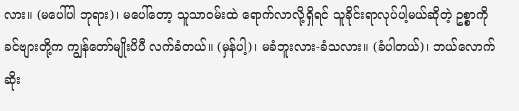လား။ (မပေါ်ပါ ဘုရား)၊ မပေါ်တော့ သူသာဝမ်းထဲ ရောက်လာလို့ရှိရင် သူခိုင်းရာလုပ်ပါ့မယ်ဆိုတဲ့ ဥစ္စာကို ခင်ဗျားတို့က ကျွန်တော်မျိုးပိပီ လက်ခံတယ်။ (မှန်ပါ့)၊ မခံဘူးလား-ခံသလား။ (ခံပါတယ်)၊ ဘယ်လောက်ဆိုး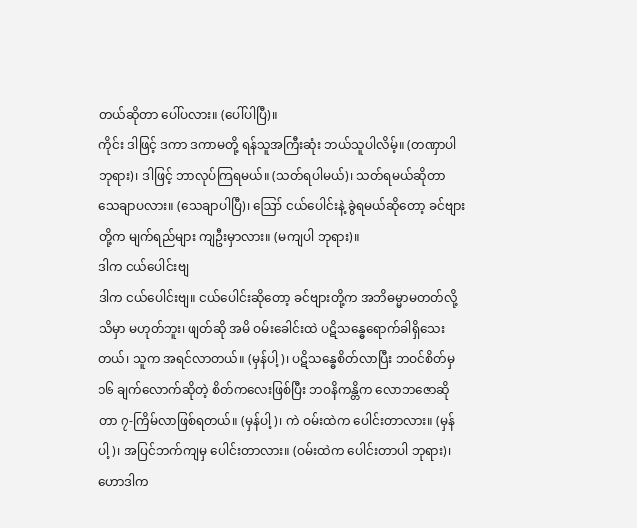တယ်ဆိုတာ ပေါ်ပလား။ (ပေါ်ပါပြီ)။
ကိုင်း ဒါဖြင့် ဒကာ ဒကာမတို့ ရန်သူအကြီးဆုံး ဘယ်သူပါလိမ့်။ (တဏှာပါ ဘုရား)၊ ဒါဖြင့် ဘာလုပ်ကြရမယ်။ (သတ်ရပါမယ်)၊ သတ်ရမယ်ဆိုတာ သေချာပလား။ (သေချာပါပြီ)၊ ဪ ငယ်ပေါင်းနဲ့ ခွဲရမယ်ဆိုတော့ ခင်ဗျားတို့က မျက်ရည်များ ကျဦးမှာလား။ (မကျပါ ဘုရား)။
ဒါက ငယ်ပေါင်းဗျ
ဒါက ငယ်ပေါင်းဗျ။ ငယ်ပေါင်းဆိုတော့ ခင်ဗျားတို့က အဘိဓမ္မာမတတ်လို့ သိမှာ မဟုတ်ဘူး၊ ဖျတ်ဆို အမိ ဝမ်းခေါင်းထဲ ပဋိသန္ဓေရောက်ခါရှိသေးတယ်၊ သူက အရင်လာတယ်။ (မှန်ပါ့)၊ ပဋိသန္ဓေစိတ်လာပြီး ဘဝင်စိတ်မှ ၁၆ ချက်လောက်ဆိုတဲ့ စိတ်ကလေးဖြစ်ပြီး ဘဝနိကန္တိက လောဘဇောဆိုတာ ၇-ကြိမ်လာဖြစ်ရတယ်။ (မှန်ပါ့)၊ ကဲ ဝမ်းထဲက ပေါင်းတာလား။ (မှန်ပါ့)၊ အပြင်ဘက်ကျမှ ပေါင်းတာလား။ (ဝမ်းထဲက ပေါင်းတာပါ ဘုရား)၊
ဟောဒါက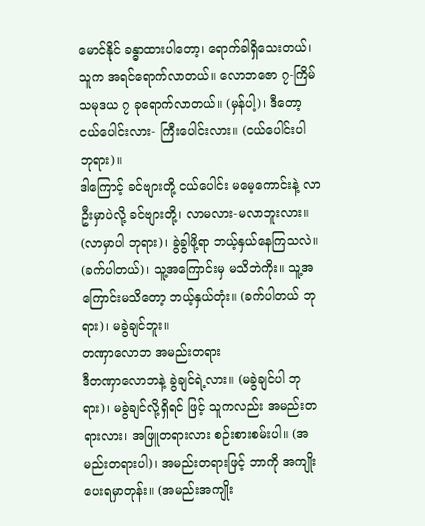မောင်နိုင် ခန္ဓာထားပါတော့၊ ရောက်ခါရှိသေးတယ်၊ သူက အရင်ရောက်လာတယ်။ လောဘဇော ၇-ကြိမ် သမုဒယ ၇ ခုရောက်လာတယ်။ (မှန်ပါ့)၊ ဒီတော့ ငယ်ပေါင်းလား- ကြီးပေါင်းလား။ (ငယ်ပေါင်းပါ ဘုရား)။
ဒါကြောင့် ခင်ဗျားတို့ ငယ်ပေါင်း မမေ့ကောင်းနဲ့ လာဦးမှာပဲလို့ ခင်ဗျားတို့၊ လာမလား-မလာဘူးလား။ (လာမှာပါ ဘုရား)၊ ခွဲခွါဖို့ရာ ဘယ့်နှယ်နေကြသလဲ။ (ခက်ပါတယ်)၊ သူ့အကြောင်းမှ မသိဘဲကိုး။ သူ့အကြောင်းမသိတော့ ဘယ့်နှယ်တုံး။ (ခက်ပါတယ် ဘုရား)၊ မခွဲချင်ဘူး။
တဏှာလောဘ အမည်းတရား
ဒီတဏှာလောဘနဲ့ ခွဲချင်ရဲ့လား။ (မခွဲချင်ပါ ဘုရား)၊ မခွဲချင်လို့ရှိရင် ဖြင့် သူကလည်း အမည်းတရားလား၊ အဖြူတရားလား စဉ်းစားစမ်းပါ။ (အမည်းတရားပါ)၊ အမည်းတရားဖြင့် ဘာကို အကျိုးပေးရမှာတုန်း။ (အမည်းအကျိုး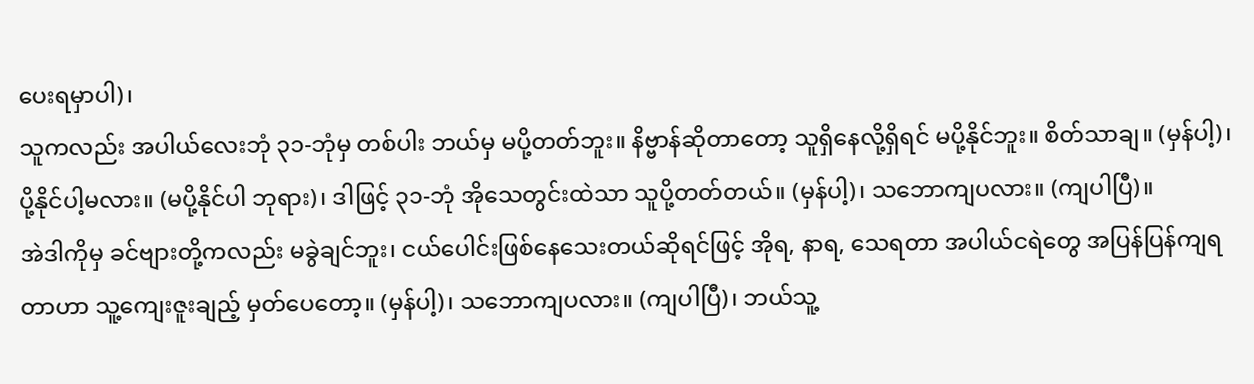ပေးရမှာပါ)၊
သူကလည်း အပါယ်လေးဘုံ ၃၁-ဘုံမှ တစ်ပါး ဘယ်မှ မပို့တတ်ဘူး။ နိဗ္ဗာန်ဆိုတာတော့ သူရှိနေလို့ရှိရင် မပို့နိုင်ဘူး။ စိတ်သာချ။ (မှန်ပါ့)၊ ပို့နိုင်ပါ့မလား။ (မပို့နိုင်ပါ ဘုရား)၊ ဒါဖြင့် ၃၁-ဘုံ အိုသေတွင်းထဲသာ သူပို့တတ်တယ်။ (မှန်ပါ့)၊ သဘောကျပလား။ (ကျပါပြီ)။
အဲဒါကိုမှ ခင်ဗျားတို့ကလည်း မခွဲချင်ဘူး၊ ငယ်ပေါင်းဖြစ်နေသေးတယ်ဆိုရင်ဖြင့် အိုရ, နာရ, သေရတာ အပါယ်ငရဲတွေ အပြန်ပြန်ကျရတာဟာ သူ့ကျေးဇူးချည့် မှတ်ပေတော့။ (မှန်ပါ့)၊ သဘောကျပလား။ (ကျပါပြီ)၊ ဘယ်သူ့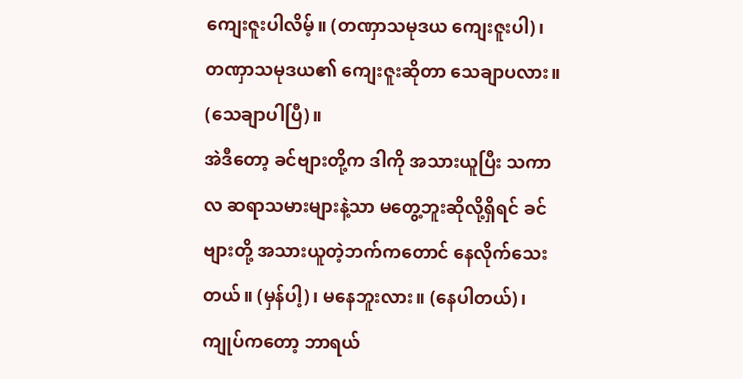ကျေးဇူးပါလိမ့်။ (တဏှာသမုဒယ ကျေးဇူးပါ)၊ တဏှာသမုဒယ၏ ကျေးဇူးဆိုတာ သေချာပလား။ (သေချာပါပြီ)။
အဲဒီတော့ ခင်ဗျားတို့က ဒါကို အသားယူပြီး သကာလ ဆရာသမားများနဲ့သာ မတွေ့ဘူးဆိုလို့ရှိရင် ခင်ဗျားတို့ အသားယူတဲ့ဘက်ကတောင် နေလိုက်သေးတယ်။ (မှန်ပါ့)၊ မနေဘူးလား။ (နေပါတယ်)၊
ကျုပ်ကတော့ ဘာရယ်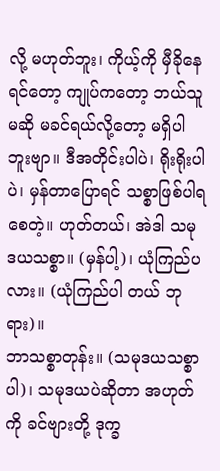လို့ မဟုတ်ဘူး၊ ကိုယ့်ကို မှီခိုနေရင်တော့ ကျုပ်ကတော့ ဘယ်သူမဆို မခင်ရယ်လို့တော့ မရှိပါဘူးဗျာ။ ဒီအတိုင်းပါပဲ၊ ရိုးရိုးပါပဲ၊ မှန်တာပြောရင် သစ္စာဖြစ်ပါရစေတဲ့။ ဟုတ်တယ်၊ အဲဒါ သမုဒယသစ္စာ။ (မှန်ပါ့)၊ ယုံကြည်ပလား။ (ယုံကြည်ပါ တယ် ဘုရား)။
ဘာသစ္စာတုန်း။ (သမုဒယသစ္စာပါ)၊ သမုဒယပဲဆိုတာ အဟုတ်ကို ခင်ဗျားတို့ ဒုက္ခ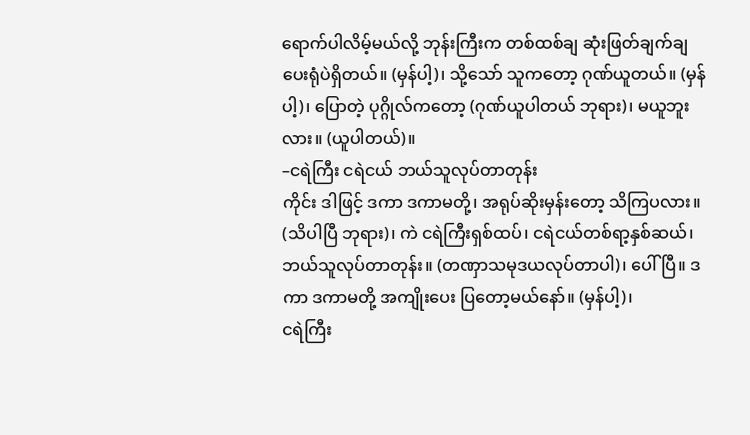ရောက်ပါလိမ့်မယ်လို့ ဘုန်းကြီးက တစ်ထစ်ချ ဆုံးဖြတ်ချက်ချပေးရုံပဲရှိတယ်။ (မှန်ပါ့)၊ သို့သော် သူကတော့ ဂုဏ်ယူတယ်။ (မှန်ပါ့)၊ ပြောတဲ့ ပုဂ္ဂိုလ်ကတော့ (ဂုဏ်ယူပါတယ် ဘုရား)၊ မယူဘူးလား။ (ယူပါတယ်)။
–ငရဲကြီး ငရဲငယ် ဘယ်သူလုပ်တာတုန်း
ကိုင်း ဒါဖြင့် ဒကာ ဒကာမတို့၊ အရုပ်ဆိုးမှန်းတော့ သိကြပလား။ (သိပါပြီ ဘုရား)၊ ကဲ ငရဲကြီးရှစ်ထပ်၊ ငရဲငယ်တစ်ရာ့နှစ်ဆယ်၊ ဘယ်သူလုပ်တာတုန်း။ (တဏှာသမုဒယလုပ်တာပါ)၊ ပေါ်ပြီ။ ဒကာ ဒကာမတို့ အကျိုးပေး ပြတော့မယ်နော်။ (မှန်ပါ့)၊
ငရဲကြီး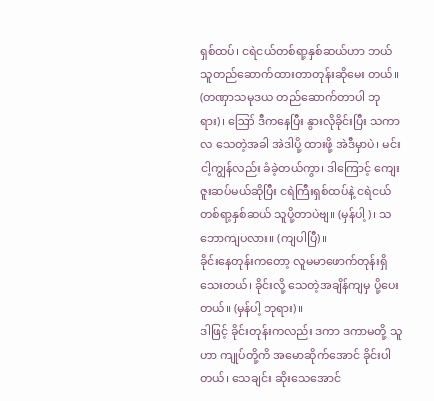ရှစ်ထပ်၊ ငရဲငယ်တစ်ရာ့နှစ်ဆယ်ဟာ ဘယ်သူတည်ဆောက်ထားတာတုန်းဆိုမေး တယ်။ (တဏှာသမုဒယ တည်ဆောက်တာပါ ဘုရား)၊ ဪ ဒီကနေပြီး နွားလိုခိုင်းပြီး သကာလ သေတဲ့အခါ အဲဒါပို့ ထားဖို့ အဲဒီမှာပဲ၊ မင်း ငါ့ကျွန်လည်း ခံခဲ့တယ်ကွာ၊ ဒါကြောင့် ကျေးဇူးဆပ်မယ်ဆိုပြီး ငရဲကြီးရှစ်ထပ်နဲ့ ငရဲငယ် တစ်ရာ့နှစ်ဆယ် သူပို့တာပဲဗျ။ (မှန်ပါ့)၊ သဘောကျပလား။ (ကျပါပြီ)။
ခိုင်းနေတုန်းကတော့ လူမမာဖောက်တုန်းရှိသေးတယ်၊ ခိုင်းလို့ သေတဲ့အချိန်ကျမှ ပို့ပေးတယ်။ (မှန်ပါ့ ဘုရား)။
ဒါဖြင့် ခိုင်းတုန်းကလည်း ဒကာ ဒကာမတို့ သူဟာ ကျုပ်တို့ကိ အမောဆိုက်အောင် ခိုင်းပါတယ်၊ သေချင်း ဆိုးသေအောင်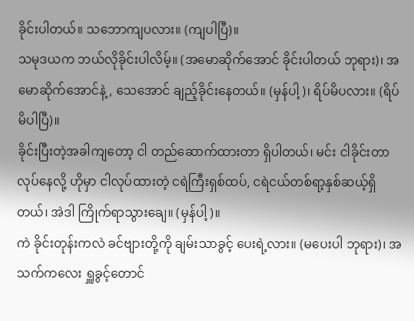ခိုင်းပါတယ်။ သဘောကျပလား။ (ကျပါပြီ)။
သမုဒယက ဘယ်လိုခိုင်းပါလိမ့်။ (အမောဆိုက်အောင် ခိုင်းပါတယ် ဘုရား)၊ အမောဆိုက်အောင်နဲ့, သေအောင် ချည့်ခိုင်းနေတယ်။ (မှန်ပါ့)၊ ရိပ်မိပလား။ (ရိပ်မိပါပြီ)။
ခိုင်းပြီးတဲ့အခါကျတော့ ငါ တည်ဆောက်ထားတာ ရှိပါတယ်၊ မင်း ငါခိုင်းတာလုပ်နေလို့ ဟိုမှာ ငါလုပ်ထားတဲ့ ငရဲကြီးရှစ်ထပ်, ငရဲငယ်တစ်ရာ့နှစ်ဆယ့်ရှိတယ်၊ အဲဒါ ကြိုက်ရာသွားချေ။ (မှန်ပါ့)။
ကဲ ခိုင်းတုန်းကလဲ ခင်ဗျားတို့ကို ချမ်းသာခွင့် ပေးရဲ့လား။ (မပေးပါ ဘုရား)၊ အသက်ကလေး ရှူခွင့်တောင်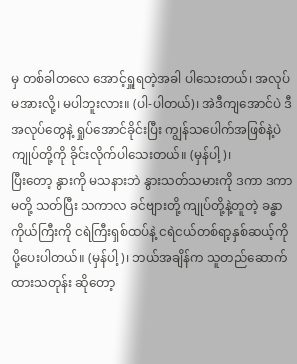မှ တစ်ခါတလေ အောင့်ရှူရတဲ့အခါ ပါသေးတယ်၊ အလုပ်မအားလို့၊ မပါဘူးလား။ (ပါ-ပါတယ်)၊ အဲဒီကျအောင်ပဲ ဒီအလုပ်တွေနဲ့ ရှုပ်အောင်ခိုင်းပြီး ကျွန်သပေါက်အဖြစ်နဲ့ပဲ ကျုပ်တို့ကို ခိုင်းလိုက်ပါသေးတယ်။ (မှန်ပါ့)၊
ပြီးတော့ နွားကို မသနားဘဲ နွားသတ်သမားကို ဒကာ ဒကာမတို့ သတ်ပြီး သကာလ ခင်ဗျားတို့ ကျုပ်တို့နဲ့တူတဲ့ ခန္ဓာကိုယ်ကြီးကို ငရဲကြီးရှစ်ထပ်နဲ့ ငရဲငယ်တစ်ရာ့နှစ်ဆယ့်ကို ပို့ပေးပါတယ်။ (မှန်ပါ့)၊ ဘယ်အချိန်က သူတည်ဆောက်ထားသတုန်း ဆိုတော့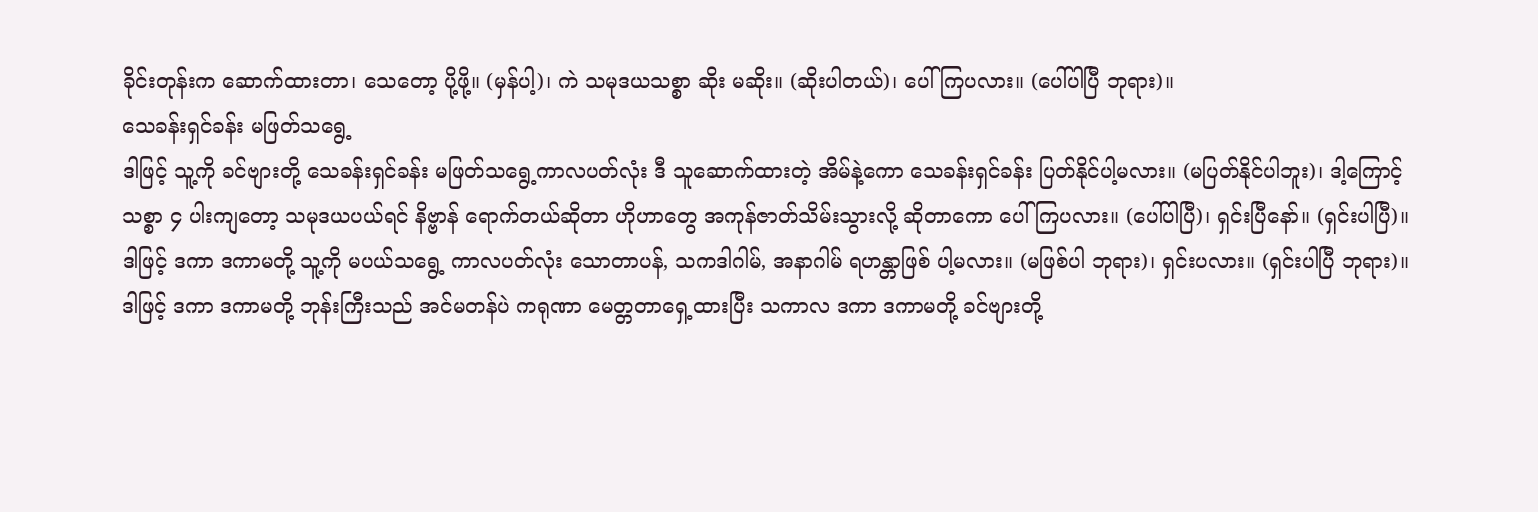ခိုင်းတုန်းက ဆောက်ထားတာ၊ သေတော့ ပို့ဖို့။ (မှန်ပါ့)၊ ကဲ သမုဒယသစ္စာ ဆိုး မဆိုး။ (ဆိုးပါတယ်)၊ ပေါ်ကြပလား။ (ပေါ်ပါပြီ ဘုရား)။
သေခန်းရှင်ခန်း မဖြတ်သရွေ့
ဒါဖြင့် သူ့ကို ခင်ဗျားတို့ သေခန်းရှင်ခန်း မဖြတ်သရွေ့ကာလပတ်လုံး ဒီ သူဆောက်ထားတဲ့ အိမ်နဲ့ကော သေခန်းရှင်ခန်း ပြတ်နိုင်ပါ့မလား။ (မပြတ်နိုင်ပါဘူး)၊ ဒါ့ကြောင့် သစ္စာ ၄ ပါးကျတော့ သမုဒယပယ်ရင် နိဗ္ဗာန် ရောက်တယ်ဆိုတာ ဟိုဟာတွေ အကုန်ဇာတ်သိမ်းသွားလို့ ဆိုတာကော ပေါ်ကြပလား။ (ပေါ်ပါပြီ)၊ ရှင်းပြီနော်။ (ရှင်းပါပြီ)။
ဒါဖြင့် ဒကာ ဒကာမတို့ သူ့ကို မပယ်သရွေ့ ကာလပတ်လုံး သောတာပန်, သကဒါဂါမ်, အနာဂါမ် ရဟန္တာဖြစ် ပါ့မလား။ (မဖြစ်ပါ ဘုရား)၊ ရှင်းပလား။ (ရှင်းပါပြီ ဘုရား)။
ဒါဖြင့် ဒကာ ဒကာမတို့ ဘုန်းကြီးသည် အင်မတန်ပဲ ကရုဏာ မေတ္တတာရှေ့ထားပြီး သကာလ ဒကာ ဒကာမတို့ ခင်ဗျားတို့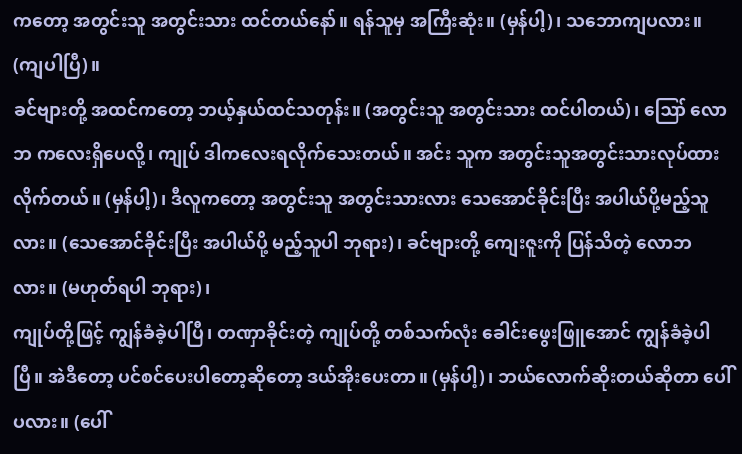ကတော့ အတွင်းသူ အတွင်းသား ထင်တယ်နော်။ ရန်သူမှ အကြီးဆုံး။ (မှန်ပါ့)၊ သဘောကျပလား။ (ကျပါပြီ)။
ခင်ဗျားတို့ အထင်ကတော့ ဘယ့်နှယ်ထင်သတုန်း။ (အတွင်းသူ အတွင်းသား ထင်ပါတယ်)၊ ဪ လောဘ ကလေးရှိပေလို့၊ ကျုပ် ဒါကလေးရလိုက်သေးတယ်။ အင်း သူက အတွင်းသူအတွင်းသားလုပ်ထားလိုက်တယ်။ (မှန်ပါ့)၊ ဒီလူကတော့ အတွင်းသူ အတွင်းသားလား သေအောင်ခိုင်းပြီး အပါယ်ပို့မည့်သူလား။ (သေအောင်ခိုင်းပြီး အပါယ်ပို့ မည့်သူပါ ဘုရား)၊ ခင်ဗျားတို့ ကျေးဇူးကို ပြန်သိတဲ့ လောဘလား။ (မဟုတ်ရပါ ဘုရား)၊
ကျုပ်တို့ဖြင့် ကျွန်ခံခဲ့ပါပြီ၊ တဏှာခိုင်းတဲ့ ကျုပ်တို့ တစ်သက်လုံး ခေါင်းဖွေးဖြူအောင် ကျွန်ခံခဲ့ပါပြီ။ အဲဒီတော့ ပင်စင်ပေးပါတော့ဆိုတော့ ဒယ်အိုးပေးတာ။ (မှန်ပါ့)၊ ဘယ်လောက်ဆိုးတယ်ဆိုတာ ပေါ်ပလား။ (ပေါ်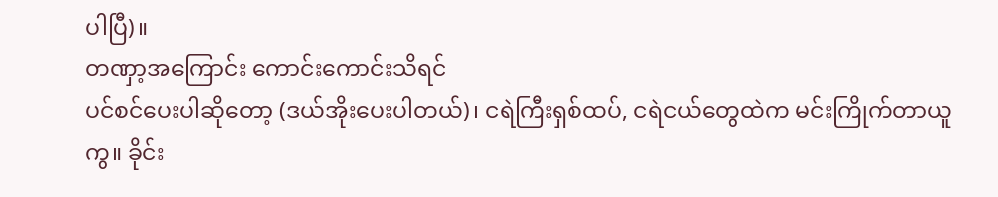ပါပြီ)။
တဏှာ့အကြောင်း ကောင်းကောင်းသိရင်
ပင်စင်ပေးပါဆိုတော့ (ဒယ်အိုးပေးပါတယ်)၊ ငရဲကြီးရှစ်ထပ်, ငရဲငယ်တွေထဲက မင်းကြိုက်တာယူကွ။ ခိုင်း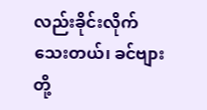လည်းခိုင်းလိုက်သေးတယ်၊ ခင်ဗျားတို့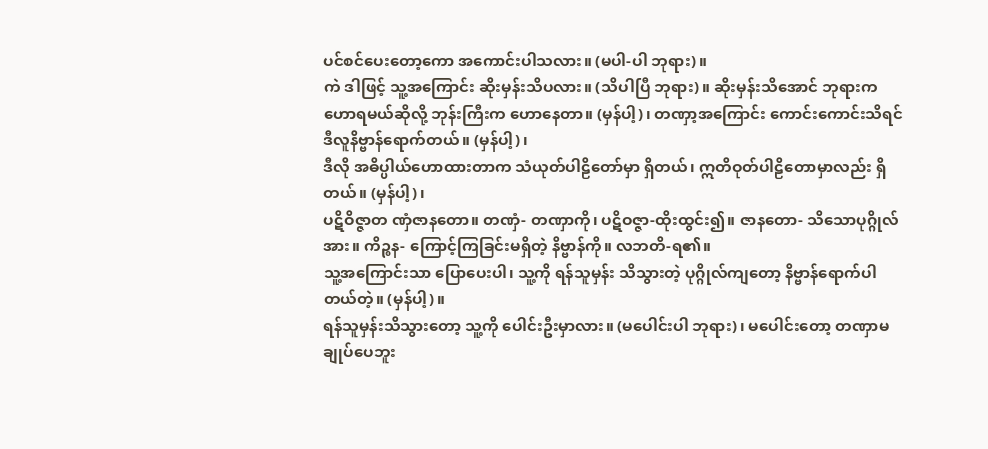ပင်စင်ပေးတော့ကော အကောင်းပါသလား။ (မပါ-ပါ ဘုရား)။
ကဲ ဒါဖြင့် သူ့အကြောင်း ဆိုးမှန်းသိပလား။ (သိပါပြီ ဘုရား)။ ဆိုးမှန်းသိအောင် ဘုရားက ဟောရမယ်ဆိုလို့ ဘုန်းကြီးက ဟောနေတာ။ (မှန်ပါ့)၊ တဏှာ့အကြောင်း ကောင်းကောင်းသိရင် ဒီလူနိဗ္ဗာန်ရောက်တယ်။ (မှန်ပါ့)၊
ဒီလို အဓိပ္ပါယ်ဟောထားတာက သံယုတ်ပါဠိတော်မှာ ရှိတယ်၊ ဣတိဝုတ်ပါဠိတောမှာလည်း ရှိတယ်။ (မှန်ပါ့)၊
ပဋိဝိဇ္ဇာတ ဏှံဇာနတော။ တဏှံ- တဏှာကို၊ ပဋိဝဇ္ဇာ-ထိုးထွင်း၍။ ဇာနတော- သိသောပုဂ္ဂိုလ်အား။ ကိဉ္စန- ကြောင့်ကြခြင်းမရှိတဲ့ နိဗ္ဗာန်ကို။ လဘတိ-ရ၏။
သူ့အကြောင်းသာ ပြောပေးပါ၊ သူ့ကို ရန်သူမှန်း သိသွားတဲ့ ပုဂ္ဂိုလ်ကျတော့ နိဗ္ဗာန်ရောက်ပါ တယ်တဲ့။ (မှန်ပါ့)။
ရန်သူမှန်းသိသွားတော့ သူ့ကို ပေါင်းဦးမှာလား။ (မပေါင်းပါ ဘုရား)၊ မပေါင်းတော့ တဏှာမချုပ်ပေဘူး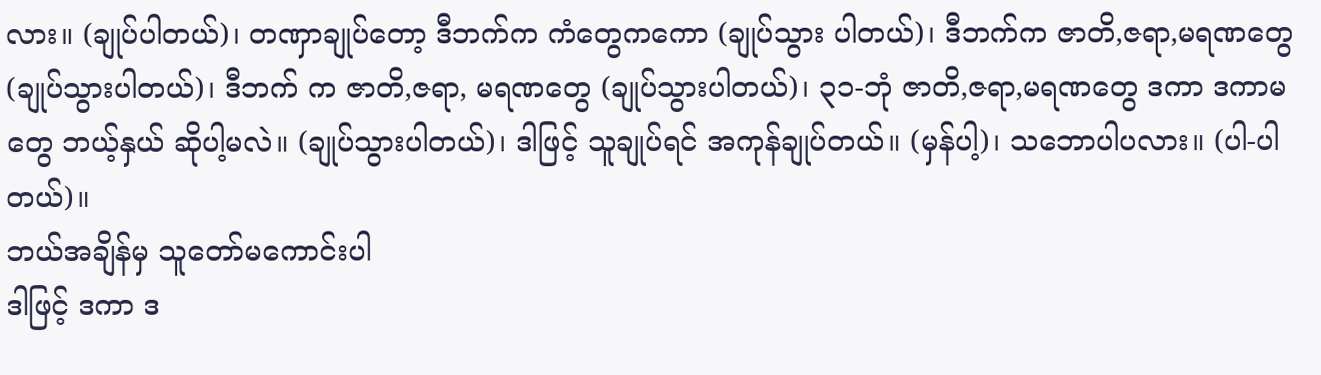လား။ (ချုပ်ပါတယ်)၊ တဏှာချုပ်တော့ ဒီဘက်က ကံတွေကကော (ချုပ်သွား ပါတယ်)၊ ဒီဘက်က ဇာတိ,ဇရာ,မရဏတွေ (ချုပ်သွားပါတယ်)၊ ဒီဘက် က ဇာတိ,ဇရာ, မရဏတွေ (ချုပ်သွားပါတယ်)၊ ၃၁-ဘုံ ဇာတိ,ဇရာ,မရဏတွေ ဒကာ ဒကာမတွေ ဘယ့်နှယ် ဆိုပါ့မလဲ။ (ချုပ်သွားပါတယ်)၊ ဒါဖြင့် သူချုပ်ရင် အကုန်ချုပ်တယ်။ (မှန်ပါ့)၊ သဘောပါပလား။ (ပါ-ပါတယ်)။
ဘယ်အချိန်မှ သူတော်မကောင်းပါ
ဒါဖြင့် ဒကာ ဒ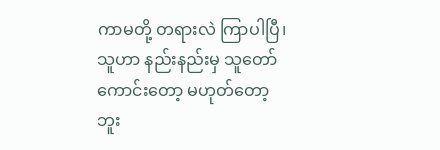ကာမတို့ တရားလဲ ကြာပါပြီ၊ သူဟာ နည်းနည်းမှ သူတော်ကောင်းတော့ မဟုတ်တော့ဘူး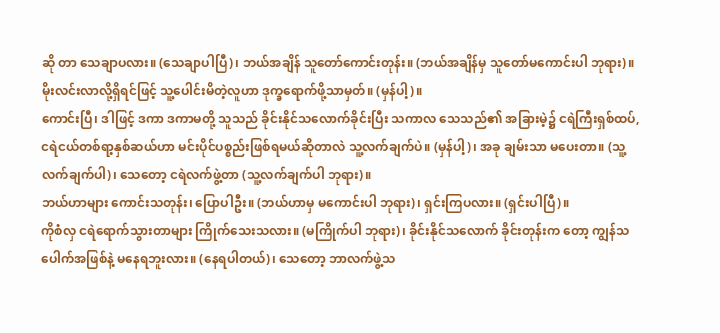ဆို တာ သေချာပလား။ (သေချာပါပြီ)၊ ဘယ်အချိန် သူတော်ကောင်းတုန်း။ (ဘယ်အချိန်မှ သူတော်မကောင်းပါ ဘုရား)။
မိုးလင်းလာလို့ရှိရင်ဖြင့် သူ့ပေါင်းမိတဲ့လူဟာ ဒုက္ခရောက်ဖို့သာမှတ်။ (မှန်ပါ့)။
ကောင်းပြီ၊ ဒါဖြင့် ဒကာ ဒကာမတို့ သူသည် ခိုင်းနိုင်သလောက်ခိုင်းပြီး သကာလ သေသည်၏ အခြားမဲ့၌ ငရဲကြီးရှစ်ထပ်, ငရဲငယ်တစ်ရာ့နှစ်ဆယ်ဟာ မင်းပိုင်ပစ္စည်းဖြစ်ရမယ်ဆိုတာလဲ သူ့လက်ချက်ပဲ။ (မှန်ပါ့)၊ အခု ချမ်းသာ မပေးတာ။ (သူ့လက်ချက်ပါ)၊ သေတော့ ငရဲလက်ဖွဲ့တာ (သူ့လက်ချက်ပါ ဘုရား)။
ဘယ်ဟာများ ကောင်းသတုန်း၊ ပြောပါဦး။ (ဘယ်ဟာမှ မကောင်းပါ ဘုရား)၊ ရှင်းကြပလား။ (ရှင်းပါပြီ)။
ကိုစံလှ ငရဲရောက်သွားတာများ ကြိုက်သေးသလား။ (မကြိုက်ပါ ဘုရား)၊ ခိုင်းနိုင်သလောက် ခိုင်းတုန်းက တော့ ကျွန်သပေါက်အဖြစ်နဲ့ မနေရဘူးလား။ (နေရပါတယ်)၊ သေတော့ ဘာလက်ဖွဲ့သ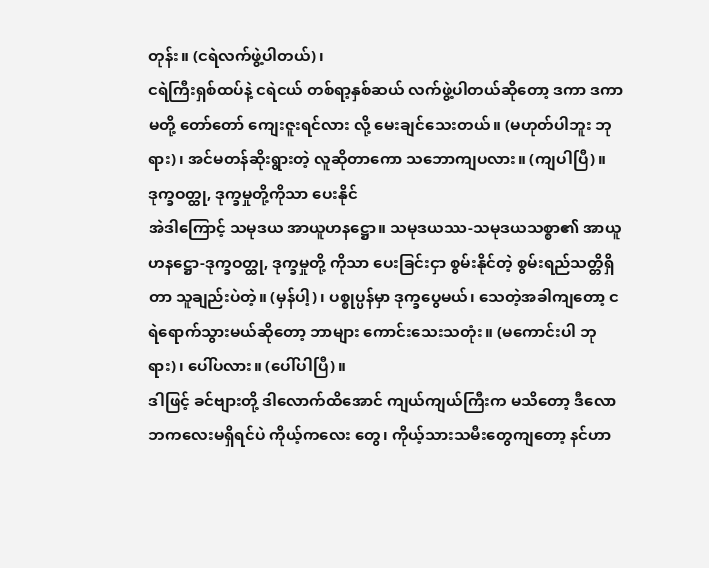တုန်း။ (ငရဲလက်ဖွဲ့ပါတယ်)၊
ငရဲကြီးရှစ်ထပ်နဲ့ ငရဲငယ် တစ်ရာ့နှစ်ဆယ် လက်ဖွဲ့ပါတယ်ဆိုတော့ ဒကာ ဒကာမတို့ တော်တော် ကျေးဇူးရင်လား လို့ မေးချင်သေးတယ်။ (မဟုတ်ပါဘူး ဘုရား)၊ အင်မတန်ဆိုးရွားတဲ့ လူဆိုတာကော သဘောကျပလား။ (ကျပါပြီ)။
ဒုက္ခဝတ္ထု, ဒုက္ခမှုတို့ကိုသာ ပေးနိုင်
အဲဒါကြောင့် သမုဒယ အာယူဟနဋ္ဌော။ သမုဒယဿ-သမုဒယသစ္စာ၏ အာယူဟနဋ္ဌော-ဒုက္ခဝတ္ထု, ဒုက္ခမှုတို့ ကိုသာ ပေးခြင်းငှာ စွမ်းနိုင်တဲ့ စွမ်းရည်သတ္တိရှိတာ သူချည်းပဲတဲ့။ (မှန်ပါ့)၊ ပစ္စုပ္ပန်မှာ ဒုက္ခပွေမယ်၊ သေတဲ့အခါကျတော့ ငရဲရောက်သွားမယ်ဆိုတော့ ဘာများ ကောင်းသေးသတုံး။ (မကောင်းပါ ဘုရား)၊ ပေါ်ပလား။ (ပေါ်ပါပြီ)။
ဒါဖြင့် ခင်ဗျားတို့ ဒါလောက်ထိအောင် ကျယ်ကျယ်ကြီးက မသိတော့ ဒီလောဘကလေးမရှိရင်ပဲ ကိုယ့်ကလေး တွေ၊ ကိုယ့်သားသမီးတွေကျတော့ နင်ဟာ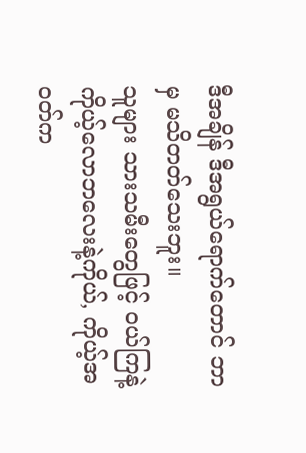ဒီအချိန် ဒီအရွယ်ရောက်တောင် ဘာမှ မသိတတ်သေးဘူး။
သူများ သားသမီးတွေဖြင့် ဝယ်ကြနဲ့ ကိုယ့်လောဘလေးနဲ့ကိုယ်, ကိုယ့်အဝတ်က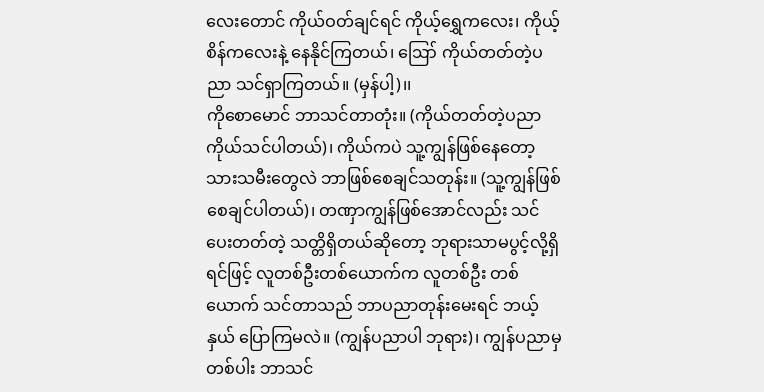လေးတောင် ကိုယ်ဝတ်ချင်ရင် ကိုယ့်ရွှေကလေး၊ ကိုယ့်စိန်ကလေးနဲ့ နေနိုင်ကြတယ်၊ ဪ ကိုယ်တတ်တဲ့ပညာ သင်ရှာကြတယ်။ (မှန်ပါ့)၊၊
ကိုစောမောင် ဘာသင်တာတုံး။ (ကိုယ်တတ်တဲ့ပညာ ကိုယ်သင်ပါတယ်)၊ ကိုယ်ကပဲ သူ့ကျွန်ဖြစ်နေတော့ သားသမီးတွေလဲ ဘာဖြစ်စေချင်သတုန်း။ (သူ့ကျွန်ဖြစ်စေချင်ပါတယ်)၊ တဏှာကျွန်ဖြစ်အောင်လည်း သင်ပေးတတ်တဲ့ သတ္တိရှိတယ်ဆိုတော့ ဘုရားသာမပွင့်လို့ရှိရင်ဖြင့် လူတစ်ဦးတစ်ယောက်က လူတစ်ဦး တစ်ယောက် သင်တာသည် ဘာပညာတုန်းမေးရင် ဘယ့်နှယ် ပြောကြမလဲ။ (ကျွန်ပညာပါ ဘုရား)၊ ကျွန်ပညာမှတစ်ပါး ဘာသင်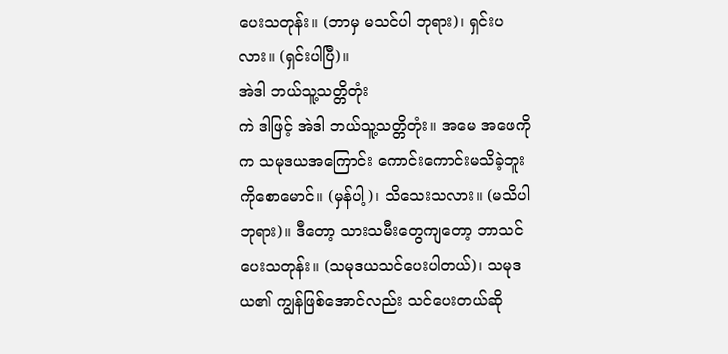ပေးသတုန်း။ (ဘာမှ မသင်ပါ ဘုရား)၊ ရှင်းပလား။ (ရှင်းပါပြီ)။
အဲဒါ ဘယ်သူ့သတ္တိတုံး
ကဲ ဒါဖြင့် အဲဒါ ဘယ်သူ့သတ္တိတုံး။ အမေ အဖေကိုက သမုဒယအကြောင်း ကောင်းကောင်းမသိခဲ့ဘူး ကိုစောမောင်။ (မှန်ပါ့)၊ သိသေးသလား။ (မသိပါ ဘုရား)။ ဒီတော့ သားသမီးတွေကျတော့ ဘာသင်ပေးသတုန်း။ (သမုဒယသင်ပေးပါတယ်)၊ သမုဒယ၏ ကျွန်ဖြစ်အောင်လည်း သင်ပေးတယ်ဆို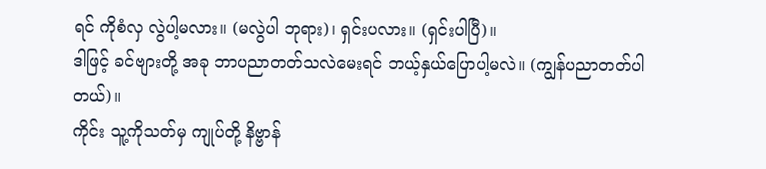ရင် ကိုစံလှ လွဲပါ့မလား။ (မလွဲပါ ဘုရား)၊ ရှင်းပလား။ (ရှင်းပါပြီ)။
ဒါဖြင့် ခင်ဗျားတို့ အခု ဘာပညာတတ်သလဲမေးရင် ဘယ့်နှယ်ပြောပါ့မလဲ။ (ကျွန်ပညာတတ်ပါတယ်)။
ကိုင်း သူ့ကိုသတ်မှ ကျုပ်တို့ နိဗ္ဗာန်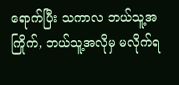ရောက်ပြီး သကာလ ဘယ်သူ့အကြိုက်, ဘယ်သူ့အလိုမှ မလိုက်ရ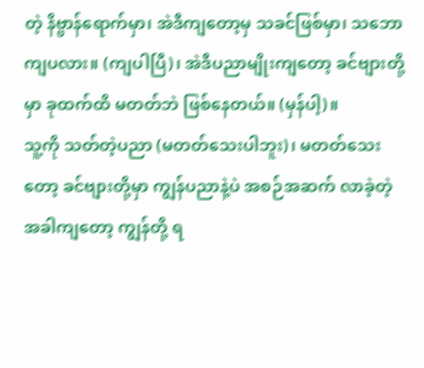တဲ့ နိဗ္ဗာန်ရောက်မှာ၊ အဲဒီကျတော့မှ သခင်ဖြစ်မှာ၊ သဘောကျပလား။ (ကျပါပြီ)၊ အဲဒီပညာမျိုးကျတော့ ခင်ဗျားတို့မှာ ခုထက်ထိ မတတ်ဘဲ ဖြစ်နေတယ်။ (မှန်ပါ့)။
သူ့ကို သတ်တဲ့ပညာ (မတတ်သေးပါဘူး)၊ မတတ်သေးတော့ ခင်ဗျားတို့မှာ ကျွန်ပညာနဲ့ပဲ အစဉ်အဆက် လာခဲ့တဲ့ အခါကျတော့ ကျွန်တို့ ရ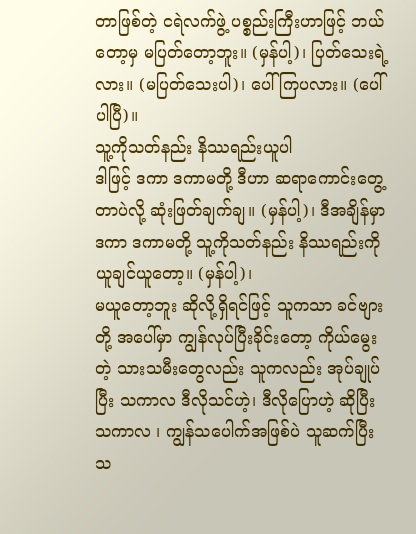တာဖြစ်တဲ့ ငရဲလက်ဖွဲ့ ပစ္စည်းကြီးဟာဖြင့် ဘယ်တော့မှ မပြတ်တော့ဘူး။ (မှန်ပါ့)၊ ပြတ်သေးရဲ့ လား။ (မပြတ်သေးပါ)၊ ပေါ်ကြပလား။ (ပေါ်ပါပြီ)။
သူ့ကိုသတ်နည်း နိဿရည်းယူပါ
ဒါဖြင့် ဒကာ ဒကာမတို့ ဒီဟာ ဆရာကောင်းတွေ့တာပဲလို့ ဆုံးဖြတ်ချက်ချ။ (မှန်ပါ့)၊ ဒီအချိန်မှာ ဒကာ ဒကာမတို့ သူ့ကိုသတ်နည်း နိဿရည်းကို ယူချင်ယူတော့။ (မှန်ပါ့)၊
မယူတော့ဘူး ဆိုလို့ရှိရင်ဖြင့် သူကသာ ခင်ဗျားတို့ အပေါ်မှာ ကျွန်လုပ်ပြီးခိုင်းတော့ ကိုယ်မွေးတဲ့ သားသမီးတွေလည်း သူကလည်း အုပ်ချုပ်ပြီး သကာလ ဒီလိုသင်ဟဲ့၊ ဒီလိုပြောဟဲ့ ဆိုပြီး သကာလ ၊ ကျွန်သပေါက်အဖြစ်ပဲ သူဆက်ပြီး သ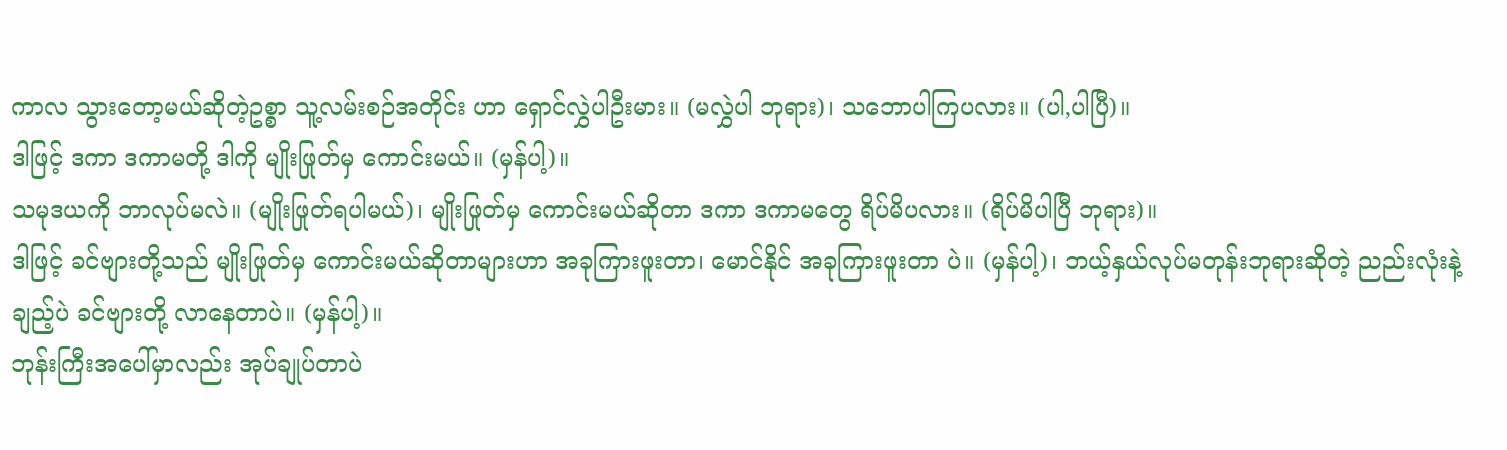ကာလ သွားတော့မယ်ဆိုတဲ့ဥစ္စာ သူ့လမ်းစဉ်အတိုင်း ဟာ ရှောင်လွှဲပါဦးမား။ (မလွှဲပါ ဘုရား)၊ သဘောပါကြပလား။ (ပါ,ပါပြီ)။
ဒါဖြင့် ဒကာ ဒကာမတို့ ဒါကို မျိုးဖြုတ်မှ ကောင်းမယ်။ (မှန်ပါ့)။
သမုဒယကို ဘာလုပ်မလဲ။ (မျိုးဖြုတ်ရပါမယ်)၊ မျိုးဖြုတ်မှ ကောင်းမယ်ဆိုတာ ဒကာ ဒကာမတွေ ရိပ်မိပလား။ (ရိပ်မိပါပြီ ဘုရား)။
ဒါဖြင့် ခင်ဗျားတို့သည် မျိုးဖြုတ်မှ ကောင်းမယ်ဆိုတာများဟာ အခုကြားဖူးတာ၊ မောင်နိုင် အခုကြားဖူးတာ ပဲ။ (မှန်ပါ့)၊ ဘယ့်နှယ်လုပ်မတုန်းဘုရားဆိုတဲ့ ညည်းလုံးနဲ့ချည့်ပဲ ခင်ဗျားတို့ လာနေတာပဲ။ (မှန်ပါ့)။
ဘုန်းကြီးအပေါ်မှာလည်း အုပ်ချုပ်တာပဲ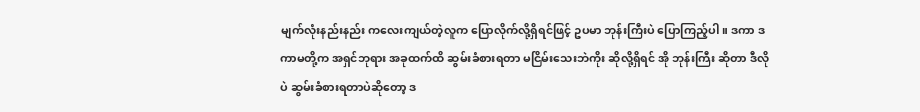မျက်လုံးနည်းနည်း ကလေးကျယ်တဲ့လူက ပြောလိုက်လို့ရှိရင်ဖြင့် ဥပမာ ဘုန်းကြီးပဲ ပြောကြည့်ပါ။ ဒကာ ဒကာမတို့က အရှင်ဘုရား အခုထက်ထိ ဆွမ်းခံစားရတာ မငြိမ်းသေးဘဲကိုး ဆိုလို့ရှိရင် အို ဘုန်းကြီး ဆိုတာ ဒီလိုပဲ ဆွမ်းခံစားရတာပဲဆိုတော့ ဒ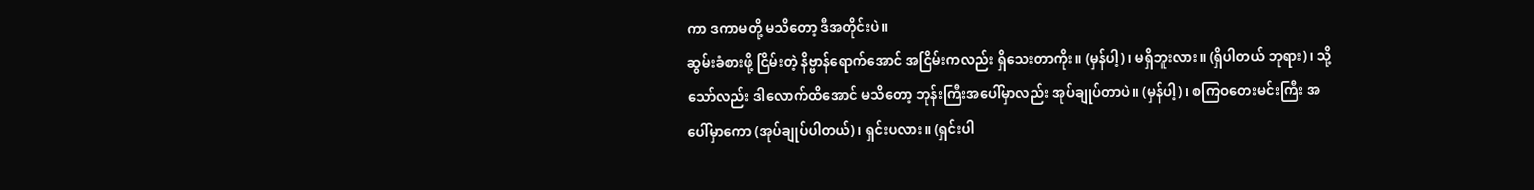ကာ ဒကာမတို့ မသိတော့ ဒီအတိုင်းပဲ။
ဆွမ်းခံစားဖို့ ငြိမ်းတဲ့ နိဗ္ဗာန်ရောက်အောင် အငြိမ်းကလည်း ရှိသေးတာကိုး။ (မှန်ပါ့)၊ မရှိဘူးလား။ (ရှိပါတယ် ဘုရား)၊ သို့သော်လည်း ဒါလောက်ထိအောင် မသိတော့ ဘုန်းကြီးအပေါ်မှာလည်း အုပ်ချုပ်တာပဲ။ (မှန်ပါ့)၊ စကြဝတေးမင်းကြီး အပေါ်မှာကော (အုပ်ချုပ်ပါတယ်)၊ ရှင်းပလား။ (ရှင်းပါ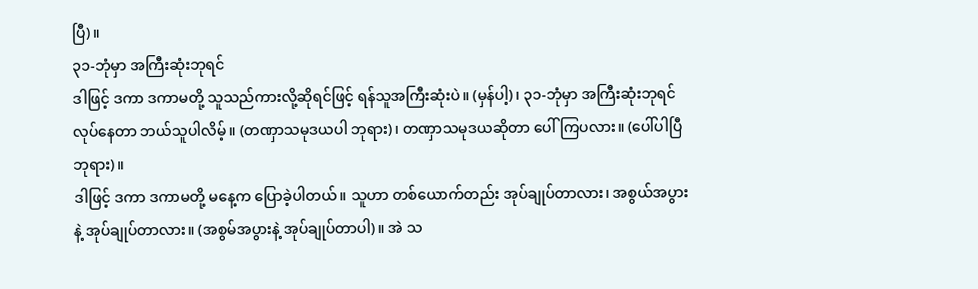ပြီ)။
၃၁-ဘုံမှာ အကြီးဆုံးဘုရင်
ဒါဖြင့် ဒကာ ဒကာမတို့ သူသည်ကားလို့ဆိုရင်ဖြင့် ရန်သူအကြီးဆုံးပဲ။ (မှန်ပါ့)၊ ၃၁-ဘုံမှာ အကြီးဆုံးဘုရင် လုပ်နေတာ ဘယ်သူပါလိမ့်။ (တဏှာသမုဒယပါ ဘုရား)၊ တဏှာသမုဒယဆိုတာ ပေါ်ကြပလား။ (ပေါ်ပါပြီ ဘုရား)။
ဒါဖြင့် ဒကာ ဒကာမတို့ မနေ့က ပြောခဲ့ပါတယ်။ သူဟာ တစ်ယောက်တည်း အုပ်ချုပ်တာလား၊ အစွယ်အပွား နဲ့ အုပ်ချုပ်တာလား။ (အစွမ်အပွားနဲ့ အုပ်ချုပ်တာပါ)။ အဲ သ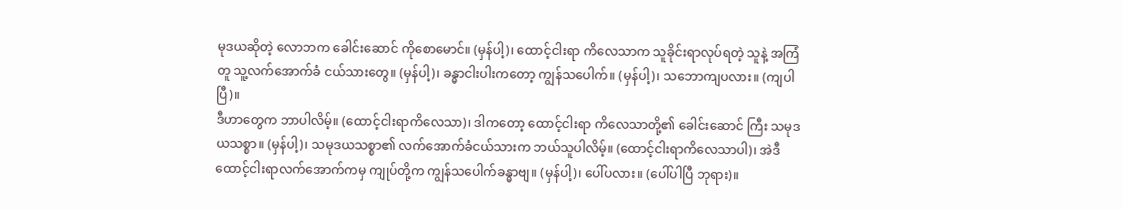မုဒယဆိုတဲ့ လောဘက ခေါင်းဆောင် ကိုစောမောင်။ (မှန်ပါ့)၊ ထောင့်ငါးရာ ကိလေသာက သူခိုင်းရာလုပ်ရတဲ့ သူနဲ့ အကြံတူ သူ့လက်အောက်ခံ ငယ်သားတွေ။ (မှန်ပါ့)၊ ခန္ဓာငါးပါးကတော့ ကျွန်သပေါက်။ (မှန်ပါ့)၊ သဘောကျပလား။ (ကျပါပြီ)။
ဒီဟာတွေက ဘာပါလိမ့်။ (ထောင့်ငါးရာကိလေသာ)၊ ဒါကတော့ ထောင့်ငါးရာ ကိလေသာတို့၏ ခေါင်းဆောင် ကြီး သမုဒယသစ္စာ။ (မှန်ပါ့)၊ သမုဒယသစ္စာ၏ လက်အောက်ခံငယ်သားက ဘယ်သူပါလိမ့်။ (ထောင့်ငါးရာကိလေသာပါ)၊ အဲဒီထောင့်ငါးရာလက်အောက်ကမှ ကျုပ်တို့က ကျွန်သပေါက်ခန္ဓာဗျ။ (မှန်ပါ့)၊ ပေါ်ပလား။ (ပေါ်ပါပြီ ဘုရား)။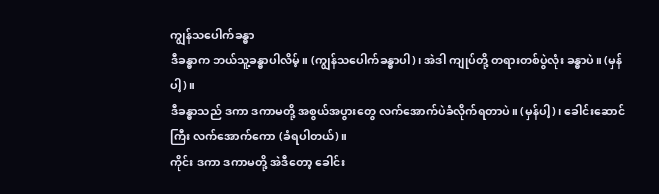ကျွန်သပေါက်ခန္ဓာ
ဒီခန္ဓာက ဘယ်သူ့ခန္ဓာပါလိမ့်။ (ကျွန်သပေါက်ခန္ဓာပါ)၊ အဲဒါ ကျုပ်တို့ တရားတစ်ပွဲလုံး ခန္ဓာပဲ။ (မှန်ပါ့)။
ဒီခန္ဓာသည် ဒကာ ဒကာမတို့ အစွယ်အပွားတွေ လက်အောက်ပဲခံလိုက်ရတာပဲ။ (မှန်ပါ့)၊ ခေါင်းဆောင် ကြီး လက်အောက်ကော (ခံရပါတယ်)။
ကိုင်း ဒကာ ဒကာမတို့ အဲဒီတော့ ခေါင်း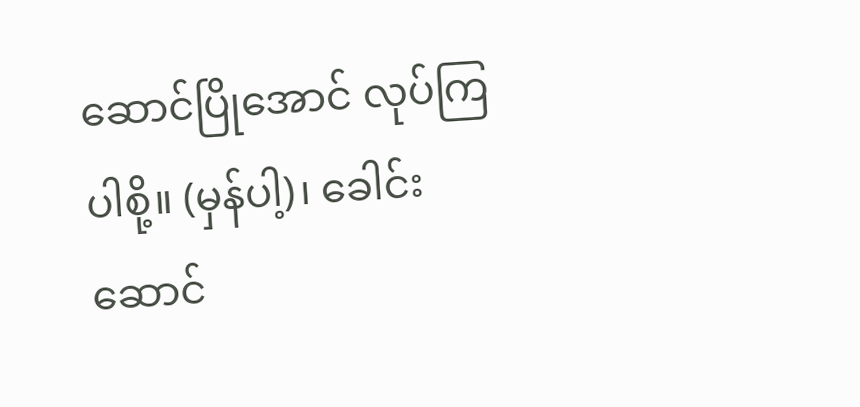ဆောင်ပြိုအောင် လုပ်ကြပါစို့။ (မှန်ပါ့)၊ ခေါင်းဆောင်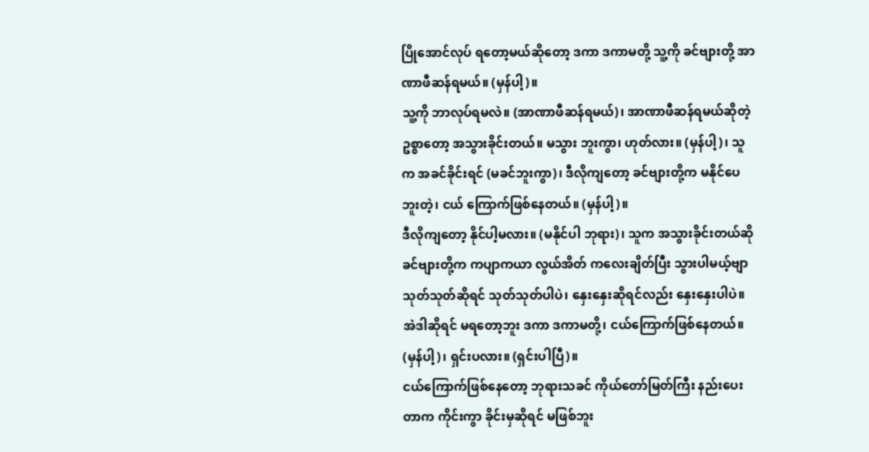ပြိုအောင်လုပ် ရတော့မယ်ဆိုတော့ ဒကာ ဒကာမတို့ သူ့ကို ခင်ဗျားတို့ အာဏာဖီဆန်ရမယ်။ (မှန်ပါ့)။
သူ့ကို ဘာလုပ်ရမလဲ။ (အာဏာဖီဆန်ရမယ်)၊ အာဏာဖီဆန်ရမယ်ဆိုတဲ့ဥစ္စာတော့ အသွားခိုင်းတယ်။ မသွား ဘူးကွာ၊ ဟုတ်လား။ (မှန်ပါ့)၊ သူက အခင်ခိုင်းရင် (မခင်ဘူးကွာ)၊ ဒီလိုကျတော့ ခင်ဗျားတို့က မနိုင်ပေဘူးတဲ့၊ ငယ် ကြောက်ဖြစ်နေတယ်။ (မှန်ပါ့)။
ဒီလိုကျတော့ နိုင်ပါ့မလား။ (မနိုင်ပါ ဘုရား)၊ သူက အသွားခိုင်းတယ်ဆို ခင်ဗျားတို့က ကပျာကယာ လွယ်အိတ် ကလေးချိတ်ပြီး သွားပါမယ့်ဗျာ သုတ်သုတ်ဆိုရင် သုတ်သုတ်ပါပဲ၊ နှေးနှေးဆိုရင်လည်း နှေးနှေးပါပဲ။ အဲဒါဆိုရင် မရတော့ဘူး ဒကာ ဒကာမတို့၊ ငယ်ကြောက်ဖြစ်နေတယ်။ (မှန်ပါ့)၊ ရှင်းပလား။ (ရှင်းပါပြီ)။
ငယ်ကြောက်ဖြစ်နေတော့ ဘုရားသခင် ကိုယ်တော်မြတ်ကြီး နည်းပေးတာက ကိုင်းကွာ ခိုင်းမှဆိုရင် မဖြစ်ဘူး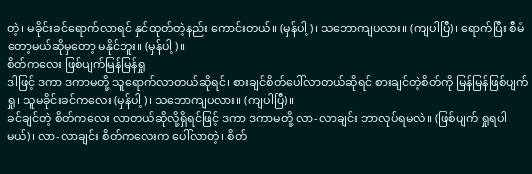တဲ့၊ မခိုင်းခင်ရောက်လာရင် နှင်ထုတ်တဲ့နည်း ကောင်းတယ်။ (မှန်ပါ့)၊ သဘောကျပလား။ (ကျပါပြီ)၊ ရောက်ပြီး စီမံ တော့မယ်ဆိုမှတော့ မနိုင်ဘူး။ (မှန်ပါ့)။
စိတ်ကလေး ဖြစ်ပျက်မြန်မြန်ရှု
ဒါဖြင့် ဒကာ ဒကာမတို့ သူရောက်လာတယ်ဆိုရင်၊ စားချင်စိတ်ပေါ်လာတယ်ဆိုရင် စားချင်တဲ့စိတ်ကို မြန်မြန်ဖြစ်ပျက်ရှု၊ သူမခိုင်းခင်ကလေး (မှန်ပါ့)၊ သဘောကျပလား။ (ကျပါပြီ)။
ခင်ချင်တဲ့ စိတ်ကလေး လာတယ်ဆိုလို့ရှိရင်ဖြင့် ဒကာ ဒကာမတို့ လာ-လာချင်း ဘာလုပ်ရမလဲ။ (ဖြစ်ပျက် ရှုရပါမယ်)၊ လာ-လာချင်း စိတ်ကလေးက ပေါ်လာတဲ့၊ စိတ်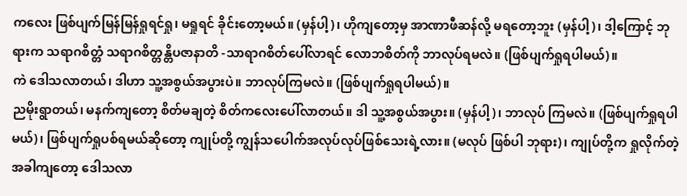ကလေး ဖြစ်ပျက်မြန်မြန်ရှုရင်ရှု၊ မရှုရင် ခိုင်းတော့မယ်။ (မှန်ပါ့)၊ ဟိုကျတော့မှ အာဏာဖီဆန်လို့ မရတော့ဘူး (မှန်ပါ့)၊ ဒါ့ကြောင့် ဘုရားက သရာဂစိတ္တံ သရာဂစိတ္တန္တိပဇာနာတိ -သာရာဂစိတ်ပေါ်လာရင် လောဘစိတ်ကို ဘာလုပ်ရမလဲ။ (ဖြစ်ပျက်ရှုရပါမယ်)။
ကဲ ဒေါသလာတယ်၊ ဒါဟာ သူ့အစွယ်အပွားပဲ။ ဘာလုပ်ကြမလဲ။ (ဖြစ်ပျက်ရှုရပါမယ်)။
ညမိုးရွာတယ်၊ မနက်ကျတော့ စိတ်မချတဲ့ စိတ်ကလေးပေါ်လာတယ်။ ဒါ သူ့အစွယ်အပွား။ (မှန်ပါ့)၊ ဘာလုပ် ကြမလဲ။ (ဖြစ်ပျက်ရှုရပါမယ်)၊ ဖြစ်ပျက်ရှုပစ်ရမယ်ဆိုတော့ ကျုပ်တို့ ကျွန်သပေါက်အလုပ်လုပ်ဖြစ်သေးရဲ့လား။ (မလုပ် ဖြစ်ပါ ဘုရား)၊ ကျုပ်တို့က ရှုလိုက်တဲ့အခါကျတော့ ဒေါသလာ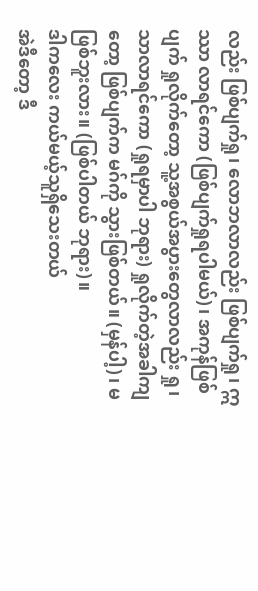လည်း ဖြစ်ပျက်ရှု၊ လောဘလာလည်း ဖြစ်ပျက်ရှု၊ ဣဿာ လာရင်ကော (ဖြစ်ပျက်ရှုရပါမယ်)၊ အကုန်ဖြစ်ပျက် ရှုလိုက်တော့ သူ့အစွယ်အပွားတွေလာလည်း ရှု၊ သာလာရင်ကော (ရှုရမှာပါ ဘုရား) ရှုလိုက်တဲ့အခါကျတော့ ဖြစ်ပျက်က မဂ်ကို သွားဖြစ်တယ်။ (မှန်ပါ့)၊ မဖြစ်ဘူးလား။ (ဖြစ်ပါတယ် ဘုရား)။
ဒါကလေး ကယ်မယ့်သူရှိသေးတယ်
အဲဒီတော့ ဒီ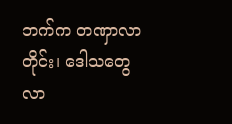ဘက်က တဏှာလာတိုင်း၊ ဒေါသတွေလာ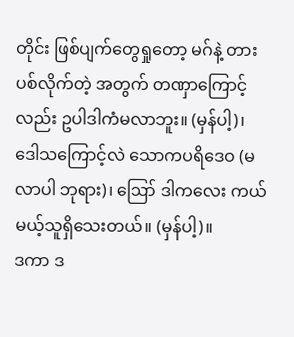တိုင်း ဖြစ်ပျက်တွေရှုတော့ မဂ်နဲ့ တားပစ်လိုက်တဲ့ အတွက် တဏှာကြောင့်လည်း ဥပါဒါကံမလာဘူး။ (မှန်ပါ့)၊ ဒေါသကြောင့်လဲ သောကပရိဒေဝ (မလာပါ ဘုရား)၊ ဪ ဒါကလေး ကယ်မယ့်သူရှိသေးတယ်။ (မှန်ပါ့)။
ဒကာ ဒ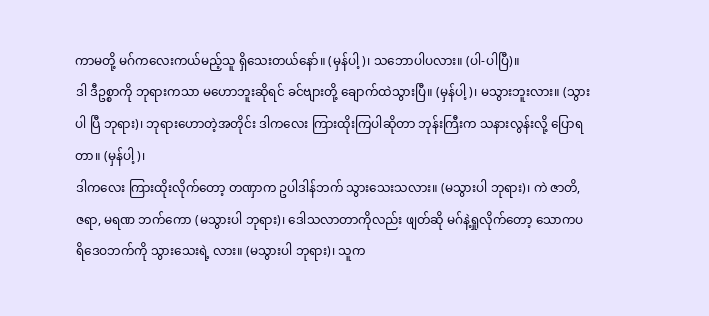ကာမတို့ မဂ်ကလေးကယ်မည့်သူ ရှိသေးတယ်နော်။ (မှန်ပါ့)၊ သဘောပါပလား။ (ပါ-ပါပြီ)။
ဒါ ဒီဥစ္စာကို ဘုရားကသာ မဟောဘူးဆိုရင် ခင်ဗျားတို့ ချောက်ထဲသွားပြီ။ (မှန်ပါ့)၊ မသွားဘူးလား။ (သွားပါ ပြီ ဘုရား)၊ ဘုရားဟောတဲ့အတိုင်း ဒါကလေး ကြားထိုးကြပါဆိုတာ ဘုန်းကြီးက သနားလွန်းလို့ ပြောရတာ။ (မှန်ပါ့)၊
ဒါကလေး ကြားထိုးလိုက်တော့ တဏှာက ဥပါဒါန်ဘက် သွားသေးသလား။ (မသွားပါ ဘုရား)၊ ကဲ ဇာတိ, ဇရာ, မရဏ ဘက်ကော (မသွားပါ ဘုရား)၊ ဒေါသလာတာကိုလည်း ဖျတ်ဆို မဂ်နဲ့ရှုလိုက်တော့ သောကပရိဒေဝဘက်ကို သွားသေးရဲ့ လား။ (မသွားပါ ဘုရား)၊ သူက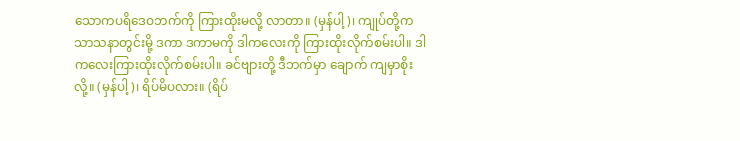သောကပရိဒေဝဘက်ကို ကြားထိုးမလို့ လာတာ။ (မှန်ပါ့)၊ ကျုပ်တို့က သာသနာတွင်းမို့ ဒကာ ဒကာမကို ဒါကလေးကို ကြားထိုးလိုက်စမ်းပါ။ ဒါကလေးကြားထိုးလိုက်စမ်းပါ။ ခင်ဗျားတို့ ဒီဘက်မှာ ချောက် ကျမှာစိုးလို့။ (မှန်ပါ့)၊ ရိပ်မိပလား။ (ရိပ်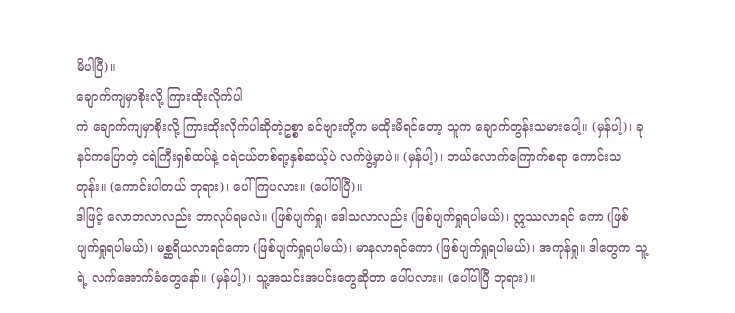မိပါပြီ)။
ချောက်ကျမှာစိုးလို့ ကြားထိုးလိုက်ပါ
ကဲ ချောက်ကျမှာစိုးလို့ ကြားထိုးလိုက်ပါဆိုတဲ့ဥစ္စာ ခင်ဗျားတို့က မထိုးမိရင်တော့ သူက ချောက်တွန်းသမားပေါ့။ (မှန်ပါ့)၊ ခုနင်ကပြောတဲ့ ငရဲကြီးရှစ်ထပ်နဲ့ ငရဲငယ်တစ်ရာ့နှစ်ဆယ့်ပဲ လက်ဖွဲ့မှာပဲ။ (မှန်ပါ့)၊ ဘယ်လောက်ကြောက်စရာ ကောင်းသတုန်း။ (ကောင်းပါတယ် ဘုရား)၊ ပေါ်ကြပလား။ (ပေါ်ပါပြီ)။
ဒါဖြင့် လောဘလာလည်း ဘာလုပ်ရမလဲ။ (ဖြစ်ပျက်ရှု၊ ဒေါသလာလည်း (ဖြစ်ပျက်ရှုရပါမယ်)၊ ဣဿလာရင် ကော (ဖြစ်ပျက်ရှုရပါမယ်)၊ မစ္ဆရိယလာရင်ကော (ဖြစ်ပျက်ရှုရပါမယ်)၊ မာနလာရင်ကော (ဖြစ်ပျက်ရှုရပါမယ်)၊ အကုန်ရှု။ ဒါတွေက သူ့ရဲ့ လက်အောက်ခံတွေနော်။ (မှန်ပါ့)၊ သူ့အသင်းအပင်းတွေဆိုတာ ပေါ်ပလား။ (ပေါ်ပါပြီ ဘုရား)။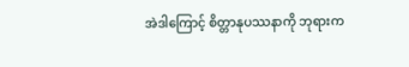အဲဒါကြောင့် စိတ္တာနုပဿနာကို ဘုရားက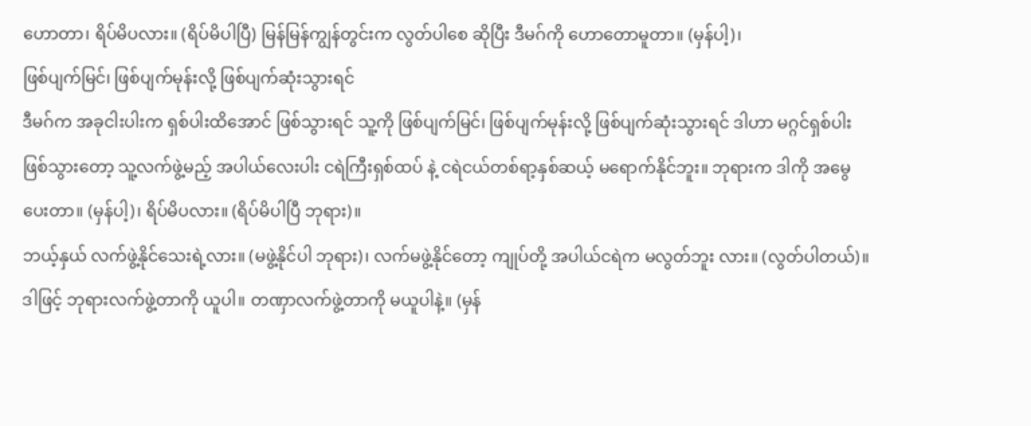ဟောတာ၊ ရိပ်မိပလား။ (ရိပ်မိပါပြီ) မြန်မြန်ကျွန်တွင်းက လွတ်ပါစေ ဆိုပြီး ဒီမဂ်ကို ဟောတောမူတာ။ (မှန်ပါ့)၊
ဖြစ်ပျက်မြင်၊ ဖြစ်ပျက်မုန်းလို့ ဖြစ်ပျက်ဆုံးသွားရင်
ဒီမဂ်က အခုငါးပါးက ရှစ်ပါးထိအောင် ဖြစ်သွားရင် သူ့ကို ဖြစ်ပျက်မြင်၊ ဖြစ်ပျက်မုန်းလို့ ဖြစ်ပျက်ဆုံးသွားရင် ဒါဟာ မဂ္ဂင်ရှစ်ပါးဖြစ်သွားတော့ သူ့လက်ဖွဲ့မည့် အပါယ်လေးပါး ငရဲကြီးရှစ်ထပ် နဲ့ ငရဲငယ်တစ်ရာ့နှစ်ဆယ့် မရောက်နိုင်ဘူး။ ဘုရားက ဒါကို အမွေပေးတာ။ (မှန်ပါ့)၊ ရိပ်မိပလား။ (ရိပ်မိပါပြီ ဘုရား)။
ဘယ့်နှယ် လက်ဖွဲ့နိုင်သေးရဲ့လား။ (မဖွဲ့နိုင်ပါ ဘုရား)၊ လက်မဖွဲ့နိုင်တော့ ကျုပ်တို့ အပါယ်ငရဲက မလွတ်ဘူး လား။ (လွတ်ပါတယ်)။
ဒါဖြင့် ဘုရားလက်ဖွဲ့တာကို ယူပါ။ တဏှာလက်ဖွဲ့တာကို မယူပါနဲ့။ (မှန်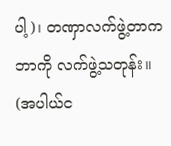ပါ့)၊ တဏှာလက်ဖွဲ့တာက ဘာကို လက်ဖွဲ့သတုန်း။ (အပါယ်င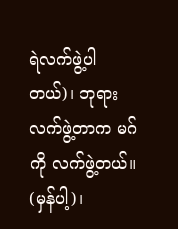ရဲလက်ဖွဲ့ပါတယ်)၊ ဘုရားလက်ဖွဲ့တာက မဂ်ကို လက်ဖွဲ့တယ်။ (မှန်ပါ့)၊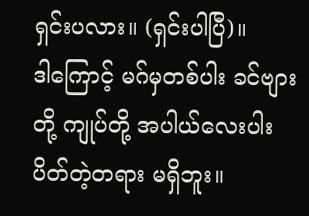ရှင်းပလား။ (ရှင်းပါပြီ)။
ဒါကြောင့် မဂ်မှတစ်ပါး ခင်ဗျားတို့ ကျုပ်တို့ အပါယ်လေးပါးပိတ်တဲ့တရား မရှိဘူး။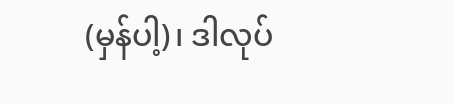(မှန်ပါ့)၊ ဒါလုပ်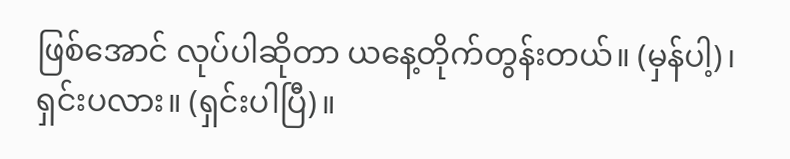ဖြစ်အောင် လုပ်ပါဆိုတာ ယနေ့တိုက်တွန်းတယ်။ (မှန်ပါ့)၊ ရှင်းပလား။ (ရှင်းပါပြီ)။